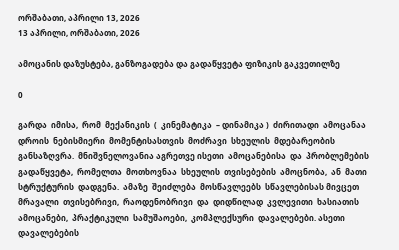ორშაბათი, აპრილი 13, 2026
13 აპრილი, ორშაბათი, 2026

ამოცანის დაზუსტება, განზოგადება და გადაწყვეტა ფიზიკის გაკვეთილზე

0

გარდა  იმისა,  რომ  მექანიკის  (  კინემატიკა  – დინამიკა )  ძირითადი  ამოცანაა დროის  ნებისმიერი  მომენტისასთვის  მოძრავი  სხეულის  მდებარეობის  განსაზღვრა.  მნიშვნელოვანია აგრეთვე ისეთი  ამოცანებისა  და  პრობლემების  გადაწყვეტა,  რომელთა  მოთხოვნაა  სხეულის  თვისებების  ამოცნობა,  ან  მათი სტრუქტურის  დადგენა.  ამაზე  შეიძლება  მოსწავლეებს  სწავლებისას მივცეთ  მრავალი  თვისებრივი,  რაოდენობრივი  და  დიდწილად  კვლევითი  ხასიათის  ამოცანები,  პრაქტიკული  სამუშაოები,  კომპლექსური  დავალებები. ასეთი დავალებების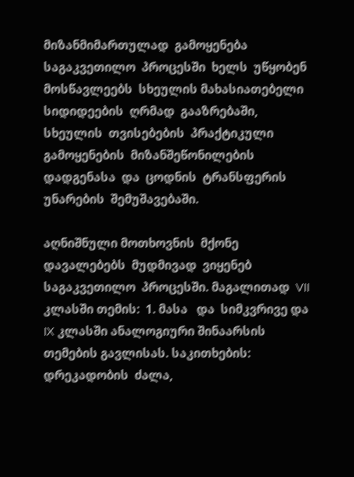მიზანმიმართულად  გამოყენება  საგაკვეთილო  პროცესში  ხელს  უწყობენ  მოსწავლეებს  სხეულის მახასიათებელი  სიდიდეების  ღრმად  გააზრებაში, სხეულის  თვისებების  პრაქტიკული  გამოყენების  მიზანშეწონილების  დადგენასა  და  ცოდნის  ტრანსფერის  უნარების  შემუშავებაში.

აღნიშნული მოთხოვნის  მქონე  დავალებებს  მუდმივად  ვიყენებ  საგაკვეთილო  პროცესში. მაგალითად  VII კლასში თემის:  1. მასა   და  სიმკვრივე და  IX კლასში ანალოგიური შინაარსის  თემების გავლისას. საკითხების: დრეკადობის  ძალა,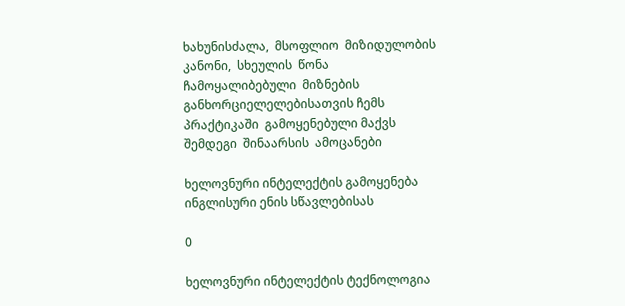ხახუნისძალა,  მსოფლიო  მიზიდულობის  კანონი,  სხეულის  წონა  ჩამოყალიბებული  მიზნების  განხორციელელებისათვის ჩემს  პრაქტიკაში  გამოყენებული მაქვს  შემდეგი  შინაარსის  ამოცანები

ხელოვნური ინტელექტის გამოყენება ინგლისური ენის სწავლებისას

0

ხელოვნური ინტელექტის ტექნოლოგია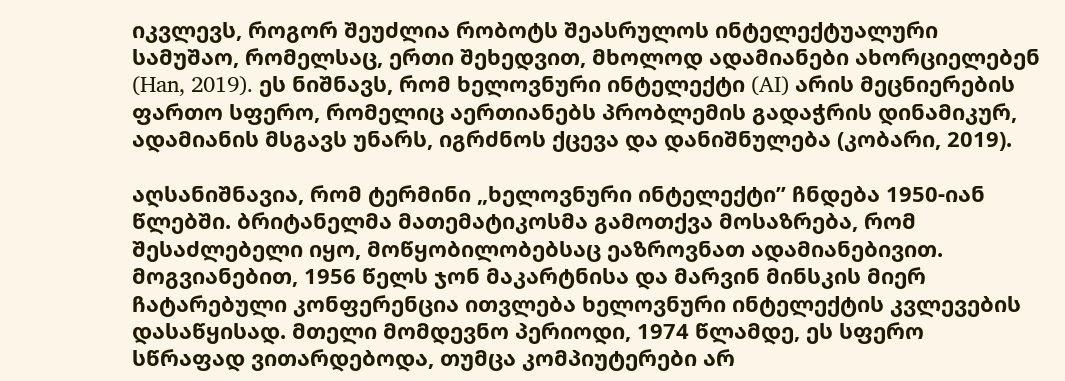იკვლევს, როგორ შეუძლია რობოტს შეასრულოს ინტელექტუალური სამუშაო, რომელსაც, ერთი შეხედვით, მხოლოდ ადამიანები ახორციელებენ (Han, 2019). ეს ნიშნავს, რომ ხელოვნური ინტელექტი (AI) არის მეცნიერების ფართო სფერო, რომელიც აერთიანებს პრობლემის გადაჭრის დინამიკურ, ადამიანის მსგავს უნარს, იგრძნოს ქცევა და დანიშნულება (კობარი, 2019).

აღსანიშნავია, რომ ტერმინი „ხელოვნური ინტელექტი’’ ჩნდება 1950-იან წლებში. ბრიტანელმა მათემატიკოსმა გამოთქვა მოსაზრება, რომ შესაძლებელი იყო, მოწყობილობებსაც ეაზროვნათ ადამიანებივით. მოგვიანებით, 1956 წელს ჯონ მაკარტნისა და მარვინ მინსკის მიერ ჩატარებული კონფერენცია ითვლება ხელოვნური ინტელექტის კვლევების დასაწყისად. მთელი მომდევნო პერიოდი, 1974 წლამდე, ეს სფერო სწრაფად ვითარდებოდა, თუმცა კომპიუტერები არ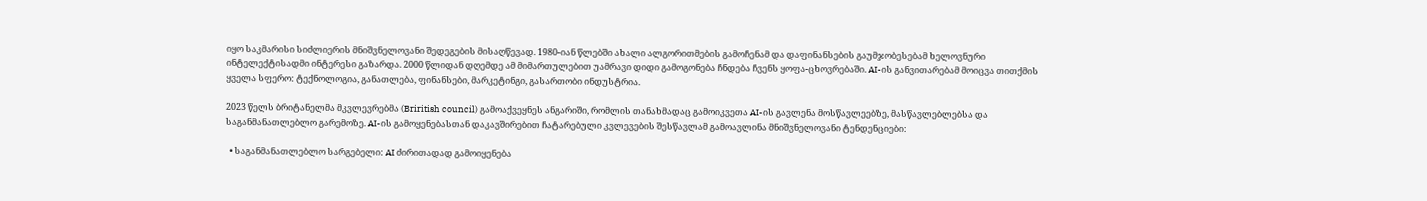იყო საკმარისი სიძლიერის მნიშვნელოვანი შედეგების მისაღწევად. 1980-იან წლებში ახალი ალგორითმების გამოჩენამ და დაფინანსების გაუმჯობესებამ ხელოვნური ინტელექტისადმი ინტერესი გაზარდა. 2000 წლიდან დღემდე ამ მიმართულებით უამრავი დიდი გამოგონება ჩნდება ჩვენს ყოფა-ცხოვრებაში. AI-ის განვითარებამ მოიცვა თითქმის ყველა სფერო: ტექნოლოგია, განათლება, ფინანსები, მარკეტინგი, გასართობი ინდუსტრია.

2023 წელს ბრიტანელმა მკვლევრებმა (Briritish council) გამოაქვეყნეს ანგარიში, რომლის თანახმადაც გამოიკვეთა AI-ის გავლენა მოსწავლეებზე, მასწავლებლებსა და საგანმანათლებლო გარემოზე. AI-ის გამოყენებასთან დაკავშირებით ჩატარებული კვლევების შესწავლამ გამოავლინა მნიშვნელოვანი ტენდენციები:

  • საგანმანათლებლო სარგებელი: AI ძირითადად გამოიყენება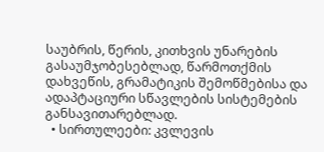საუბრის, წერის, კითხვის უნარების გასაუმჯობესებლად, წარმოთქმის დახვეწის, გრამატიკის შემოწმებისა და ადაპტაციური სწავლების სისტემების განსავითარებლად.
  • სირთულეები: კვლევის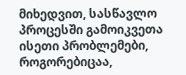მიხედვით, სასწავლო პროცესში გამოიკვეთა ისეთი პრობლემები, როგორებიცაა,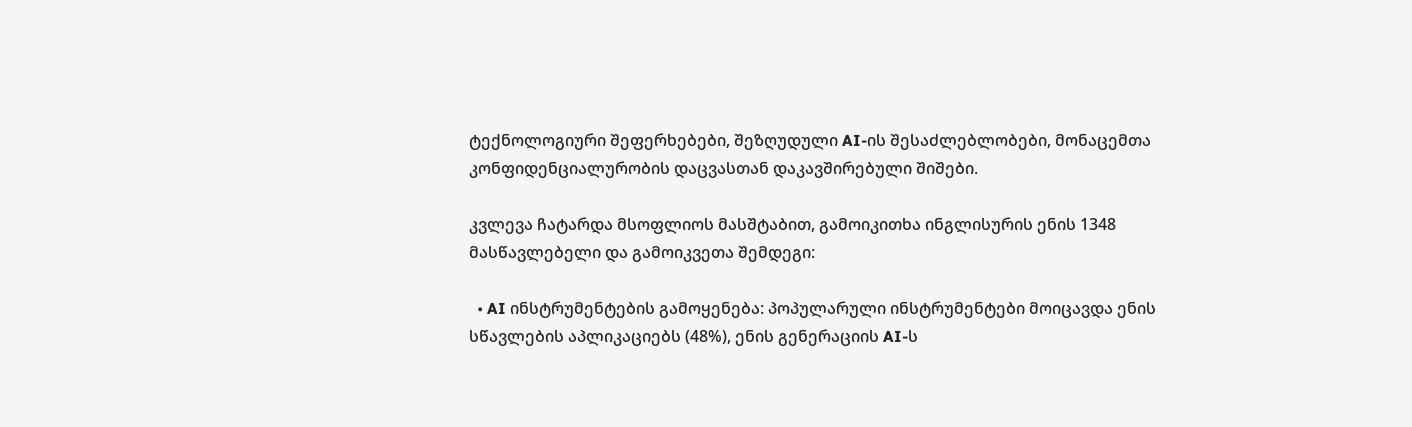ტექნოლოგიური შეფერხებები, შეზღუდული AI-ის შესაძლებლობები, მონაცემთა კონფიდენციალურობის დაცვასთან დაკავშირებული შიშები.

კვლევა ჩატარდა მსოფლიოს მასშტაბით, გამოიკითხა ინგლისურის ენის 1348 მასწავლებელი და გამოიკვეთა შემდეგი:

  • AI ინსტრუმენტების გამოყენება: პოპულარული ინსტრუმენტები მოიცავდა ენის სწავლების აპლიკაციებს (48%), ენის გენერაციის AI-ს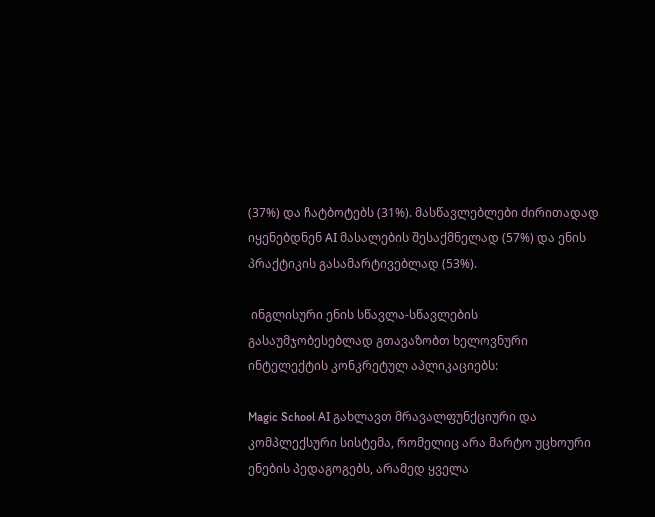(37%) და ჩატბოტებს (31%). მასწავლებლები ძირითადად იყენებდნენ AI მასალების შესაქმნელად (57%) და ენის პრაქტიკის გასამარტივებლად (53%).

 ინგლისური ენის სწავლა-სწავლების გასაუმჯობესებლად გთავაზობთ ხელოვნური ინტელექტის კონკრეტულ აპლიკაციებს:

Magic School AI გახლავთ მრავალფუნქციური და კომპლექსური სისტემა, რომელიც არა მარტო უცხოური ენების პედაგოგებს, არამედ ყველა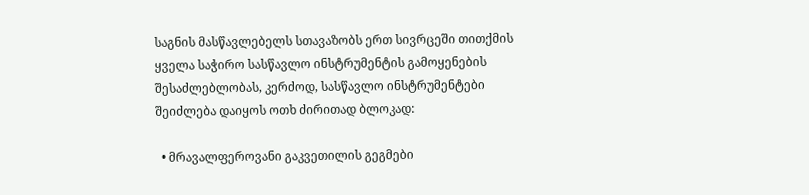საგნის მასწავლებელს სთავაზობს ერთ სივრცეში თითქმის ყველა საჭირო სასწავლო ინსტრუმენტის გამოყენების შესაძლებლობას, კერძოდ, სასწავლო ინსტრუმენტები შეიძლება დაიყოს ოთხ ძირითად ბლოკად:

  • მრავალფეროვანი გაკვეთილის გეგმები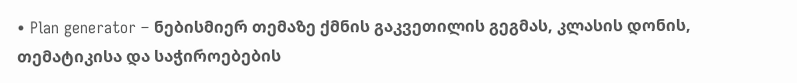• Plan generator – ნებისმიერ თემაზე ქმნის გაკვეთილის გეგმას, კლასის დონის, თემატიკისა და საჭიროებების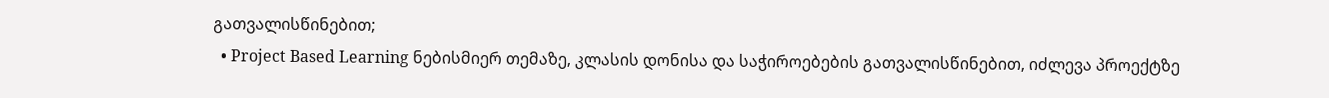გათვალისწინებით;
  • Project Based Learning ნებისმიერ თემაზე, კლასის დონისა და საჭიროებების გათვალისწინებით, იძლევა პროექტზე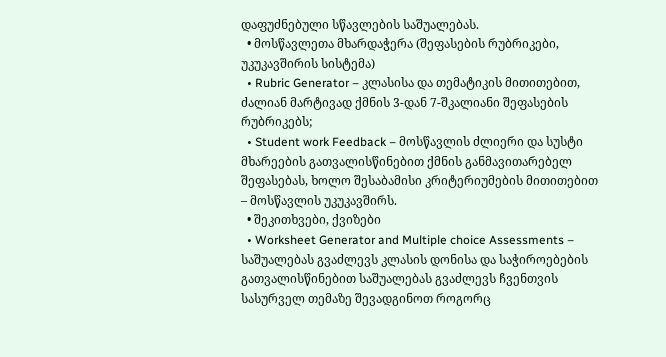დაფუძნებული სწავლების საშუალებას.
  • მოსწავლეთა მხარდაჭერა (შეფასების რუბრიკები, უკუკავშირის სისტემა)
  • Rubric Generator – კლასისა და თემატიკის მითითებით, ძალიან მარტივად ქმნის 3-დან 7-შკალიანი შეფასების რუბრიკებს;
  • Student work Feedback – მოსწავლის ძლიერი და სუსტი მხარეების გათვალისწინებით ქმნის განმავითარებელ შეფასებას, ხოლო შესაბამისი კრიტერიუმების მითითებით – მოსწავლის უკუკავშირს.
  • შეკითხვები, ქვიზები
  • Worksheet Generator and Multiple choice Assessments – საშუალებას გვაძლევს კლასის დონისა და საჭიროებების გათვალისწინებით საშუალებას გვაძლევს ჩვენთვის სასურველ თემაზე შევადგინოთ როგორც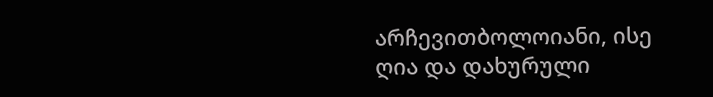არჩევითბოლოიანი, ისე ღია და დახურული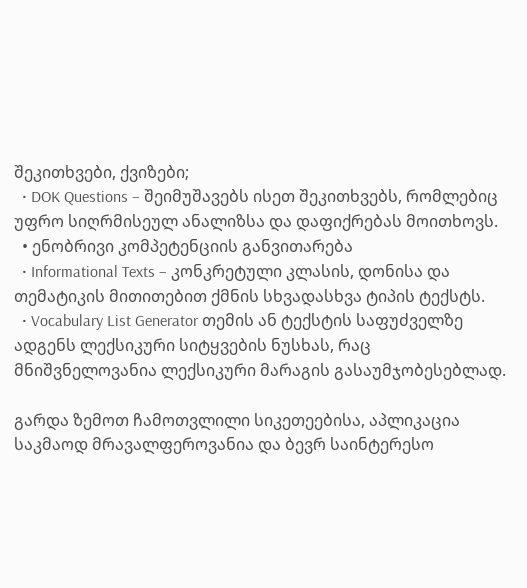შეკითხვები, ქვიზები;
  • DOK Questions – შეიმუშავებს ისეთ შეკითხვებს, რომლებიც უფრო სიღრმისეულ ანალიზსა და დაფიქრებას მოითხოვს.
  • ენობრივი კომპეტენციის განვითარება
  • Informational Texts – კონკრეტული კლასის, დონისა და თემატიკის მითითებით ქმნის სხვადასხვა ტიპის ტექსტს.
  • Vocabulary List Generator თემის ან ტექსტის საფუძველზე ადგენს ლექსიკური სიტყვების ნუსხას, რაც მნიშვნელოვანია ლექსიკური მარაგის გასაუმჯობესებლად.

გარდა ზემოთ ჩამოთვლილი სიკეთეებისა, აპლიკაცია საკმაოდ მრავალფეროვანია და ბევრ საინტერესო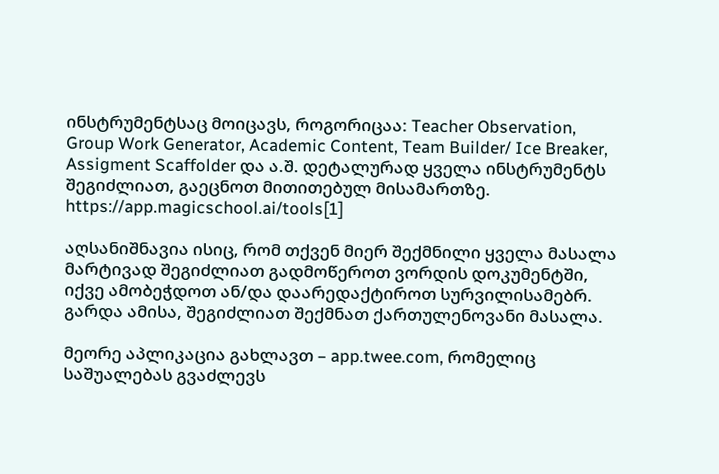ინსტრუმენტსაც მოიცავს, როგორიცაა: Teacher Observation, Group Work Generator, Academic Content, Team Builder/ Ice Breaker, Assigment Scaffolder და ა.შ. დეტალურად ყველა ინსტრუმენტს შეგიძლიათ, გაეცნოთ მითითებულ მისამართზე. https://app.magicschool.ai/tools[1]

აღსანიშნავია ისიც, რომ თქვენ მიერ შექმნილი ყველა მასალა მარტივად შეგიძლიათ გადმოწეროთ ვორდის დოკუმენტში, იქვე ამობეჭდოთ ან/და დაარედაქტიროთ სურვილისამებრ. გარდა ამისა, შეგიძლიათ შექმნათ ქართულენოვანი მასალა.

მეორე აპლიკაცია გახლავთ – app.twee.com, რომელიც საშუალებას გვაძლევს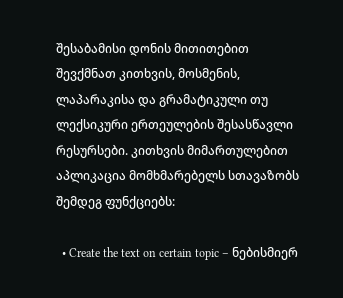შესაბამისი დონის მითითებით შევქმნათ კითხვის, მოსმენის, ლაპარაკისა და გრამატიკული თუ ლექსიკური ერთეულების შესასწავლი რესურსები. კითხვის მიმართულებით აპლიკაცია მომხმარებელს სთავაზობს შემდეგ ფუნქციებს:

  • Create the text on certain topic – ნებისმიერ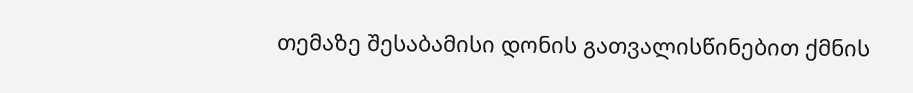თემაზე შესაბამისი დონის გათვალისწინებით ქმნის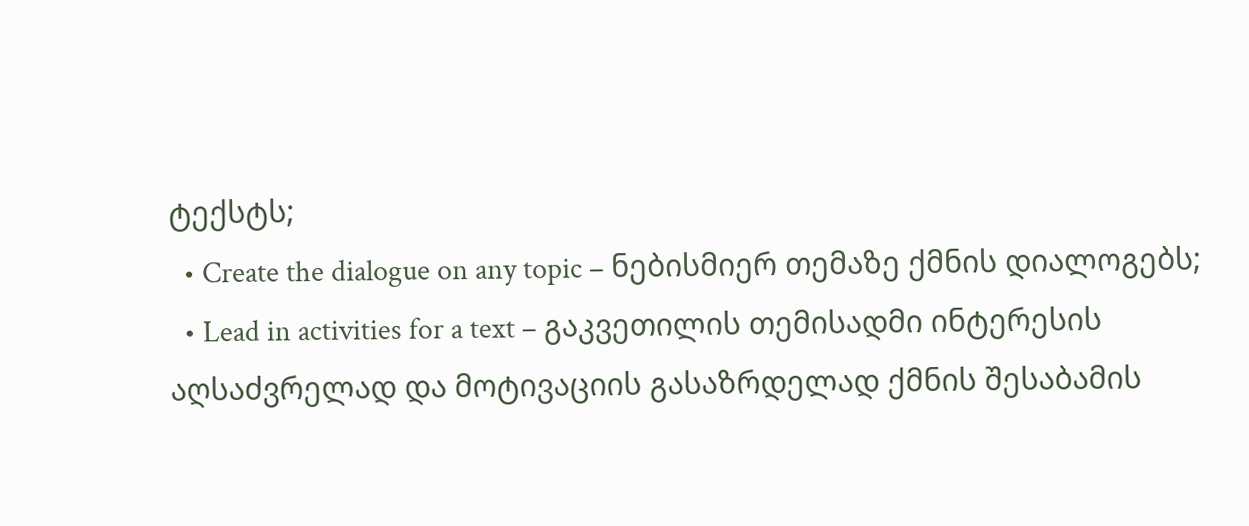ტექსტს;
  • Create the dialogue on any topic – ნებისმიერ თემაზე ქმნის დიალოგებს;
  • Lead in activities for a text – გაკვეთილის თემისადმი ინტერესის აღსაძვრელად და მოტივაციის გასაზრდელად ქმნის შესაბამის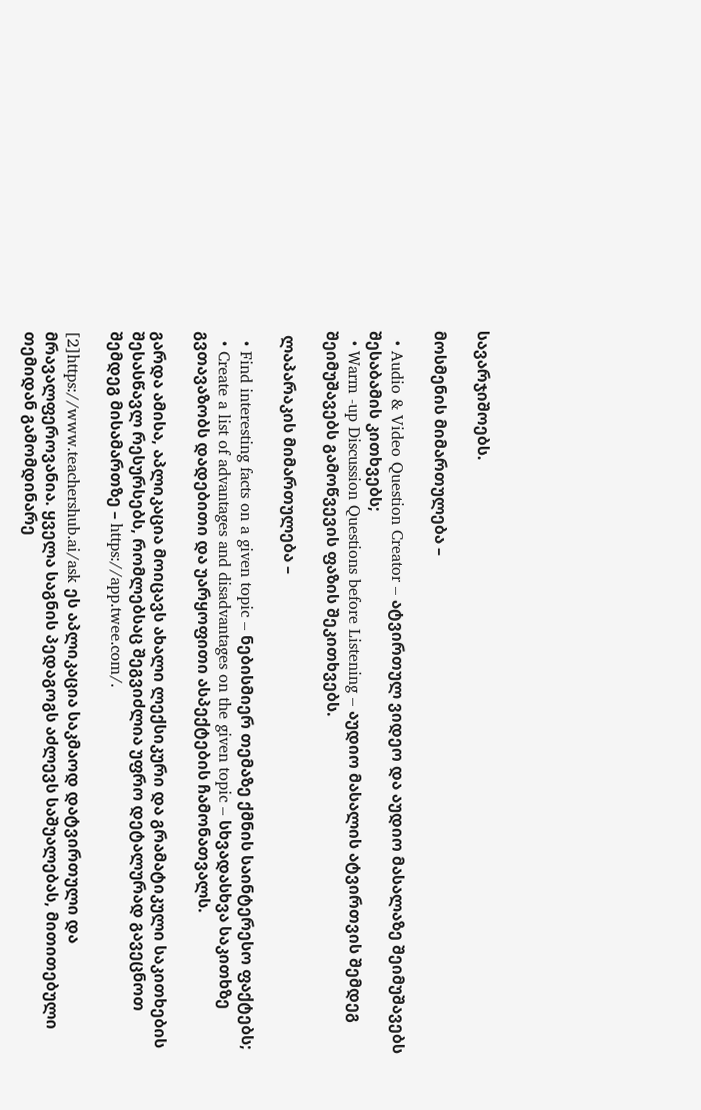სავარჯიშოებს.

მოსმენის მიმართულება –

  • Audio & Video Question Creator – ატვირთულ ვიდეო და აუდიო მასალაზე შეიმუშავებს შესაბამის კითხვებს;
  • Warm -up Discussion Questions before Listening – აუდიო მასალის ატვირთვის შემდეგ შეიმუშავებს გამოწვევის ფაზის შეკითხვებს.

 ლაპარაკის მიმართულება –

  • Find interesting facts on a given topic – ნებისმიერ თემაზე ქმნის საინტერესო ფაქტებს;
  • Create a list of advantages and disadvantages on the given topic – სხვადასხვა საკითხზე გვთავაზობს დადებითი და უარყოფითი ასპექტების ჩამონათვალს.

გარდა ამისა, აპლიკაცია მოიცავს ახალი ლექსიკური და გრამატიკული საკითხების შესასწავლ რესურსებს, რომლებსაც შეგვიძლია უფრო დეტალურად გავეცნოთ შემდეგ მისამართზე – https://app.twee.com/.

[2]https://www.teachershub.ai/ask ეს აპლიკაცია საკმაოდ დატვირთული და მრავალფეროვანია. ყველა საგნის პედაგოგს აძლევს საშუალებას, მითითებული თემიდან გამომდინარე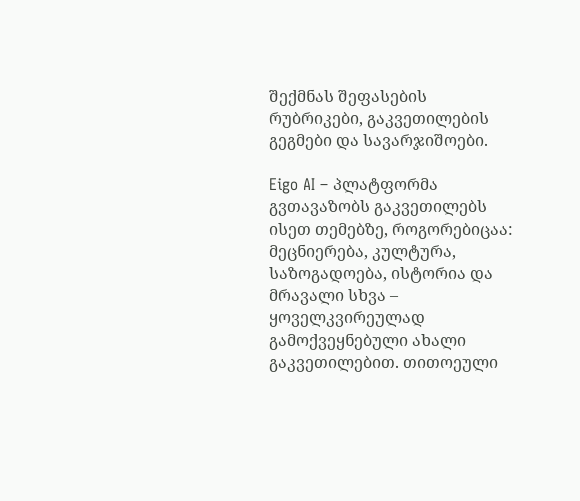შექმნას შეფასების რუბრიკები, გაკვეთილების გეგმები და სავარჯიშოები.

Eigo AI – პლატფორმა გვთავაზობს გაკვეთილებს ისეთ თემებზე, როგორებიცაა: მეცნიერება, კულტურა, საზოგადოება, ისტორია და მრავალი სხვა – ყოველკვირეულად გამოქვეყნებული ახალი გაკვეთილებით. თითოეული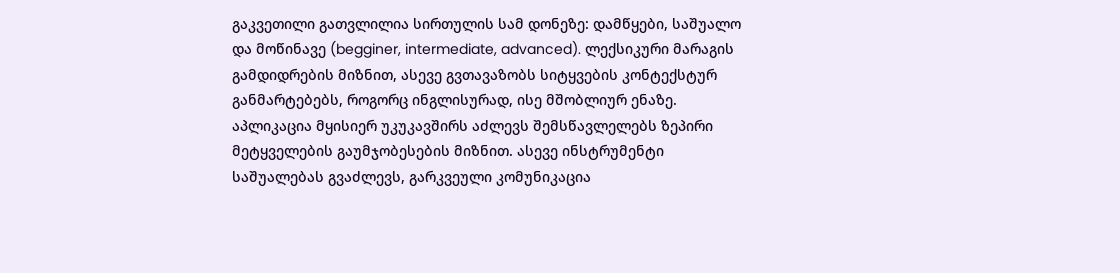გაკვეთილი გათვლილია სირთულის სამ დონეზე: დამწყები, საშუალო და მოწინავე (begginer, intermediate, advanced). ლექსიკური მარაგის გამდიდრების მიზნით, ასევე გვთავაზობს სიტყვების კონტექსტურ განმარტებებს, როგორც ინგლისურად, ისე მშობლიურ ენაზე. აპლიკაცია მყისიერ უკუკავშირს აძლევს შემსწავლელებს ზეპირი მეტყველების გაუმჯობესების მიზნით. ასევე ინსტრუმენტი საშუალებას გვაძლევს, გარკვეული კომუნიკაცია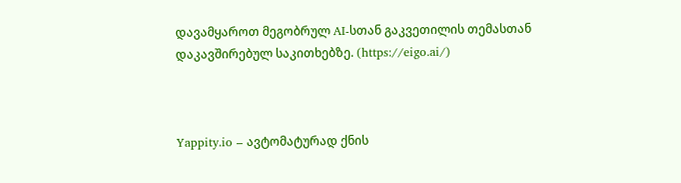დავამყაროთ მეგობრულ AI-სთან გაკვეთილის თემასთან დაკავშირებულ საკითხებზე. (https://eigo.ai/)



Yappity.io – ავტომატურად ქნის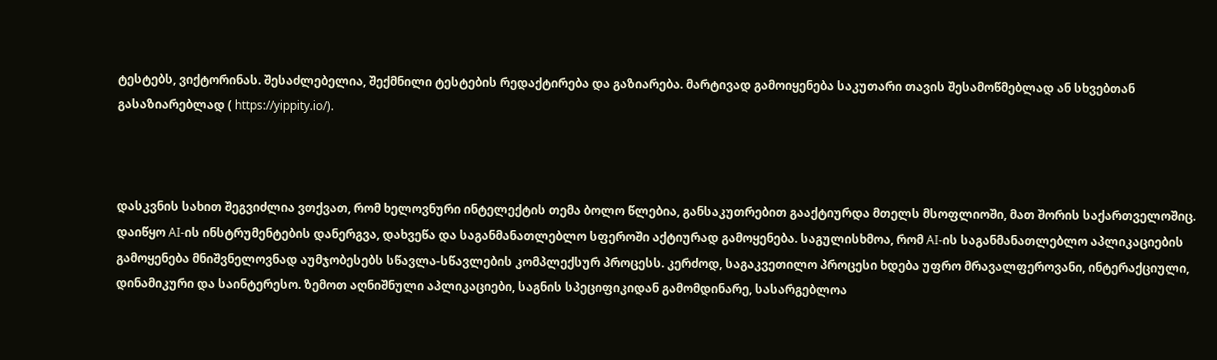ტესტებს, ვიქტორინას. შესაძლებელია, შექმნილი ტესტების რედაქტირება და გაზიარება. მარტივად გამოიყენება საკუთარი თავის შესამოწმებლად ან სხვებთან გასაზიარებლად ( https://yippity.io/).



დასკვნის სახით შეგვიძლია ვთქვათ, რომ ხელოვნური ინტელექტის თემა ბოლო წლებია, განსაკუთრებით გააქტიურდა მთელს მსოფლიოში, მათ შორის საქართველოშიც. დაიწყო AI-ის ინსტრუმენტების დანერგვა, დახვეწა და საგანმანათლებლო სფეროში აქტიურად გამოყენება. საგულისხმოა, რომ AI-ის საგანმანათლებლო აპლიკაციების გამოყენება მნიშვნელოვნად აუმჯობესებს სწავლა-სწავლების კომპლექსურ პროცესს. კერძოდ, საგაკვეთილო პროცესი ხდება უფრო მრავალფეროვანი, ინტერაქციული, დინამიკური და საინტერესო. ზემოთ აღნიშნული აპლიკაციები, საგნის სპეციფიკიდან გამომდინარე, სასარგებლოა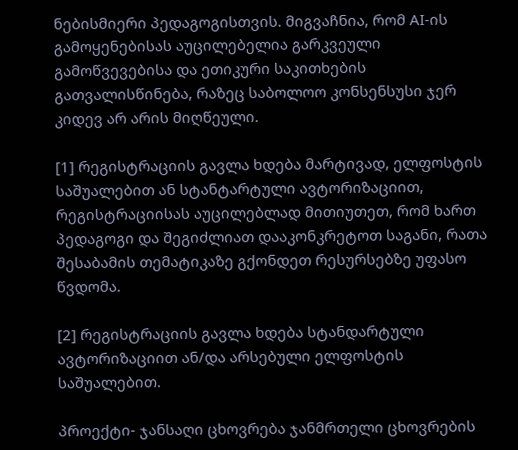ნებისმიერი პედაგოგისთვის. მიგვაჩნია, რომ AI-ის გამოყენებისას აუცილებელია გარკვეული გამოწვევებისა და ეთიკური საკითხების გათვალისწინება, რაზეც საბოლოო კონსენსუსი ჯერ კიდევ არ არის მიღწეული.

[1] რეგისტრაციის გავლა ხდება მარტივად, ელფოსტის საშუალებით ან სტანტარტული ავტორიზაციით, რეგისტრაციისას აუცილებლად მითიუთეთ, რომ ხართ პედაგოგი და შეგიძლიათ დააკონკრეტოთ საგანი, რათა შესაბამის თემატიკაზე გქონდეთ რესურსებზე უფასო წვდომა.

[2] რეგისტრაციის გავლა ხდება სტანდარტული ავტორიზაციით ან/და არსებული ელფოსტის საშუალებით.

პროექტი- ჯანსაღი ცხოვრება ჯანმრთელი ცხოვრების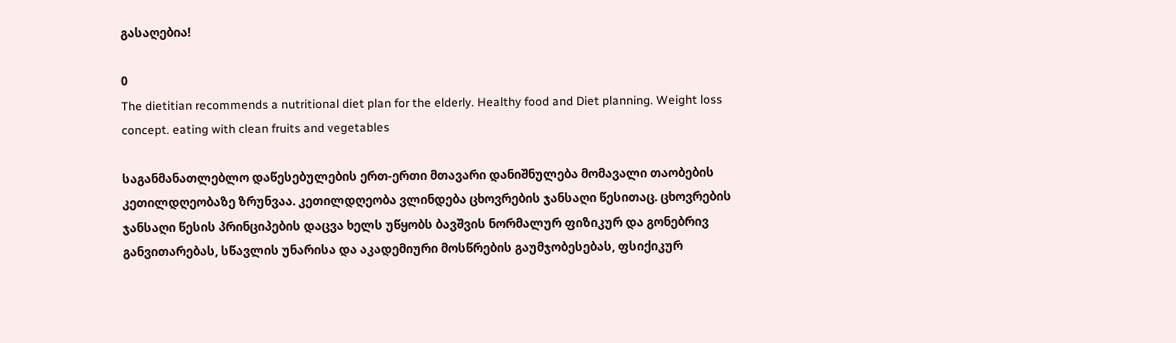გასაღებია!

0
The dietitian recommends a nutritional diet plan for the elderly. Healthy food and Diet planning. Weight loss concept. eating with clean fruits and vegetables

საგანმანათლებლო დაწესებულების ერთ-ერთი მთავარი დანიშნულება მომავალი თაობების კეთილდღეობაზე ზრუნვაა. კეთილდღეობა ვლინდება ცხოვრების ჯანსაღი წესითაც. ცხოვრების ჯანსაღი წესის პრინციპების დაცვა ხელს უწყობს ბავშვის ნორმალურ ფიზიკურ და გონებრივ განვითარებას, სწავლის უნარისა და აკადემიური მოსწრების გაუმჯობესებას, ფსიქიკურ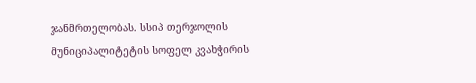ჯანმრთელობას. სსიპ თერჯოლის მუნიციპალიტეტის სოფელ კვახჭირის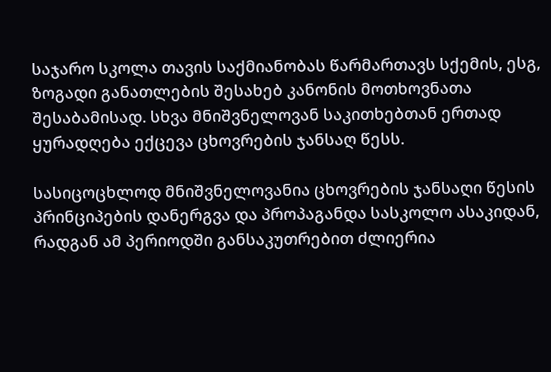საჯარო სკოლა თავის საქმიანობას წარმართავს სქემის, ესგ, ზოგადი განათლების შესახებ კანონის მოთხოვნათა შესაბამისად. სხვა მნიშვნელოვან საკითხებთან ერთად ყურადღება ექცევა ცხოვრების ჯანსაღ წესს.

სასიცოცხლოდ მნიშვნელოვანია ცხოვრების ჯანსაღი წესის პრინციპების დანერგვა და პროპაგანდა სასკოლო ასაკიდან, რადგან ამ პერიოდში განსაკუთრებით ძლიერია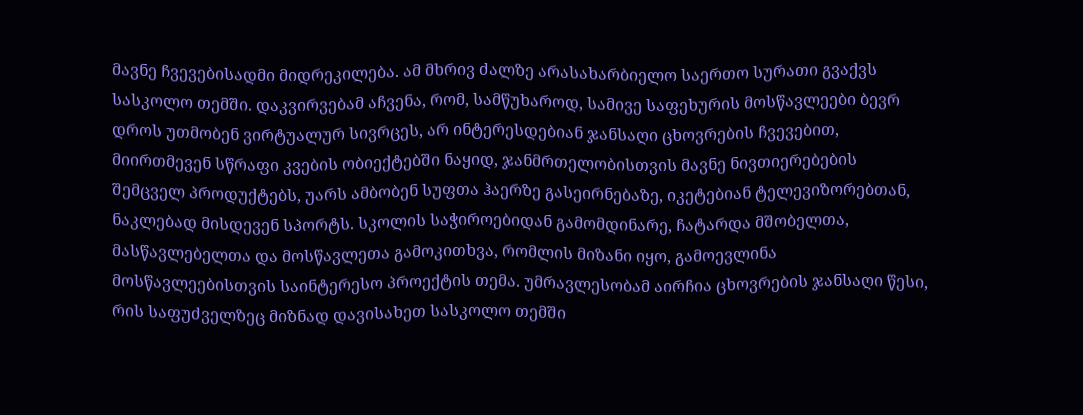მავნე ჩვევებისადმი მიდრეკილება. ამ მხრივ ძალზე არასახარბიელო საერთო სურათი გვაქვს სასკოლო თემში. დაკვირვებამ აჩვენა, რომ, სამწუხაროდ, სამივე საფეხურის მოსწავლეები ბევრ დროს უთმობენ ვირტუალურ სივრცეს, არ ინტერესდებიან ჯანსაღი ცხოვრების ჩვევებით, მიირთმევენ სწრაფი კვების ობიექტებში ნაყიდ, ჯანმრთელობისთვის მავნე ნივთიერებების შემცველ პროდუქტებს, უარს ამბობენ სუფთა ჰაერზე გასეირნებაზე, იკეტებიან ტელევიზორებთან, ნაკლებად მისდევენ სპორტს. სკოლის საჭიროებიდან გამომდინარე, ჩატარდა მშობელთა, მასწავლებელთა და მოსწავლეთა გამოკითხვა, რომლის მიზანი იყო, გამოევლინა მოსწავლეებისთვის საინტერესო პროექტის თემა. უმრავლესობამ აირჩია ცხოვრების ჯანსაღი წესი, რის საფუძველზეც მიზნად დავისახეთ სასკოლო თემში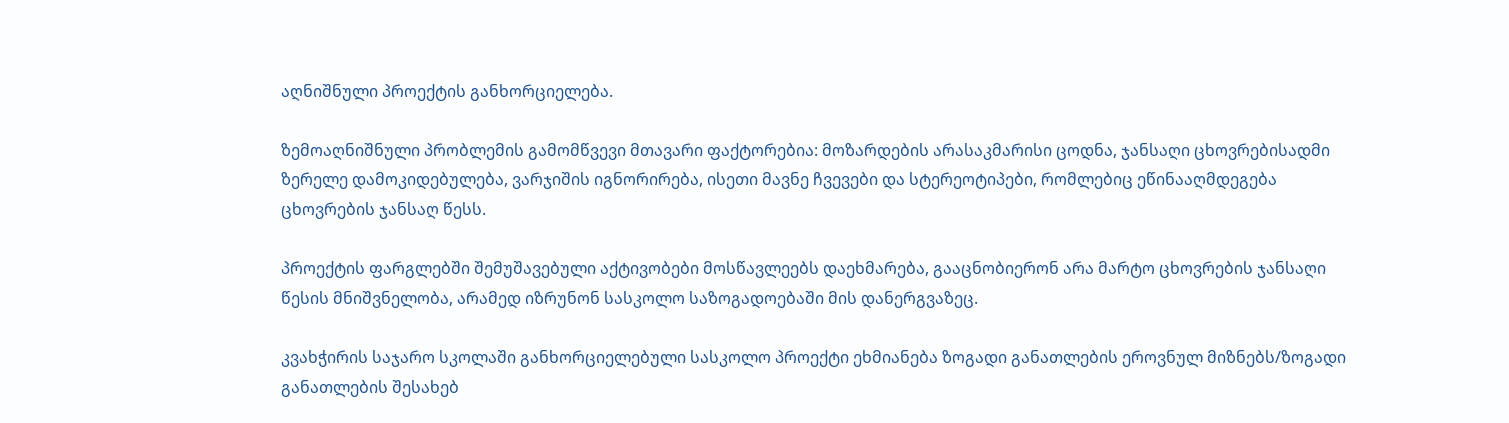აღნიშნული პროექტის განხორციელება.

ზემოაღნიშნული პრობლემის გამომწვევი მთავარი ფაქტორებია: მოზარდების არასაკმარისი ცოდნა, ჯანსაღი ცხოვრებისადმი ზერელე დამოკიდებულება, ვარჯიშის იგნორირება, ისეთი მავნე ჩვევები და სტერეოტიპები, რომლებიც ეწინააღმდეგება ცხოვრების ჯანსაღ წესს.

პროექტის ფარგლებში შემუშავებული აქტივობები მოსწავლეებს დაეხმარება, გააცნობიერონ არა მარტო ცხოვრების ჯანსაღი წესის მნიშვნელობა, არამედ იზრუნონ სასკოლო საზოგადოებაში მის დანერგვაზეც.

კვახჭირის საჯარო სკოლაში განხორციელებული სასკოლო პროექტი ეხმიანება ზოგადი განათლების ეროვნულ მიზნებს/ზოგადი განათლების შესახებ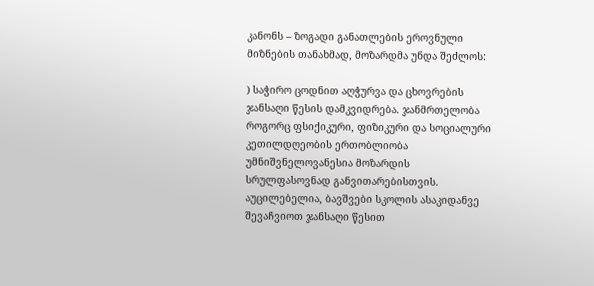კანონს – ზოგადი განათლების ეროვნული მიზნების თანახმად, მოზარდმა უნდა შეძლოს:

) საჭირო ცოდნით აღჭურვა და ცხოვრების ჯანსაღი წესის დამკვიდრება. ჯანმრთელობა როგორც ფსიქიკური, ფიზიკური და სოციალური კეთილდღეობის ერთობლიობა უმნიშვნელოვანესია მოზარდის სრულფასოვნად განვითარებისთვის. აუცილებელია, ბავშვები სკოლის ასაკიდანვე შევაჩვიოთ ჯანსაღი წესით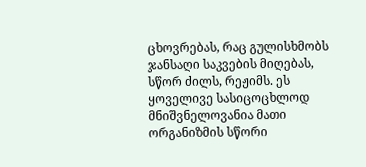ცხოვრებას, რაც გულისხმობს ჯანსაღი საკვების მიღებას, სწორ ძილს, რეჟიმს. ეს ყოველივე სასიცოცხლოდ მნიშვნელოვანია მათი ორგანიზმის სწორი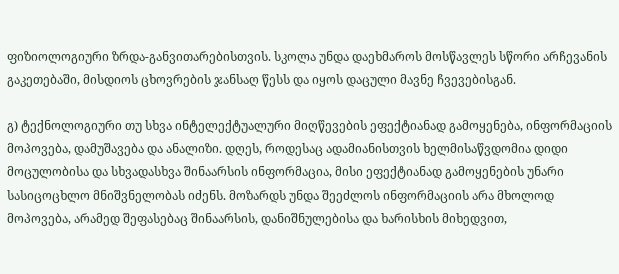ფიზიოლოგიური ზრდა-განვითარებისთვის. სკოლა უნდა დაეხმაროს მოსწავლეს სწორი არჩევანის გაკეთებაში, მისდიოს ცხოვრების ჯანსაღ წესს და იყოს დაცული მავნე ჩვევებისგან.

გ) ტექნოლოგიური თუ სხვა ინტელექტუალური მიღწევების ეფექტიანად გამოყენება, ინფორმაციის მოპოვება, დამუშავება და ანალიზი. დღეს, როდესაც ადამიანისთვის ხელმისაწვდომია დიდი მოცულობისა და სხვადასხვა შინაარსის ინფორმაცია, მისი ეფექტიანად გამოყენების უნარი სასიცოცხლო მნიშვნელობას იძენს. მოზარდს უნდა შეეძლოს ინფორმაციის არა მხოლოდ მოპოვება, არამედ შეფასებაც შინაარსის, დანიშნულებისა და ხარისხის მიხედვით,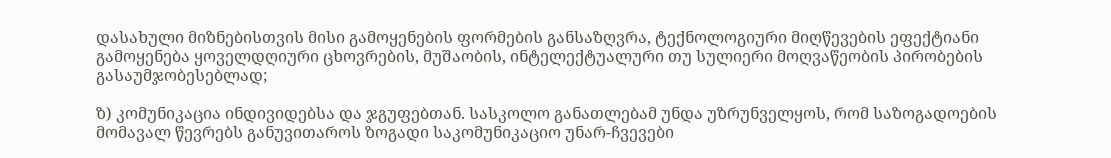დასახული მიზნებისთვის მისი გამოყენების ფორმების განსაზღვრა, ტექნოლოგიური მიღწევების ეფექტიანი გამოყენება ყოველდღიური ცხოვრების, მუშაობის, ინტელექტუალური თუ სულიერი მოღვაწეობის პირობების გასაუმჯობესებლად;

ზ) კომუნიკაცია ინდივიდებსა და ჯგუფებთან. სასკოლო განათლებამ უნდა უზრუნველყოს, რომ საზოგადოების მომავალ წევრებს განუვითაროს ზოგადი საკომუნიკაციო უნარ-ჩვევები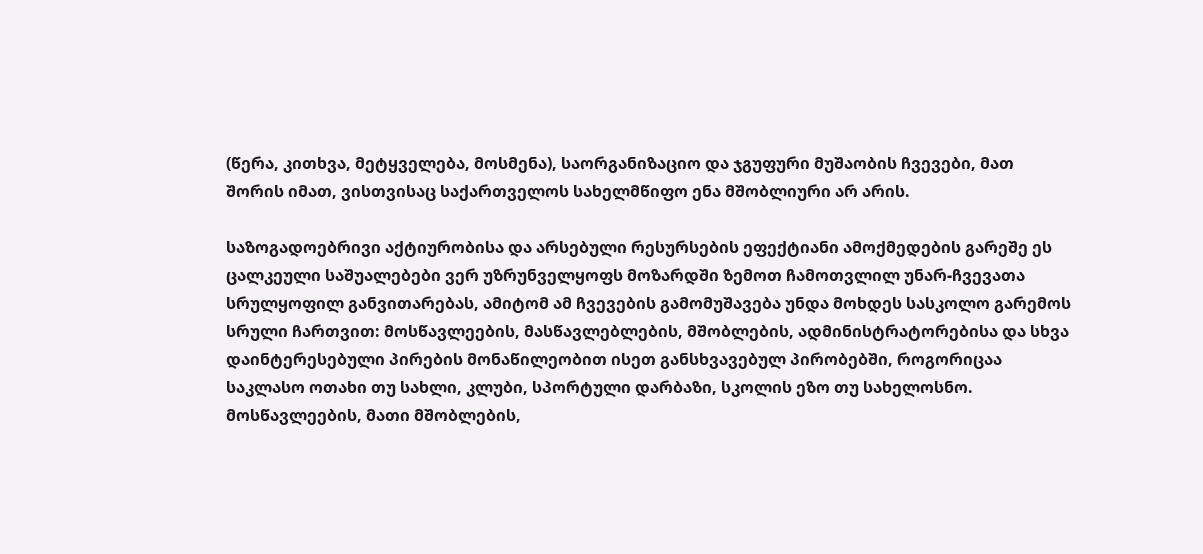(წერა, კითხვა, მეტყველება, მოსმენა), საორგანიზაციო და ჯგუფური მუშაობის ჩვევები, მათ შორის იმათ, ვისთვისაც საქართველოს სახელმწიფო ენა მშობლიური არ არის.

საზოგადოებრივი აქტიურობისა და არსებული რესურსების ეფექტიანი ამოქმედების გარეშე ეს ცალკეული საშუალებები ვერ უზრუნველყოფს მოზარდში ზემოთ ჩამოთვლილ უნარ-ჩვევათა სრულყოფილ განვითარებას, ამიტომ ამ ჩვევების გამომუშავება უნდა მოხდეს სასკოლო გარემოს სრული ჩართვით: მოსწავლეების, მასწავლებლების, მშობლების, ადმინისტრატორებისა და სხვა დაინტერესებული პირების მონაწილეობით ისეთ განსხვავებულ პირობებში, როგორიცაა საკლასო ოთახი თუ სახლი, კლუბი, სპორტული დარბაზი, სკოლის ეზო თუ სახელოსნო. მოსწავლეების, მათი მშობლების,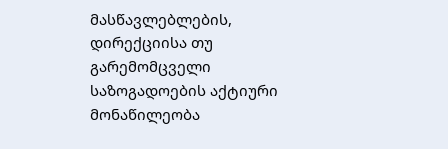მასწავლებლების, დირექციისა თუ გარემომცველი საზოგადოების აქტიური მონაწილეობა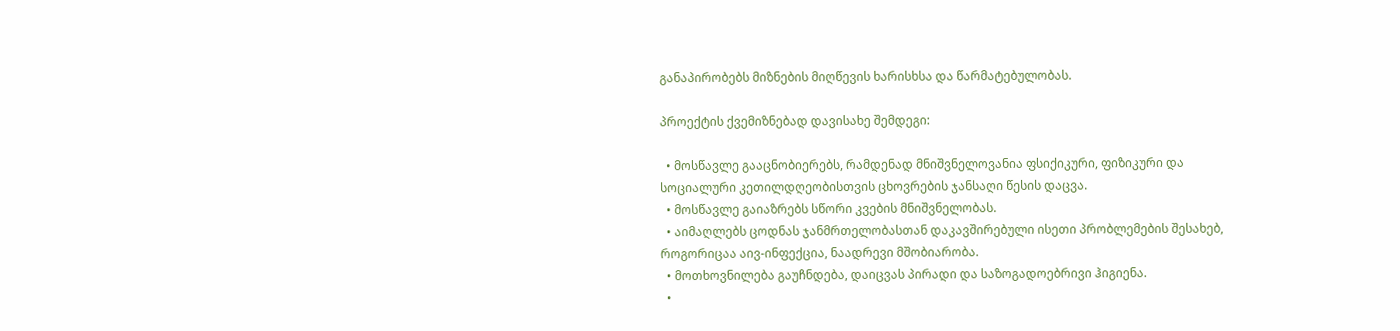განაპირობებს მიზნების მიღწევის ხარისხსა და წარმატებულობას.

პროექტის ქვემიზნებად დავისახე შემდეგი:

  • მოსწავლე გააცნობიერებს, რამდენად მნიშვნელოვანია ფსიქიკური, ფიზიკური და სოციალური კეთილდღეობისთვის ცხოვრების ჯანსაღი წესის დაცვა.
  • მოსწავლე გაიაზრებს სწორი კვების მნიშვნელობას.
  • აიმაღლებს ცოდნას ჯანმრთელობასთან დაკავშირებული ისეთი პრობლემების შესახებ, როგორიცაა აივ-ინფექცია, ნაადრევი მშობიარობა.
  • მოთხოვნილება გაუჩნდება, დაიცვას პირადი და საზოგადოებრივი ჰიგიენა.
  •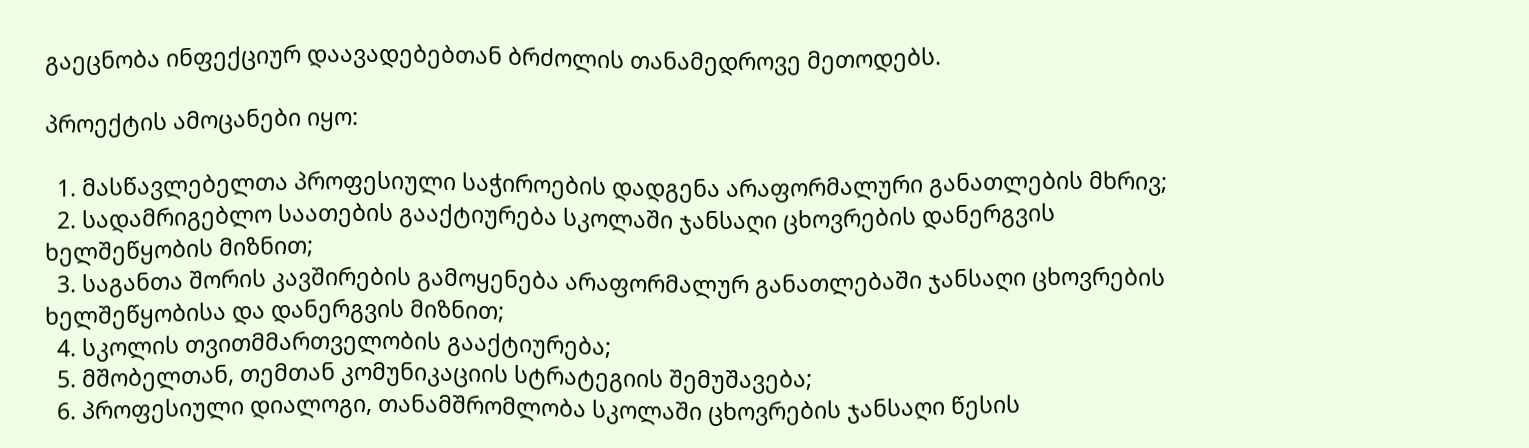გაეცნობა ინფექციურ დაავადებებთან ბრძოლის თანამედროვე მეთოდებს.

პროექტის ამოცანები იყო:

  1. მასწავლებელთა პროფესიული საჭიროების დადგენა არაფორმალური განათლების მხრივ;
  2. სადამრიგებლო საათების გააქტიურება სკოლაში ჯანსაღი ცხოვრების დანერგვის ხელშეწყობის მიზნით;
  3. საგანთა შორის კავშირების გამოყენება არაფორმალურ განათლებაში ჯანსაღი ცხოვრების ხელშეწყობისა და დანერგვის მიზნით;
  4. სკოლის თვითმმართველობის გააქტიურება;
  5. მშობელთან, თემთან კომუნიკაციის სტრატეგიის შემუშავება;
  6. პროფესიული დიალოგი, თანამშრომლობა სკოლაში ცხოვრების ჯანსაღი წესის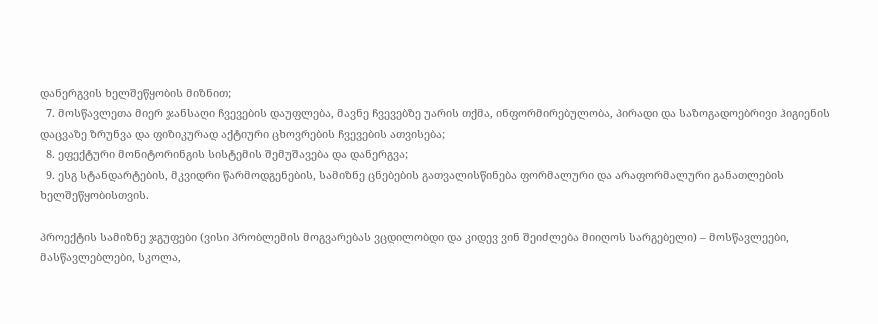დანერგვის ხელშეწყობის მიზნით;
  7. მოსწავლეთა მიერ ჯანსაღი ჩვევების დაუფლება, მავნე ჩვევებზე უარის თქმა, ინფორმირებულობა, პირადი და საზოგადოებრივი ჰიგიენის დაცვაზე ზრუნვა და ფიზიკურად აქტიური ცხოვრების ჩვევების ათვისება;
  8. ეფექტური მონიტორინგის სისტემის შემუშავება და დანერგვა;
  9. ესგ სტანდარტების, მკვიდრი წარმოდგენების, სამიზნე ცნებების გათვალისწინება ფორმალური და არაფორმალური განათლების ხელშეწყობისთვის.

პროექტის სამიზნე ჯგუფები (ვისი პრობლემის მოგვარებას ვცდილობდი და კიდევ ვინ შეიძლება მიიღოს სარგებელი) – მოსწავლეები, მასწავლებლები, სკოლა,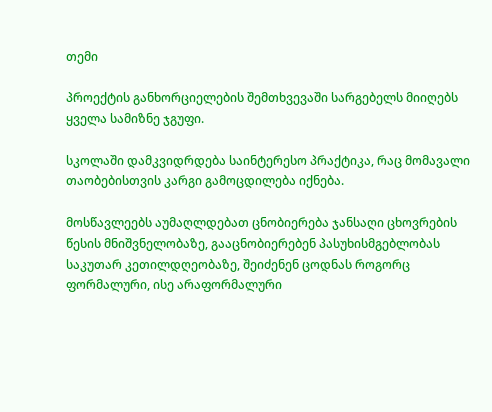თემი

პროექტის განხორციელების შემთხვევაში სარგებელს მიიღებს ყველა სამიზნე ჯგუფი.

სკოლაში დამკვიდრდება საინტერესო პრაქტიკა, რაც მომავალი თაობებისთვის კარგი გამოცდილება იქნება.

მოსწავლეებს აუმაღლდებათ ცნობიერება ჯანსაღი ცხოვრების წესის მნიშვნელობაზე, გააცნობიერებენ პასუხისმგებლობას საკუთარ კეთილდღეობაზე, შეიძენენ ცოდნას როგორც ფორმალური, ისე არაფორმალური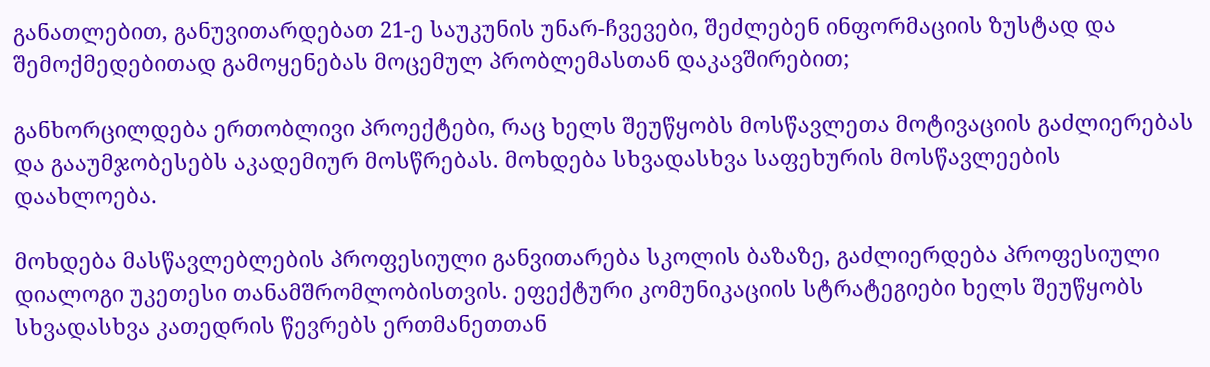განათლებით, განუვითარდებათ 21-ე საუკუნის უნარ-ჩვევები, შეძლებენ ინფორმაციის ზუსტად და შემოქმედებითად გამოყენებას მოცემულ პრობლემასთან დაკავშირებით;

განხორცილდება ერთობლივი პროექტები, რაც ხელს შეუწყობს მოსწავლეთა მოტივაციის გაძლიერებას და გააუმჯობესებს აკადემიურ მოსწრებას. მოხდება სხვადასხვა საფეხურის მოსწავლეების დაახლოება.

მოხდება მასწავლებლების პროფესიული განვითარება სკოლის ბაზაზე, გაძლიერდება პროფესიული დიალოგი უკეთესი თანამშრომლობისთვის. ეფექტური კომუნიკაციის სტრატეგიები ხელს შეუწყობს სხვადასხვა კათედრის წევრებს ერთმანეთთან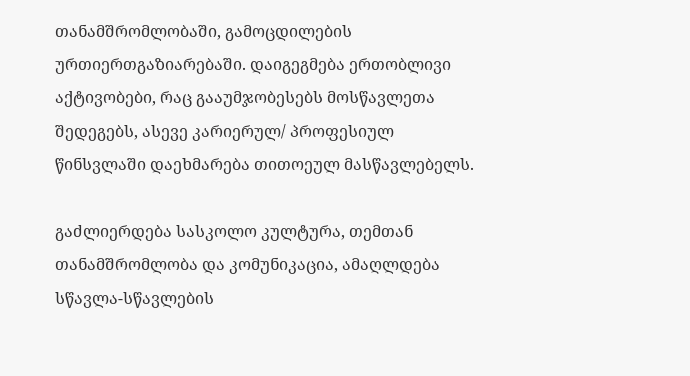თანამშრომლობაში, გამოცდილების ურთიერთგაზიარებაში. დაიგეგმება ერთობლივი აქტივობები, რაც გააუმჯობესებს მოსწავლეთა შედეგებს, ასევე კარიერულ/ პროფესიულ წინსვლაში დაეხმარება თითოეულ მასწავლებელს.

გაძლიერდება სასკოლო კულტურა, თემთან თანამშრომლობა და კომუნიკაცია, ამაღლდება სწავლა-სწავლების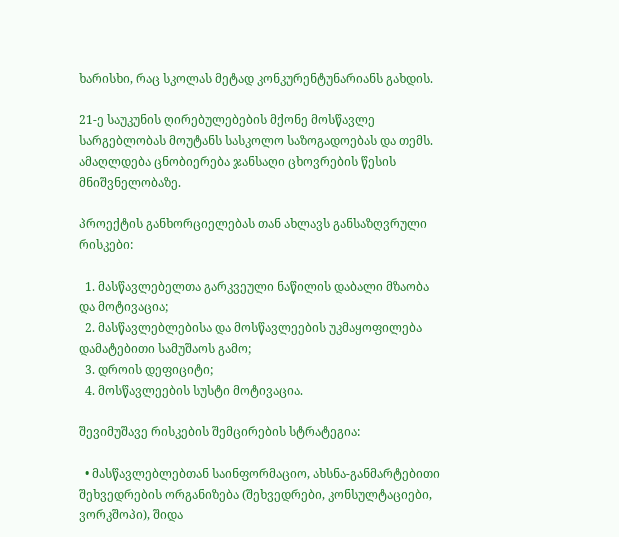ხარისხი, რაც სკოლას მეტად კონკურენტუნარიანს გახდის.

21-ე საუკუნის ღირებულებების მქონე მოსწავლე სარგებლობას მოუტანს სასკოლო საზოგადოებას და თემს. ამაღლდება ცნობიერება ჯანსაღი ცხოვრების წესის მნიშვნელობაზე.

პროექტის განხორციელებას თან ახლავს განსაზღვრული რისკები:

  1. მასწავლებელთა გარკვეული ნაწილის დაბალი მზაობა და მოტივაცია;
  2. მასწავლებლებისა და მოსწავლეების უკმაყოფილება დამატებითი სამუშაოს გამო;
  3. დროის დეფიციტი;
  4. მოსწავლეების სუსტი მოტივაცია.

შევიმუშავე რისკების შემცირების სტრატეგია:

  • მასწავლებლებთან საინფორმაციო, ახსნა-განმარტებითი შეხვედრების ორგანიზება (შეხვედრები, კონსულტაციები, ვორკშოპი), შიდა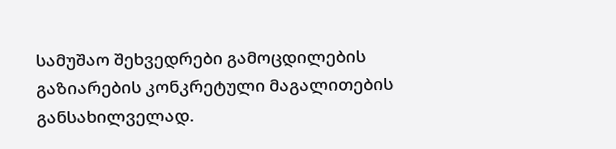სამუშაო შეხვედრები გამოცდილების გაზიარების კონკრეტული მაგალითების განსახილველად.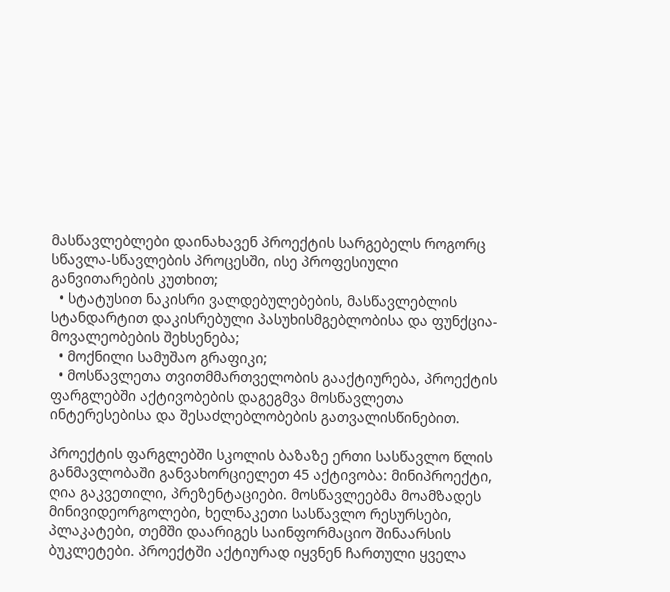მასწავლებლები დაინახავენ პროექტის სარგებელს როგორც სწავლა-სწავლების პროცესში, ისე პროფესიული განვითარების კუთხით;
  • სტატუსით ნაკისრი ვალდებულებების, მასწავლებლის სტანდარტით დაკისრებული პასუხისმგებლობისა და ფუნქცია-მოვალეობების შეხსენება;
  • მოქნილი სამუშაო გრაფიკი;
  • მოსწავლეთა თვითმმართველობის გააქტიურება, პროექტის ფარგლებში აქტივობების დაგეგმვა მოსწავლეთა ინტერესებისა და შესაძლებლობების გათვალისწინებით.

პროექტის ფარგლებში სკოლის ბაზაზე ერთი სასწავლო წლის განმავლობაში განვახორციელეთ 45 აქტივობა: მინიპროექტი, ღია გაკვეთილი, პრეზენტაციები. მოსწავლეებმა მოამზადეს მინივიდეორგოლები, ხელნაკეთი სასწავლო რესურსები, პლაკატები, თემში დაარიგეს საინფორმაციო შინაარსის ბუკლეტები. პროექტში აქტიურად იყვნენ ჩართული ყველა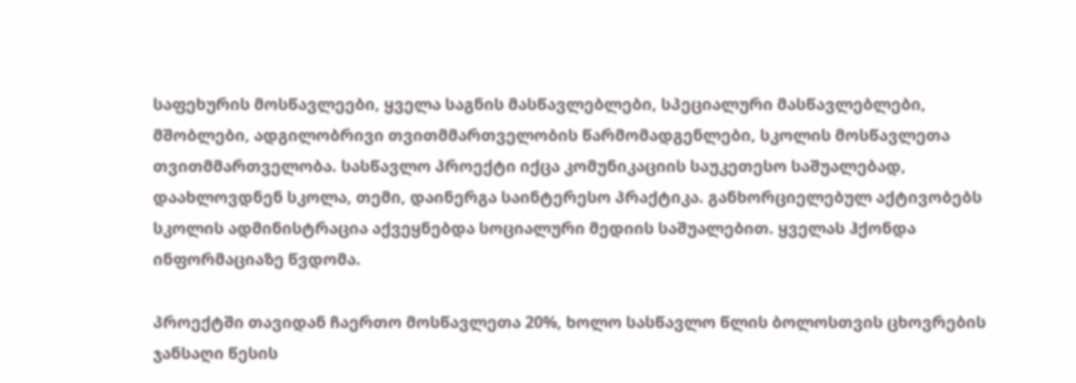საფეხურის მოსწავლეები, ყველა საგნის მასწავლებლები, სპეციალური მასწავლებლები, მშობლები, ადგილობრივი თვითმმართველობის წარმომადგენლები, სკოლის მოსწავლეთა თვითმმართველობა. სასწავლო პროექტი იქცა კომუნიკაციის საუკეთესო საშუალებად, დაახლოვდნენ სკოლა, თემი, დაინერგა საინტერესო პრაქტიკა. განხორციელებულ აქტივობებს სკოლის ადმინისტრაცია აქვეყნებდა სოციალური მედიის საშუალებით. ყველას ჰქონდა ინფორმაციაზე წვდომა.

პროექტში თავიდან ჩაერთო მოსწავლეთა 20%, ხოლო სასწავლო წლის ბოლოსთვის ცხოვრების ჯანსაღი წესის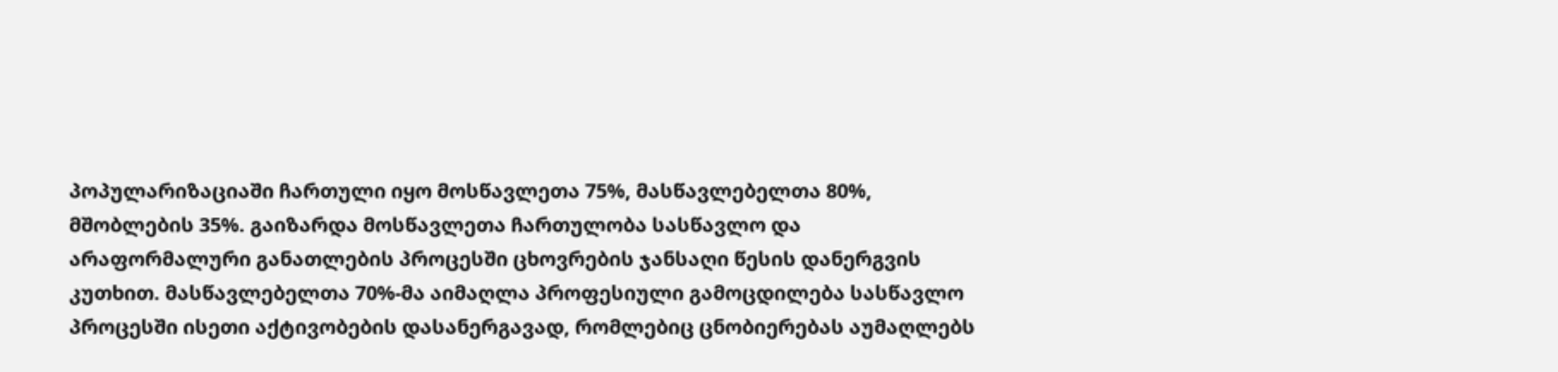პოპულარიზაციაში ჩართული იყო მოსწავლეთა 75%, მასწავლებელთა 80%, მშობლების 35%. გაიზარდა მოსწავლეთა ჩართულობა სასწავლო და არაფორმალური განათლების პროცესში ცხოვრების ჯანსაღი წესის დანერგვის კუთხით. მასწავლებელთა 70%-მა აიმაღლა პროფესიული გამოცდილება სასწავლო პროცესში ისეთი აქტივობების დასანერგავად, რომლებიც ცნობიერებას აუმაღლებს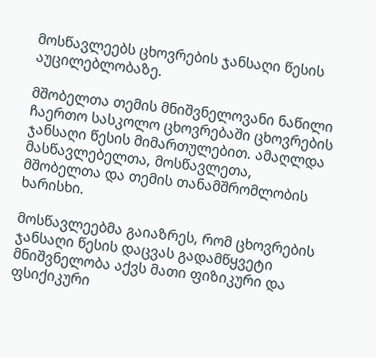მოსწავლეებს ცხოვრების ჯანსაღი წესის აუცილებლობაზე.

მშობელთა თემის მნიშვნელოვანი ნაწილი ჩაერთო სასკოლო ცხოვრებაში ცხოვრების ჯანსაღი წესის მიმართულებით. ამაღლდა მასწავლებელთა, მოსწავლეთა, მშობელთა და თემის თანამშრომლობის ხარისხი.

მოსწავლეებმა გაიაზრეს, რომ ცხოვრების ჯანსაღი წესის დაცვას გადამწყვეტი მნიშვნელობა აქვს მათი ფიზიკური და ფსიქიკური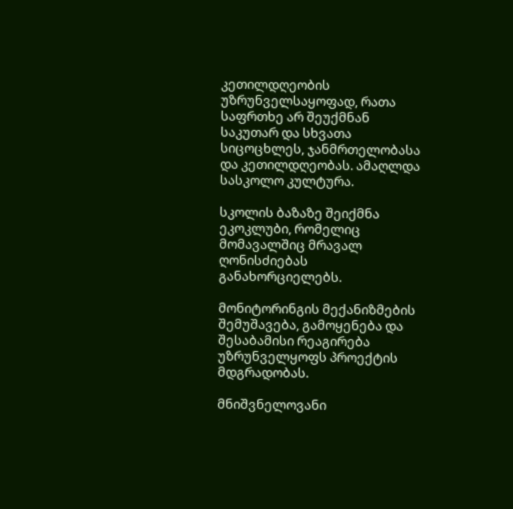კეთილდღეობის უზრუნველსაყოფად, რათა საფრთხე არ შეუქმნან საკუთარ და სხვათა სიცოცხლეს, ჯანმრთელობასა და კეთილდღეობას. ამაღლდა სასკოლო კულტურა.

სკოლის ბაზაზე შეიქმნა ეკოკლუბი, რომელიც მომავალშიც მრავალ ღონისძიებას განახორციელებს.

მონიტორინგის მექანიზმების შემუშავება, გამოყენება და შესაბამისი რეაგირება უზრუნველყოფს პროექტის მდგრადობას.

მნიშვნელოვანი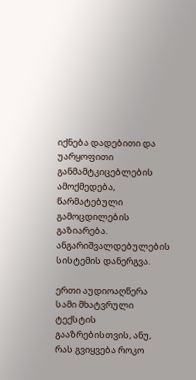იქნება დადებითი და უარყოფითი განმამტკიცებლების ამოქმედება, წარმატებული გამოცდილების გაზიარება. ანგარიშვალდებულების სისტემის დანერგვა.

ერთი აუდიოაღწერა სამი მხატვრული ტექსტის გააზრებისთვის, ანუ, რას გვიყვება როკო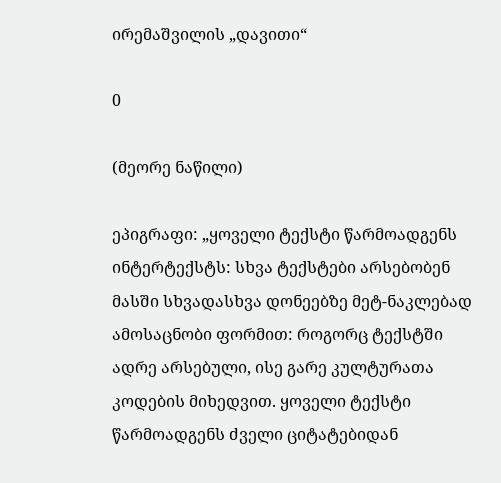ირემაშვილის „დავითი“

0

(მეორე ნაწილი)

ეპიგრაფი: „ყოველი ტექსტი წარმოადგენს ინტერტექსტს: სხვა ტექსტები არსებობენ მასში სხვადასხვა დონეებზე მეტ-ნაკლებად ამოსაცნობი ფორმით: როგორც ტექსტში ადრე არსებული, ისე გარე კულტურათა კოდების მიხედვით. ყოველი ტექსტი წარმოადგენს ძველი ციტატებიდან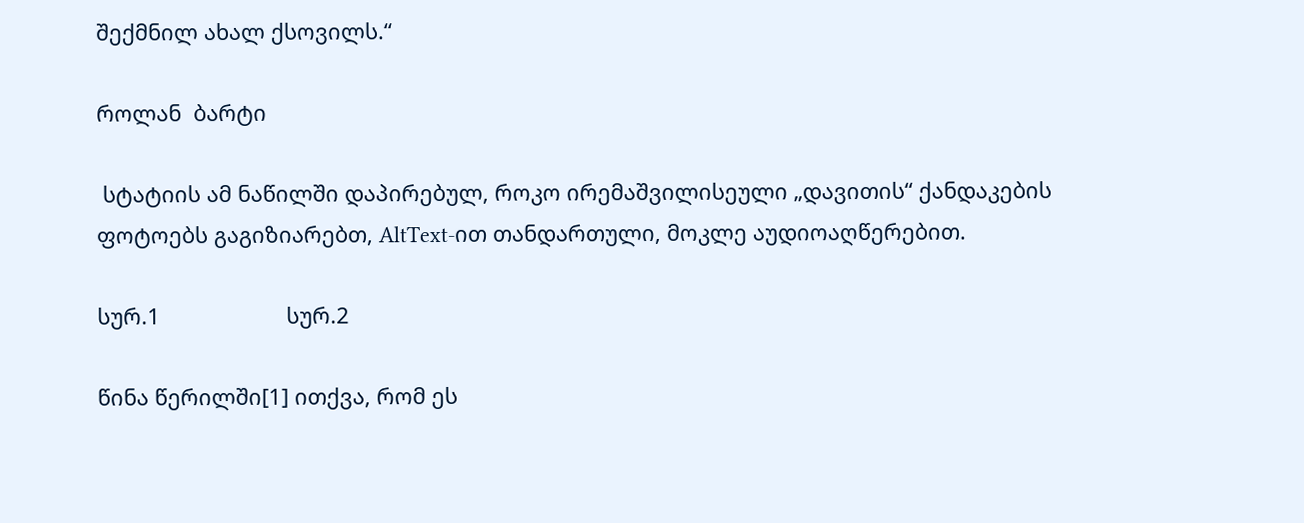შექმნილ ახალ ქსოვილს.“

როლან  ბარტი

 სტატიის ამ ნაწილში დაპირებულ, როკო ირემაშვილისეული „დავითის“ ქანდაკების ფოტოებს გაგიზიარებთ, AltText-ით თანდართული, მოკლე აუდიოაღწერებით.

სურ.1                     სურ.2

წინა წერილში[1] ითქვა, რომ ეს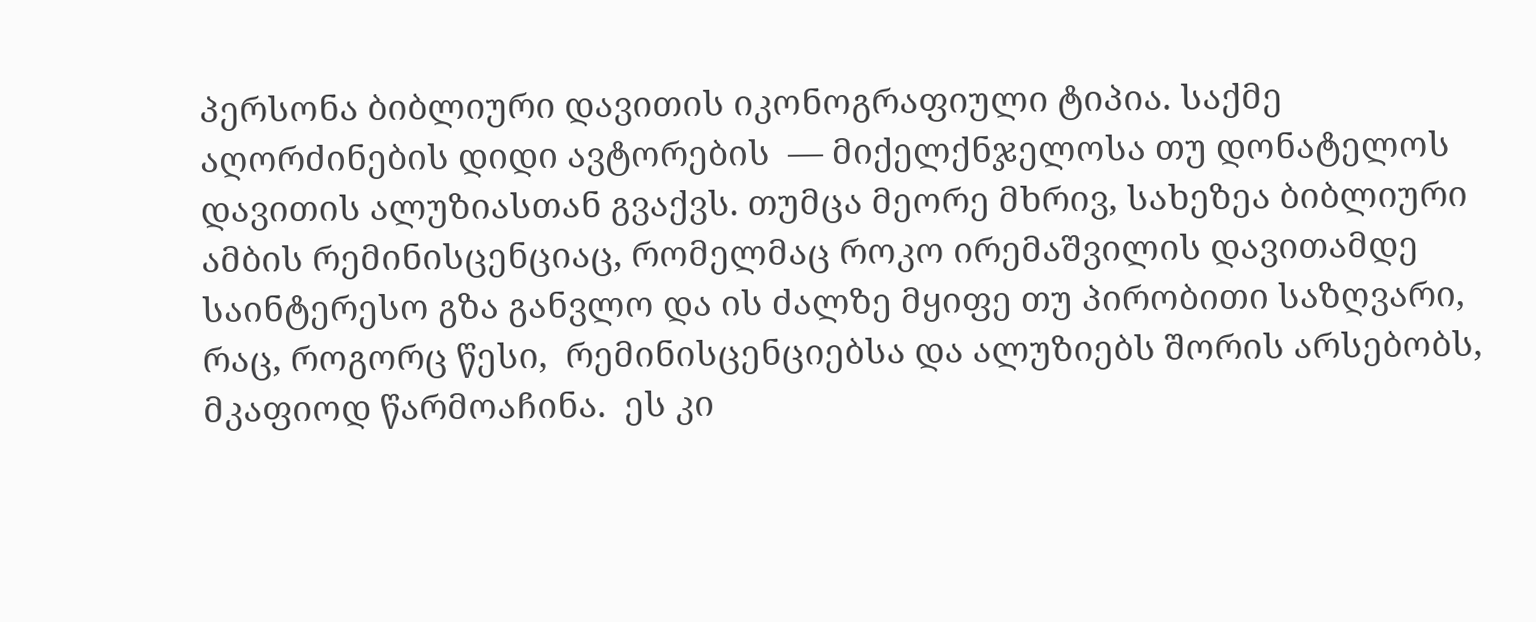პერსონა ბიბლიური დავითის იკონოგრაფიული ტიპია. საქმე აღორძინების დიდი ავტორების  — მიქელქნჯელოსა თუ დონატელოს დავითის ალუზიასთან გვაქვს. თუმცა მეორე მხრივ, სახეზეა ბიბლიური ამბის რემინისცენციაც, რომელმაც როკო ირემაშვილის დავითამდე საინტერესო გზა განვლო და ის ძალზე მყიფე თუ პირობითი საზღვარი, რაც, როგორც წესი,  რემინისცენციებსა და ალუზიებს შორის არსებობს, მკაფიოდ წარმოაჩინა.  ეს კი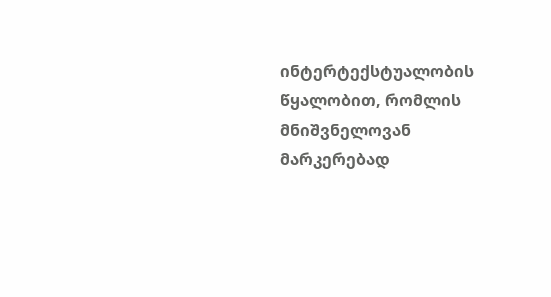ინტერტექსტუალობის წყალობით, რომლის მნიშვნელოვან მარკერებად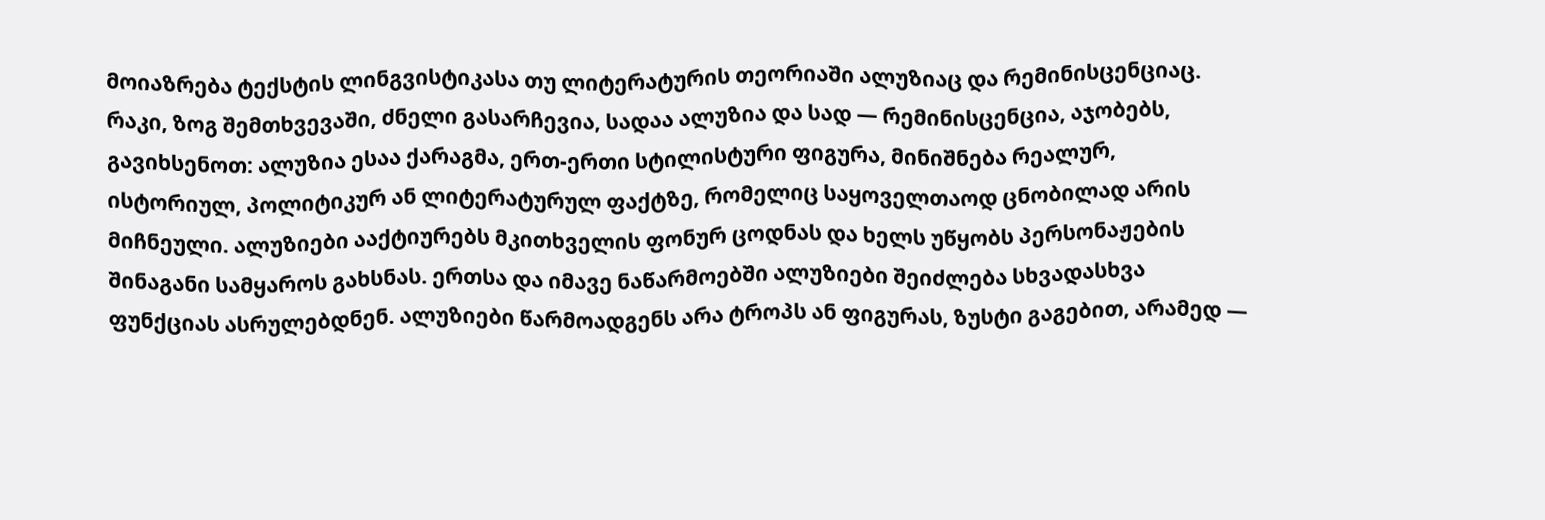მოიაზრება ტექსტის ლინგვისტიკასა თუ ლიტერატურის თეორიაში ალუზიაც და რემინისცენციაც. რაკი, ზოგ შემთხვევაში, ძნელი გასარჩევია, სადაა ალუზია და სად — რემინისცენცია, აჯობებს, გავიხსენოთ: ალუზია ესაა ქარაგმა, ერთ-ერთი სტილისტური ფიგურა, მინიშნება რეალურ, ისტორიულ, პოლიტიკურ ან ლიტერატურულ ფაქტზე, რომელიც საყოველთაოდ ცნობილად არის მიჩნეული. ალუზიები ააქტიურებს მკითხველის ფონურ ცოდნას და ხელს უწყობს პერსონაჟების შინაგანი სამყაროს გახსნას. ერთსა და იმავე ნაწარმოებში ალუზიები შეიძლება სხვადასხვა ფუნქციას ასრულებდნენ. ალუზიები წარმოადგენს არა ტროპს ან ფიგურას, ზუსტი გაგებით, არამედ —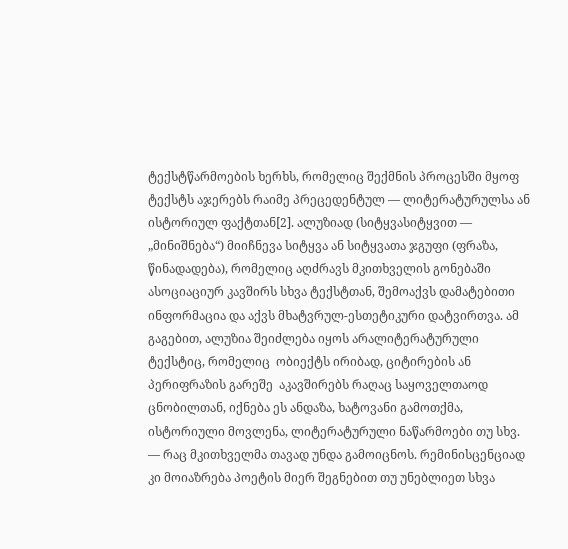ტექსტწარმოების ხერხს, რომელიც შექმნის პროცესში მყოფ ტექსტს აჯერებს რაიმე პრეცედენტულ — ლიტერატურულსა ან ისტორიულ ფაქტთან[2]. ალუზიად (სიტყვასიტყვით — „მინიშნება“) მიიჩნევა სიტყვა ან სიტყვათა ჯგუფი (ფრაზა, წინადადება), რომელიც აღძრავს მკითხველის გონებაში ასოციაციურ კავშირს სხვა ტექსტთან, შემოაქვს დამატებითი ინფორმაცია და აქვს მხატვრულ-ესთეტიკური დატვირთვა. ამ გაგებით, ალუზია შეიძლება იყოს არალიტერატურული ტექსტიც, რომელიც  ობიექტს ირიბად, ციტირების ან პერიფრაზის გარეშე  აკავშირებს რაღაც საყოველთაოდ ცნობილთან, იქნება ეს ანდაზა, ხატოვანი გამოთქმა, ისტორიული მოვლენა, ლიტერატურული ნაწარმოები თუ სხვ. — რაც მკითხველმა თავად უნდა გამოიცნოს. რემინისცენციად კი მოიაზრება პოეტის მიერ შეგნებით თუ უნებლიეთ სხვა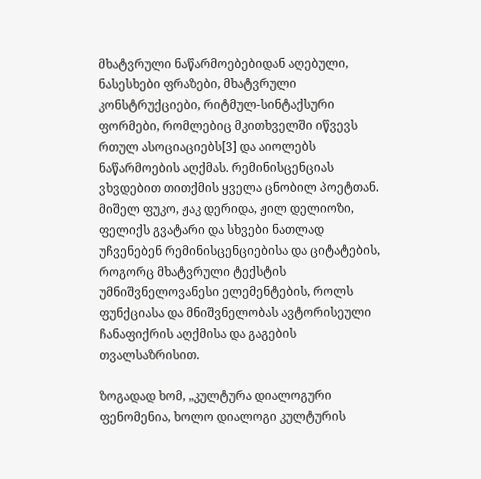მხატვრული ნაწარმოებებიდან აღებული, ნასესხები ფრაზები, მხატვრული კონსტრუქციები, რიტმულ-სინტაქსური ფორმები, რომლებიც მკითხველში იწვევს რთულ ასოციაციებს[3] და აიოლებს ნაწარმოების აღქმას. რემინისცენციას ვხვდებით თითქმის ყველა ცნობილ პოეტთან. მიშელ ფუკო, ჟაკ დერიდა, ჟილ დელიოზი, ფელიქს გვატარი და სხვები ნათლად უჩვენებენ რემინისცენციებისა და ციტატების, როგორც მხატვრული ტექსტის უმნიშვნელოვანესი ელემენტების, როლს ფუნქციასა და მნიშვნელობას ავტორისეული ჩანაფიქრის აღქმისა და გაგების თვალსაზრისით.

ზოგადად ხომ, „კულტურა დიალოგური ფენომენია, ხოლო დიალოგი კულტურის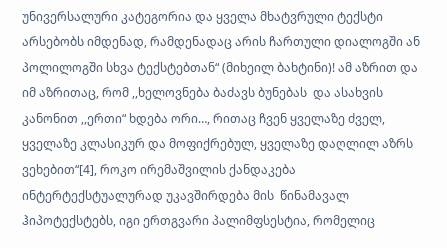უნივერსალური კატეგორია და ყველა მხატვრული ტექსტი არსებობს იმდენად, რამდენადაც არის ჩართული დიალოგში ან პოლილოგში სხვა ტექსტებთან“ (მიხეილ ბახტინი)! ამ აზრით და იმ აზრითაც, რომ ,,ხელოვნება ბაძავს ბუნებას  და ასახვის კანონით ,,ერთი“ ხდება ორი…, რითაც ჩვენ ყველაზე ძველ, ყველაზე კლასიკურ და მოფიქრებულ, ყველაზე დაღლილ აზრს ვეხებით“[4], როკო ირემაშვილის ქანდაკება ინტერტექსტუალურად უკავშირდება მის  წინამავალ ჰიპოტექსტებს, იგი ერთგვარი პალიმფსესტია, რომელიც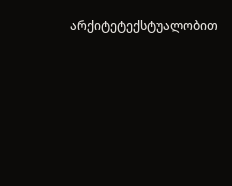არქიტეტექსტუალობით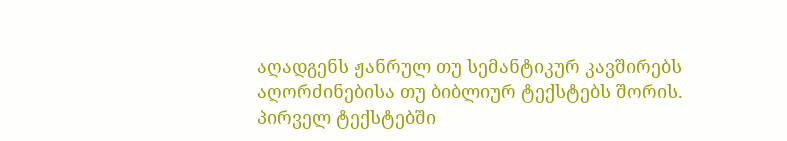აღადგენს ჟანრულ თუ სემანტიკურ კავშირებს  აღორძინებისა თუ ბიბლიურ ტექსტებს შორის.  პირველ ტექსტებში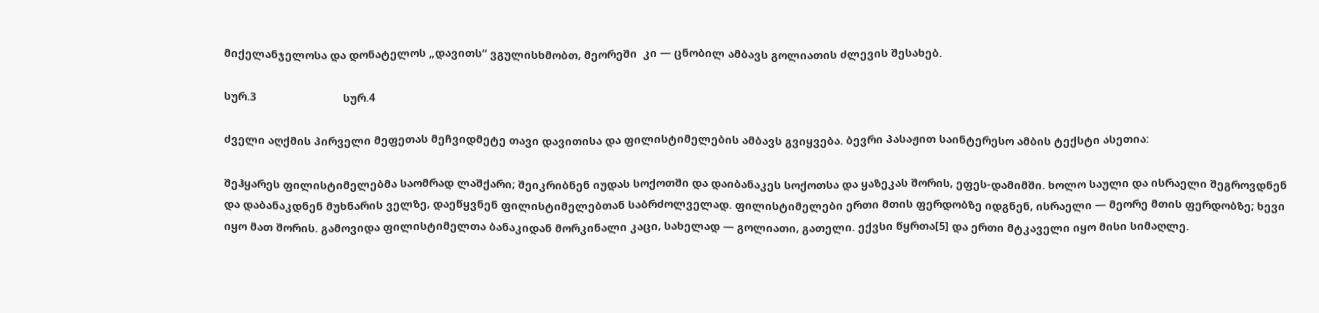მიქელანჯელოსა და დონატელოს „დავითს“ ვგულისხმობთ, მეორეში  კი — ცნობილ ამბავს გოლიათის ძლევის შესახებ.

სურ.3                             სურ.4

ძველი აღქმის პირველი მეფეთას მეჩვიდმეტე თავი დავითისა და ფილისტიმელების ამბავს გვიყვება. ბევრი პასაჟით საინტერესო ამბის ტექსტი ასეთია:

შეჰყარეს ფილისტიმელებმა საომრად ლაშქარი; შეიკრიბნენ იუდას სოქოთში და დაიბანაკეს სოქოთსა და ყაზეკას შორის, ეფეს-დამიმში. ხოლო საული და ისრაელი შეგროვდნენ და დაბანაკდნენ მუხნარის ველზე, დაეწყვნენ ფილისტიმელებთან საბრძოლველად. ფილისტიმელები ერთი მთის ფერდობზე იდგნენ, ისრაელი — მეორე მთის ფერდობზე; ხევი იყო მათ შორის. გამოვიდა ფილისტიმელთა ბანაკიდან მორკინალი კაცი, სახელად — გოლიათი, გათელი. ექვსი წყრთა[5] და ერთი მტკაველი იყო მისი სიმაღლე.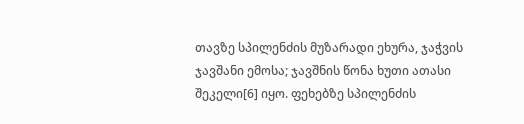თავზე სპილენძის მუზარადი ეხურა, ჯაჭვის ჯავშანი ემოსა; ჯავშნის წონა ხუთი ათასი შეკელი[6] იყო. ფეხებზე სპილენძის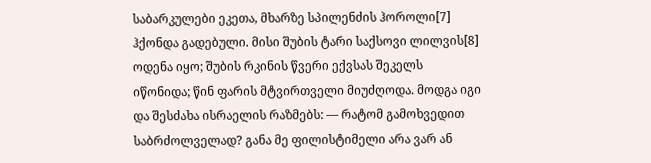საბარკულები ეკეთა, მხარზე სპილენძის ჰოროლი[7] ჰქონდა გადებული. მისი შუბის ტარი საქსოვი ლილვის[8] ოდენა იყო; შუბის რკინის წვერი ექვსას შეკელს იწონიდა; წინ ფარის მტვირთველი მიუძღოდა. მოდგა იგი და შესძახა ისრაელის რაზმებს: — რატომ გამოხვედით საბრძოლველად? განა მე ფილისტიმელი არა ვარ ან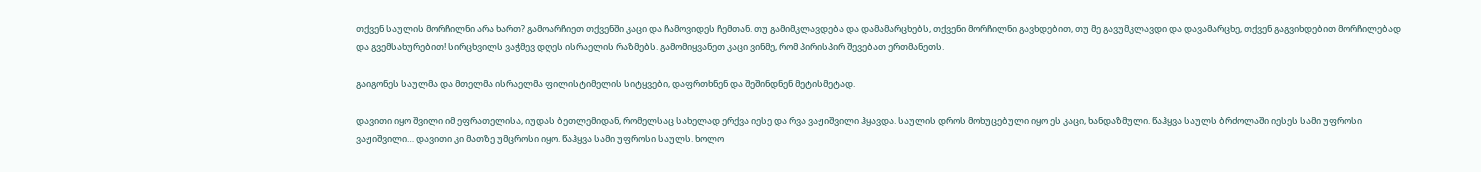თქვენ საულის მორჩილნი არა ხართ? გამოარჩიეთ თქვენში კაცი და ჩამოვიდეს ჩემთან. თუ გამიმკლავდება და დამამარცხებს, თქვენი მორჩილნი გავხდებით, თუ მე გავუმკლავდი და დავამარცხე, თქვენ გაგვიხდებით მორჩილებად და გვემსახურებით! სირცხვილს ვაჭმევ დღეს ისრაელის რაზმებს. გამომიყვანეთ კაცი ვინმე, რომ პირისპირ შევებათ ერთმანეთს.

გაიგონეს საულმა და მთელმა ისრაელმა ფილისტიმელის სიტყვები, დაფრთხნენ და შეშინდნენ მეტისმეტად.

დავითი იყო შვილი იმ ეფრათელისა, იუდას ბეთლემიდან, რომელსაც სახელად ერქვა იესე და რვა ვაჟიშვილი ჰყავდა. საულის დროს მოხუცებული იყო ეს კაცი, ხანდაზმული. წაჰყვა საულს ბრძოლაში იესეს სამი უფროსი ვაჟიშვილი… დავითი კი მათზე უმცროსი იყო. წაჰყვა სამი უფროსი საულს. ხოლო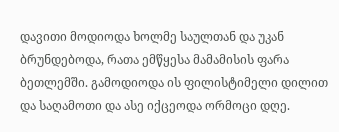დავითი მოდიოდა ხოლმე საულთან და უკან ბრუნდებოდა, რათა ემწყესა მამამისის ფარა ბეთლემში. გამოდიოდა ის ფილისტიმელი დილით და საღამოთი და ასე იქცეოდა ორმოცი დღე.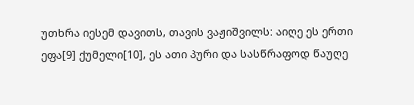უთხრა იესემ დავითს, თავის ვაჟიშვილს: აიღე ეს ერთი ეფა[9] ქუმელი[10], ეს ათი პური და სასწრაფოდ წაუღე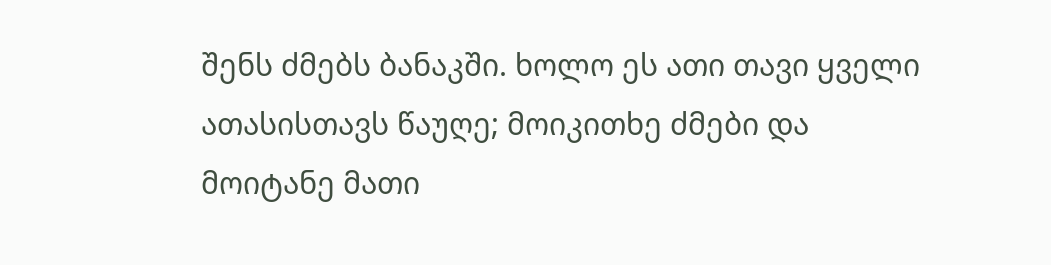შენს ძმებს ბანაკში. ხოლო ეს ათი თავი ყველი ათასისთავს წაუღე; მოიკითხე ძმები და მოიტანე მათი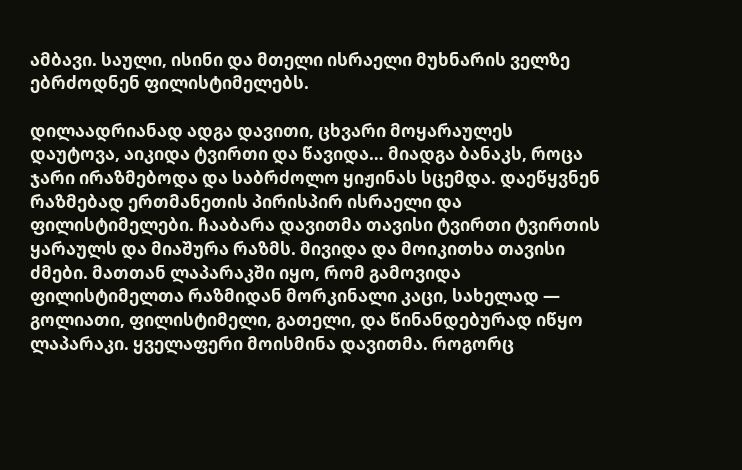ამბავი. საული, ისინი და მთელი ისრაელი მუხნარის ველზე ებრძოდნენ ფილისტიმელებს.

დილაადრიანად ადგა დავითი, ცხვარი მოყარაულეს დაუტოვა, აიკიდა ტვირთი და წავიდა… მიადგა ბანაკს, როცა ჯარი ირაზმებოდა და საბრძოლო ყიჟინას სცემდა. დაეწყვნენ რაზმებად ერთმანეთის პირისპირ ისრაელი და ფილისტიმელები. ჩააბარა დავითმა თავისი ტვირთი ტვირთის ყარაულს და მიაშურა რაზმს. მივიდა და მოიკითხა თავისი ძმები. მათთან ლაპარაკში იყო, რომ გამოვიდა ფილისტიმელთა რაზმიდან მორკინალი კაცი, სახელად — გოლიათი, ფილისტიმელი, გათელი, და წინანდებურად იწყო ლაპარაკი. ყველაფერი მოისმინა დავითმა. როგორც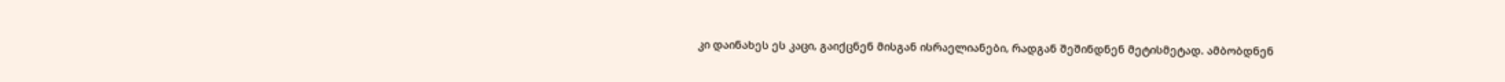კი დაინახეს ეს კაცი, გაიქცნენ მისგან ისრაელიანები, რადგან შეშინდნენ მეტისმეტად. ამბობდნენ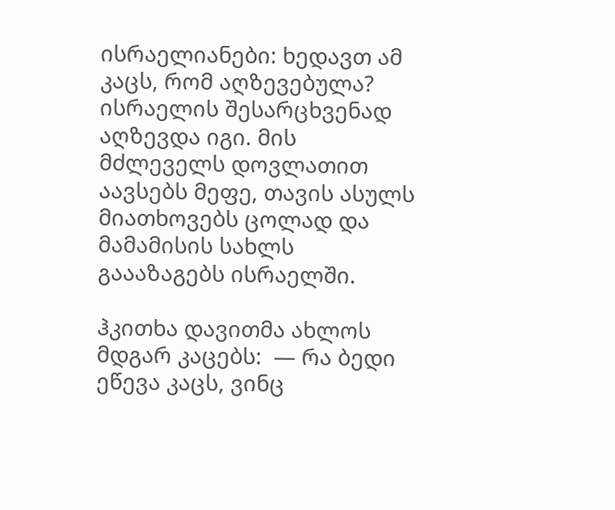ისრაელიანები: ხედავთ ამ კაცს, რომ აღზევებულა? ისრაელის შესარცხვენად აღზევდა იგი. მის მძლეველს დოვლათით აავსებს მეფე, თავის ასულს მიათხოვებს ცოლად და მამამისის სახლს გაააზაგებს ისრაელში.

ჰკითხა დავითმა ახლოს მდგარ კაცებს:  — რა ბედი ეწევა კაცს, ვინც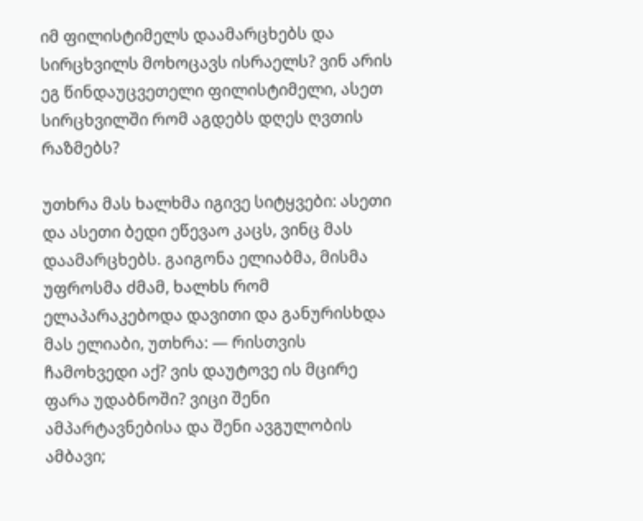იმ ფილისტიმელს დაამარცხებს და სირცხვილს მოხოცავს ისრაელს? ვინ არის ეგ წინდაუცვეთელი ფილისტიმელი, ასეთ სირცხვილში რომ აგდებს დღეს ღვთის რაზმებს?

უთხრა მას ხალხმა იგივე სიტყვები: ასეთი და ასეთი ბედი ეწევაო კაცს, ვინც მას დაამარცხებს. გაიგონა ელიაბმა, მისმა უფროსმა ძმამ, ხალხს რომ ელაპარაკებოდა დავითი და განურისხდა მას ელიაბი, უთხრა: — რისთვის ჩამოხვედი აქ? ვის დაუტოვე ის მცირე ფარა უდაბნოში? ვიცი შენი ამპარტავნებისა და შენი ავგულობის ამბავი;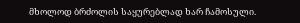მხოლოდ ბრძოლის საყურებლად ხარ ჩამოსული.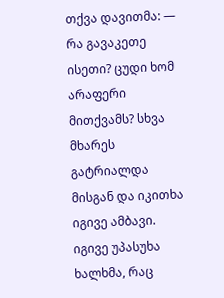თქვა დავითმა: — რა გავაკეთე ისეთი? ცუდი ხომ არაფერი მითქვამს? სხვა მხარეს გატრიალდა მისგან და იკითხა იგივე ამბავი. იგივე უპასუხა ხალხმა, რაც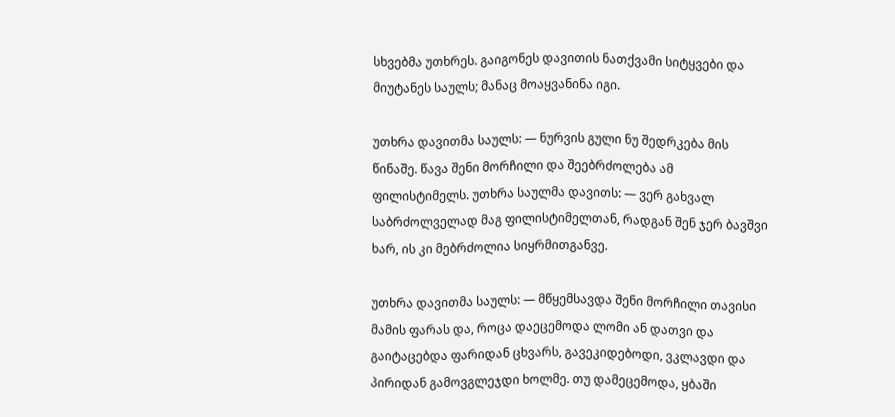სხვებმა უთხრეს. გაიგონეს დავითის ნათქვამი სიტყვები და მიუტანეს საულს; მანაც მოაყვანინა იგი.

უთხრა დავითმა საულს: — ნურვის გული ნუ შედრკება მის წინაშე. წავა შენი მორჩილი და შეებრძოლება ამ ფილისტიმელს. უთხრა საულმა დავითს: — ვერ გახვალ საბრძოლველად მაგ ფილისტიმელთან, რადგან შენ ჯერ ბავშვი ხარ, ის კი მებრძოლია სიყრმითგანვე.

უთხრა დავითმა საულს: — მწყემსავდა შენი მორჩილი თავისი მამის ფარას და, როცა დაეცემოდა ლომი ან დათვი და გაიტაცებდა ფარიდან ცხვარს, გავეკიდებოდი, ვკლავდი და პირიდან გამოვგლეჯდი ხოლმე. თუ დამეცემოდა, ყბაში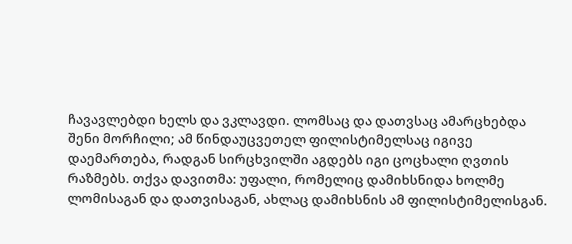ჩავავლებდი ხელს და ვკლავდი. ლომსაც და დათვსაც ამარცხებდა შენი მორჩილი; ამ წინდაუცვეთელ ფილისტიმელსაც იგივე დაემართება, რადგან სირცხვილში აგდებს იგი ცოცხალი ღვთის რაზმებს. თქვა დავითმა: უფალი, რომელიც დამიხსნიდა ხოლმე ლომისაგან და დათვისაგან, ახლაც დამიხსნის ამ ფილისტიმელისგან.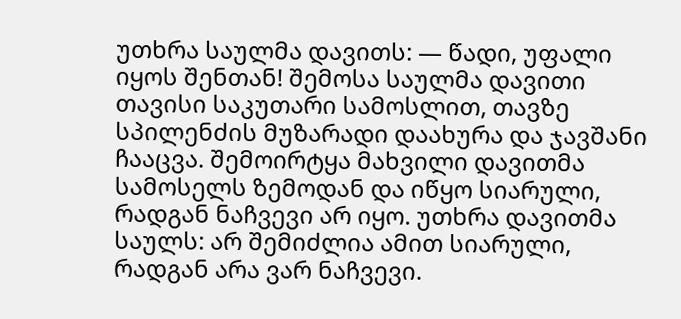უთხრა საულმა დავითს: — წადი, უფალი იყოს შენთან! შემოსა საულმა დავითი თავისი საკუთარი სამოსლით, თავზე სპილენძის მუზარადი დაახურა და ჯავშანი ჩააცვა. შემოირტყა მახვილი დავითმა სამოსელს ზემოდან და იწყო სიარული, რადგან ნაჩვევი არ იყო. უთხრა დავითმა საულს: არ შემიძლია ამით სიარული, რადგან არა ვარ ნაჩვევი.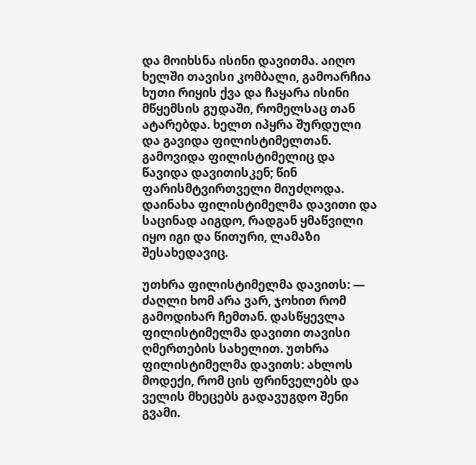და მოიხსნა ისინი დავითმა. აიღო ხელში თავისი კომბალი, გამოარჩია ხუთი რიყის ქვა და ჩაყარა ისინი მწყემსის გუდაში, რომელსაც თან ატარებდა. ხელთ იპყრა შურდული და გავიდა ფილისტიმელთან. გამოვიდა ფილისტიმელიც და წავიდა დავითისკენ; წინ ფარისმტვირთველი მიუძღოდა. დაინახა ფილისტიმელმა დავითი და საცინად აიგდო, რადგან ყმაწვილი იყო იგი და წითური, ლამაზი შესახედავიც.

უთხრა ფილისტიმელმა დავითს: — ძაღლი ხომ არა ვარ, ჯოხით რომ გამოდიხარ ჩემთან. დასწყევლა ფილისტიმელმა დავითი თავისი ღმერთების სახელით. უთხრა ფილისტიმელმა დავითს: ახლოს მოდექი, რომ ცის ფრინველებს და ველის მხეცებს გადავუგდო შენი გვამი.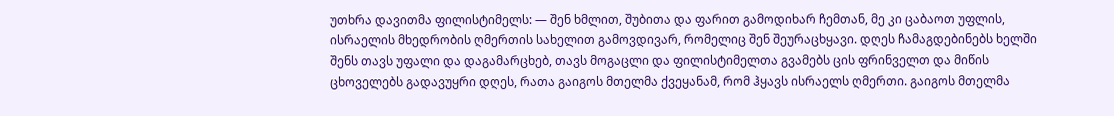უთხრა დავითმა ფილისტიმელს: — შენ ხმლით, შუბითა და ფარით გამოდიხარ ჩემთან, მე კი ცაბაოთ უფლის, ისრაელის მხედრობის ღმერთის სახელით გამოვდივარ, რომელიც შენ შეურაცხყავი. დღეს ჩამაგდებინებს ხელში შენს თავს უფალი და დაგამარცხებ, თავს მოგაცლი და ფილისტიმელთა გვამებს ცის ფრინველთ და მიწის ცხოველებს გადავუყრი დღეს, რათა გაიგოს მთელმა ქვეყანამ, რომ ჰყავს ისრაელს ღმერთი. გაიგოს მთელმა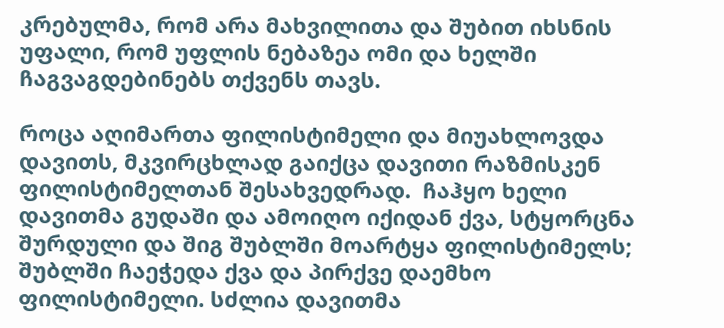კრებულმა, რომ არა მახვილითა და შუბით იხსნის უფალი, რომ უფლის ნებაზეა ომი და ხელში ჩაგვაგდებინებს თქვენს თავს.

როცა აღიმართა ფილისტიმელი და მიუახლოვდა დავითს, მკვირცხლად გაიქცა დავითი რაზმისკენ ფილისტიმელთან შესახვედრად.  ჩაჰყო ხელი დავითმა გუდაში და ამოიღო იქიდან ქვა, სტყორცნა შურდული და შიგ შუბლში მოარტყა ფილისტიმელს; შუბლში ჩაეჭედა ქვა და პირქვე დაემხო ფილისტიმელი. სძლია დავითმა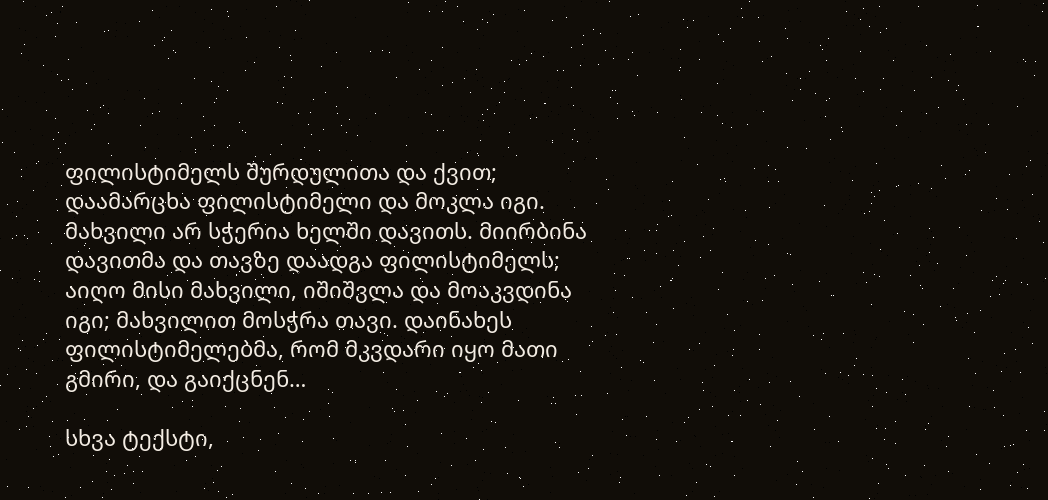ფილისტიმელს შურდულითა და ქვით; დაამარცხა ფილისტიმელი და მოკლა იგი. მახვილი არ სჭერია ხელში დავითს. მიირბინა დავითმა და თავზე დაადგა ფილისტიმელს; აიღო მისი მახვილი, იშიშვლა და მოაკვდინა იგი; მახვილით მოსჭრა თავი. დაინახეს ფილისტიმელებმა, რომ მკვდარი იყო მათი გმირი, და გაიქცნენ…

სხვა ტექსტი,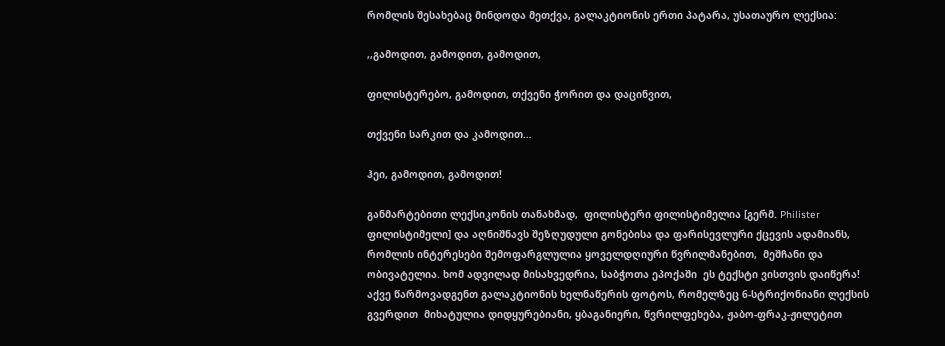რომლის შესახებაც მინდოდა მეთქვა, გალაკტიონის ერთი პატარა, უსათაურო ლექსია:

,,გამოდით, გამოდით, გამოდით,

ფილისტერებო, გამოდით, თქვენი ჭორით და დაცინვით,

თქვენი სარკით და კამოდით…

ჰეი, გამოდით, გამოდით!

განმარტებითი ლექსიკონის თანახმად,  ფილისტერი ფილისტიმელია [გერმ. Philister ფილისტიმელი] და აღნიშნავს შეზღუდული გონებისა და ფარისევლური ქცევის ადამიანს, რომლის ინტერესები შემოფარგლულია ყოველდღიური წვრილმანებით,  მეშჩანი და ობივატელია. ხომ ადვილად მისახვედრია, საბჭოთა ეპოქაში  ეს ტექსტი ვისთვის დაიწერა! აქვე წარმოვადგენთ გალაკტიონის ხელნაწერის ფოტოს, რომელზეც 6-სტრიქონიანი ლექსის გვერდით  მიხატულია დიდყურებიანი, ყბაგანიერი, წვრილფეხება, ჟაბო-ფრაკ-ჟილეტით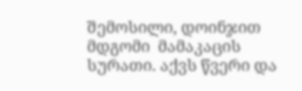შემოსილი, დოინჯით მდგომი  მამაკაცის სურათი. აქვს წვერი და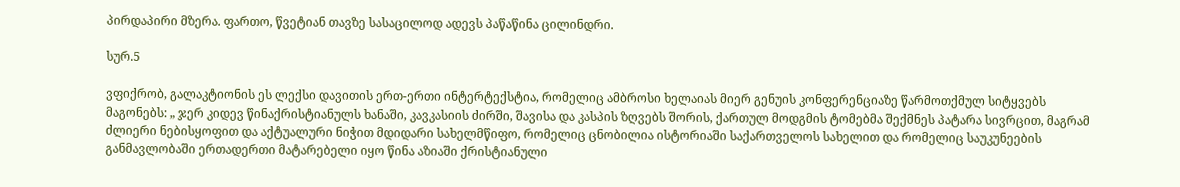პირდაპირი მზერა. ფართო, წვეტიან თავზე სასაცილოდ ადევს პაწაწინა ცილინდრი.

სურ.5

ვფიქრობ, გალაკტიონის ეს ლექსი დავითის ერთ-ერთი ინტერტექსტია, რომელიც ამბროსი ხელაიას მიერ გენუის კონფერენციაზე წარმოთქმულ სიტყვებს მაგონებს: „ ჯერ კიდევ წინაქრისტიანულს ხანაში, კავკასიის ძირში, შავისა და კასპის ზღვებს შორის, ქართულ მოდგმის ტომებმა შექმნეს პატარა სივრცით, მაგრამ ძლიერი ნებისყოფით და აქტუალური ნიჭით მდიდარი სახელმწიფო, რომელიც ცნობილია ისტორიაში საქართველოს სახელით და რომელიც საუკუნეების განმავლობაში ერთადერთი მატარებელი იყო წინა აზიაში ქრისტიანული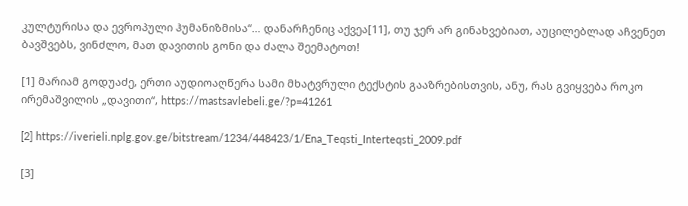კულტურისა და ევროპული ჰუმანიზმისა“… დანარჩენიც აქვეა[11], თუ ჯერ არ გინახვებიათ, აუცილებლად აჩვენეთ ბავშვებს, ვინძლო, მათ დავითის გონი და ძალა შეემატოთ!

[1] მარიამ გოდუაძე, ერთი აუდიოაღწერა სამი მხატვრული ტექსტის გააზრებისთვის, ანუ, რას გვიყვება როკო ირემაშვილის „დავითი“, https://mastsavlebeli.ge/?p=41261

[2] https://iverieli.nplg.gov.ge/bitstream/1234/448423/1/Ena_Teqsti_Interteqsti_2009.pdf

[3]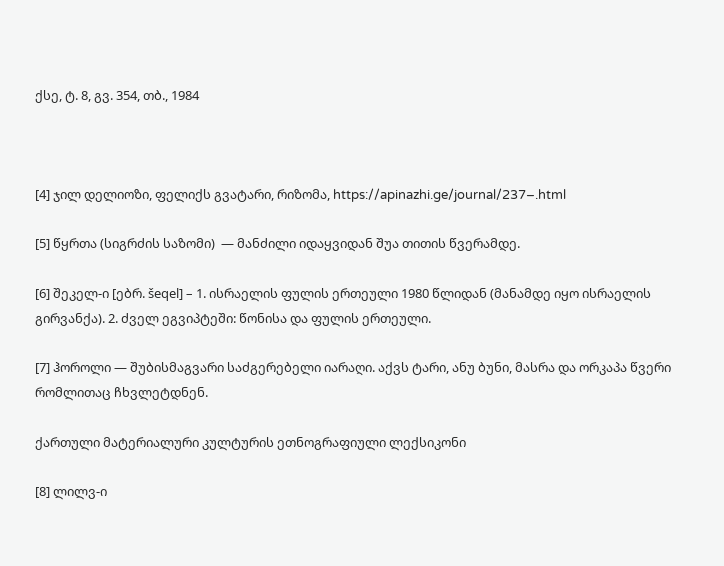ქსე, ტ. 8, გვ. 354, თბ., 1984



[4] ჯილ დელიოზი, ფელიქს გვატარი, რიზომა, https://apinazhi.ge/journal/237–.html

[5] წყრთა (სიგრძის საზომი)  — მანძილი იდაყვიდან შუა თითის წვერამდე.

[6] შეკელ-ი [ებრ. šeqel] – 1. ისრაელის ფულის ერთეული 1980 წლიდან (მანამდე იყო ისრაელის გირვანქა). 2. ძველ ეგვიპტეში: წონისა და ფულის ერთეული.

[7] ჰოროლი — შუბისმაგვარი საძგერებელი იარაღი. აქვს ტარი, ანუ ბუნი, მასრა და ორკაპა წვერი რომლითაც ჩხვლეტდნენ.

ქართული მატერიალური კულტურის ეთნოგრაფიული ლექსიკონი

[8] ლილვ-ი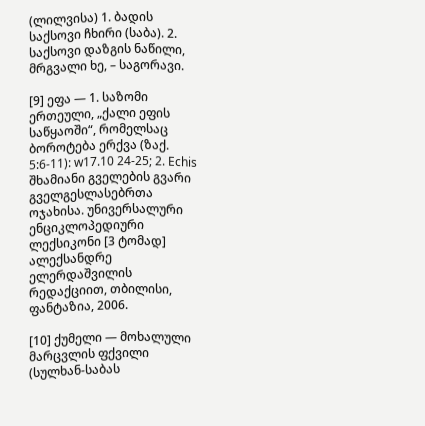(ლილვისა) 1. ბადის საქსოვი ჩხირი (საბა). 2. საქსოვი დაზგის ნაწილი, მრგვალი ხე, – საგორავი.

[9] ეფა — 1. საზომი ერთეული, „ქალი ეფის საწყაოში“, რომელსაც ბოროტება ერქვა (ზაქ. 5:6-11): w17.10 24-25; 2. Echis შხამიანი გველების გვარი გველგესლასებრთა ოჯახისა. უნივერსალური ენციკლოპედიური ლექსიკონი [3 ტომად] ალექსანდრე ელერდაშვილის რედაქციით, თბილისი, ფანტაზია, 2006.

[10] ქუმელი — მოხალული მარცვლის ფქვილი (სულხან-საბას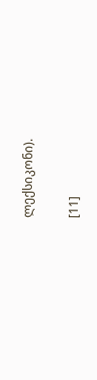ლექსიკონი).

[11]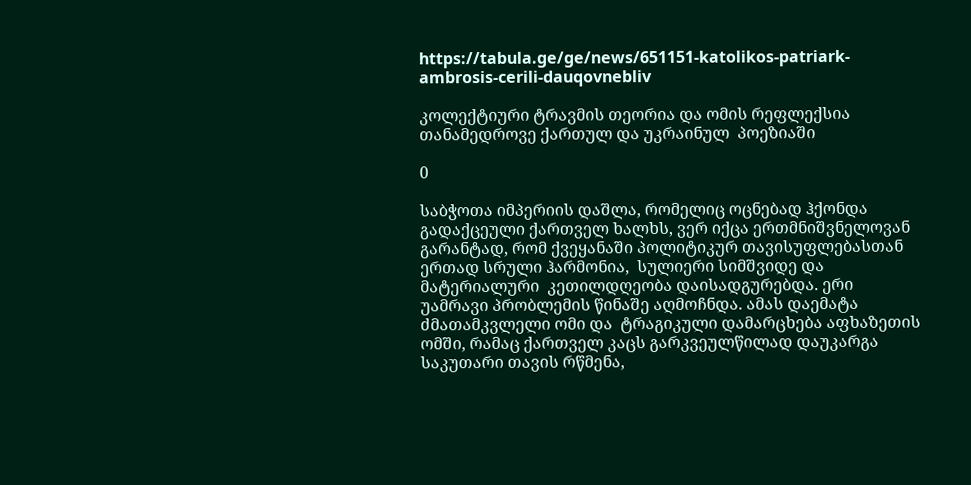https://tabula.ge/ge/news/651151-katolikos-patriark-ambrosis-cerili-dauqovnebliv

კოლექტიური ტრავმის თეორია და ომის რეფლექსია თანამედროვე ქართულ და უკრაინულ  პოეზიაში

0

საბჭოთა იმპერიის დაშლა, რომელიც ოცნებად ჰქონდა გადაქცეული ქართველ ხალხს, ვერ იქცა ერთმნიშვნელოვან გარანტად, რომ ქვეყანაში პოლიტიკურ თავისუფლებასთან ერთად სრული ჰარმონია,  სულიერი სიმშვიდე და მატერიალური  კეთილდღეობა დაისადგურებდა. ერი უამრავი პრობლემის წინაშე აღმოჩნდა. ამას დაემატა ძმათამკვლელი ომი და  ტრაგიკული დამარცხება აფხაზეთის ომში, რამაც ქართველ კაცს გარკვეულწილად დაუკარგა საკუთარი თავის რწმენა,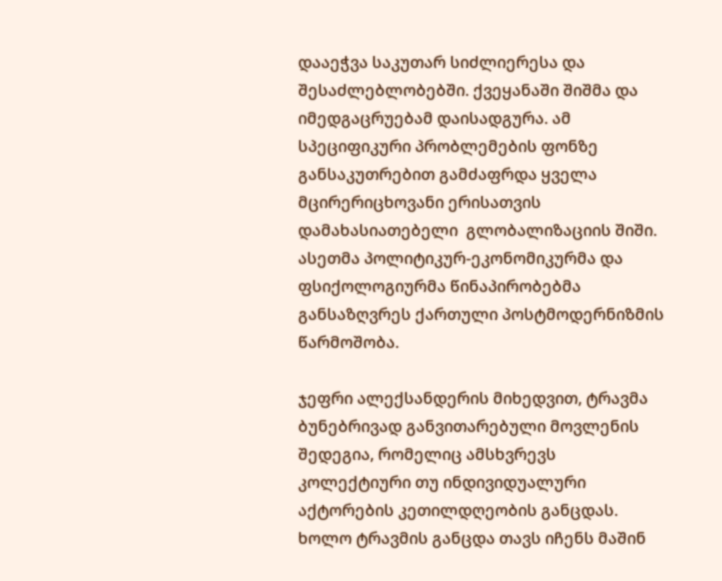დააეჭვა საკუთარ სიძლიერესა და შესაძლებლობებში. ქვეყანაში შიშმა და იმედგაცრუებამ დაისადგურა. ამ სპეციფიკური პრობლემების ფონზე განსაკუთრებით გამძაფრდა ყველა მცირერიცხოვანი ერისათვის დამახასიათებელი  გლობალიზაციის შიში. ასეთმა პოლიტიკურ-ეკონომიკურმა და ფსიქოლოგიურმა წინაპირობებმა განსაზღვრეს ქართული პოსტმოდერნიზმის წარმოშობა.

ჯეფრი ალექსანდერის მიხედვით, ტრავმა  ბუნებრივად განვითარებული მოვლენის შედეგია, რომელიც ამსხვრევს  კოლექტიური თუ ინდივიდუალური აქტორების კეთილდღეობის განცდას. ხოლო ტრავმის განცდა თავს იჩენს მაშინ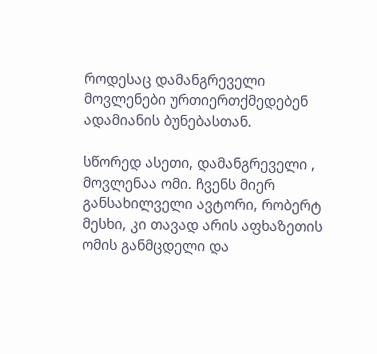როდესაც დამანგრეველი მოვლენები ურთიერთქმედებენ ადამიანის ბუნებასთან.

სწორედ ასეთი, დამანგრეველი , მოვლენაა ომი. ჩვენს მიერ განსახილველი ავტორი, რობერტ მესხი, კი თავად არის აფხაზეთის ომის განმცდელი და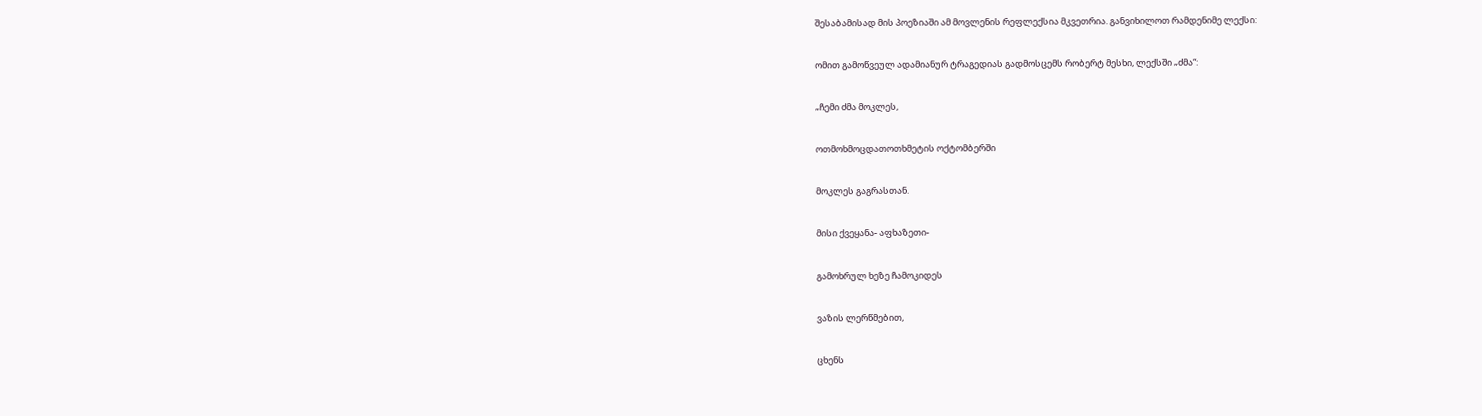შესაბამისად მის პოეზიაში ამ მოვლენის რეფლექსია მკვეთრია. განვიხილოთ რამდენიმე ლექსი:

ომით გამოწვეულ ადამიანურ ტრაგედიას გადმოსცემს რობერტ მესხი, ლექსში „ძმა“:

„ჩემი ძმა მოკლეს,

ოთმოხმოცდათოთხმეტის ოქტომბერში

მოკლეს გაგრასთან.

მისი ქვეყანა- აფხაზეთი-

გამოხრულ ხეზე ჩამოკიდეს

ვაზის ლერწმებით,

ცხენს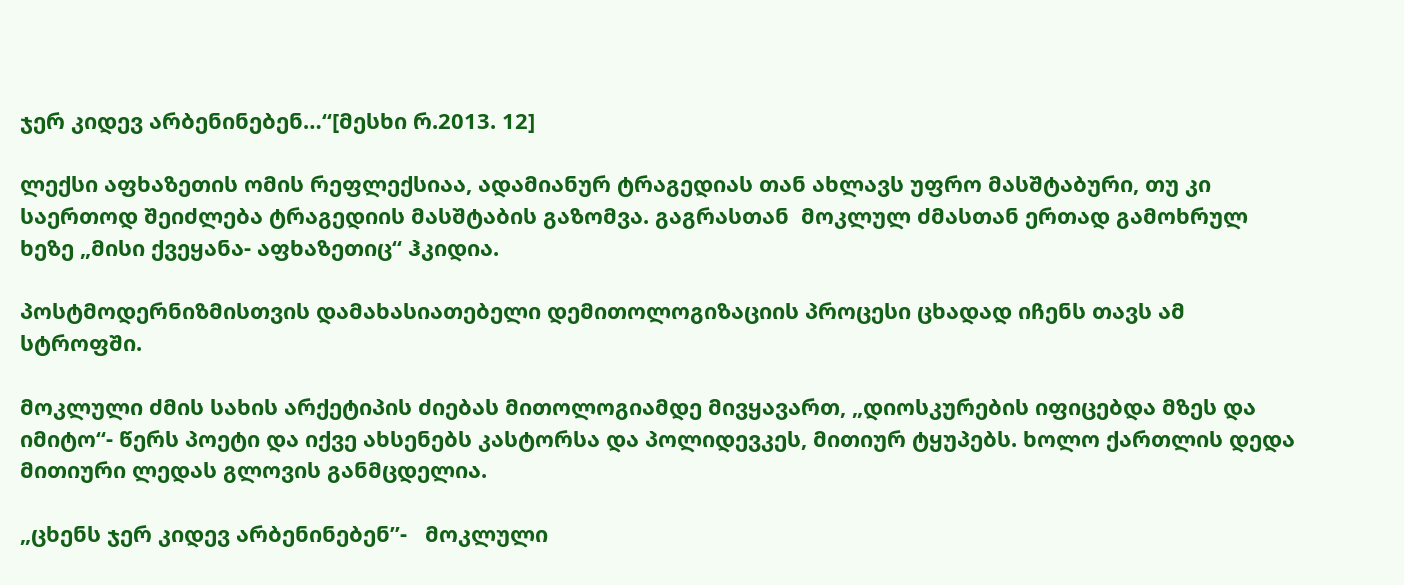ჯერ კიდევ არბენინებენ…“[მესხი რ.2013. 12]

ლექსი აფხაზეთის ომის რეფლექსიაა, ადამიანურ ტრაგედიას თან ახლავს უფრო მასშტაბური, თუ კი საერთოდ შეიძლება ტრაგედიის მასშტაბის გაზომვა. გაგრასთან  მოკლულ ძმასთან ერთად გამოხრულ ხეზე „მისი ქვეყანა- აფხაზეთიც“ ჰკიდია.

პოსტმოდერნიზმისთვის დამახასიათებელი დემითოლოგიზაციის პროცესი ცხადად იჩენს თავს ამ სტროფში.

მოკლული ძმის სახის არქეტიპის ძიებას მითოლოგიამდე მივყავართ, „დიოსკურების იფიცებდა მზეს და იმიტო“- წერს პოეტი და იქვე ახსენებს კასტორსა და პოლიდევკეს, მითიურ ტყუპებს. ხოლო ქართლის დედა მითიური ლედას გლოვის განმცდელია.

„ცხენს ჯერ კიდევ არბენინებენ’’-   მოკლული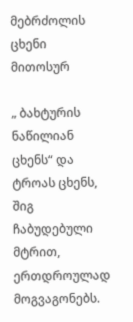მებრძოლის ცხენი მითოსურ

„ ბახტურის ნაწილიან ცხენს“ და ტროას ცხენს, შიგ ჩაბუდებული მტრით, ერთდროულად მოგვაგონებს.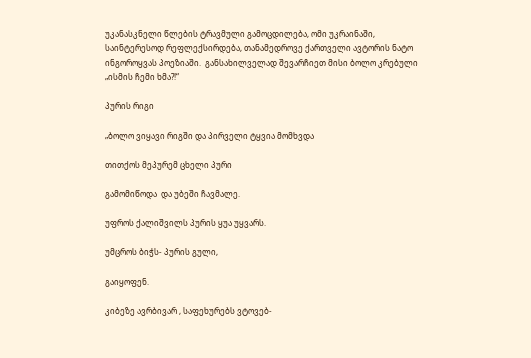უკანასკნელი წლების ტრავმული გამოცდილება, ომი უკრაინაში, საინტერესოდ რეფლექსირდება, თანამედროვე ქართველი ავტორის ნატო ინგოროყვას პოეზიაში.  განსახილველად შევარჩიეთ მისი ბოლო კრებული „ისმის ჩემი ხმა?!“

პურის რიგი

„ბოლო ვიყავი რიგში და პირველი ტყვია მომხვდა

თითქოს მეპურემ ცხელი პური

გამომიწოდა  და უბეში ჩავმალე.

უფროს ქალიშვილს პურის ყუა უყვარს.

უმცროს ბიჭს- პურის გული,

გაიყოფენ.

კიბეზე ავრბივარ , საფეხურებს ვტოვებ-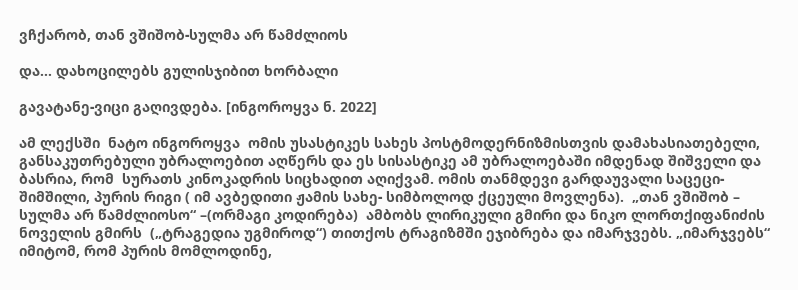ვჩქარობ, თან ვშიშობ-სულმა არ წამძლიოს

და… დახოცილებს გულისჯიბით ხორბალი

გავატანე-ვიცი გაღივდება. [ინგოროყვა ნ. 2022]

ამ ლექსში  ნატო ინგოროყვა  ომის უსასტიკეს სახეს პოსტმოდერნიზმისთვის დამახასიათებელი, განსაკუთრებული უბრალოებით აღწერს და ეს სისასტიკე ამ უბრალოებაში იმდენად შიშველი და ბასრია, რომ  სურათს კინოკადრის სიცხადით აღიქვამ. ომის თანმდევი გარდაუვალი საცეცი- შიმშილი, პურის რიგი ( იმ ავბედითი ჟამის სახე- სიმბოლოდ ქცეული მოვლენა).  „თან ვშიშობ – სულმა არ წამძლიოსო“ –(ორმაგი კოდირება)  ამბობს ლირიკული გმირი და ნიკო ლორთქიფანიძის ნოველის გმირს  („ტრაგედია უგმიროდ“) თითქოს ტრაგიზმში ეჯიბრება და იმარჯვებს. „იმარჯვებს“ იმიტომ, რომ პურის მომლოდინე,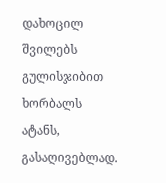დახოცილ  შვილებს გულისჯიბით ხორბალს ატანს, გასაღივებლად.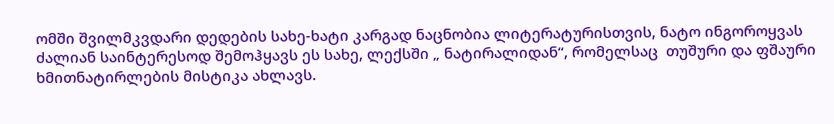ომში შვილმკვდარი დედების სახე-ხატი კარგად ნაცნობია ლიტერატურისთვის, ნატო ინგოროყვას ძალიან საინტერესოდ შემოჰყავს ეს სახე, ლექსში „ ნატირალიდან“, რომელსაც  თუშური და ფშაური ხმითნატირლების მისტიკა ახლავს.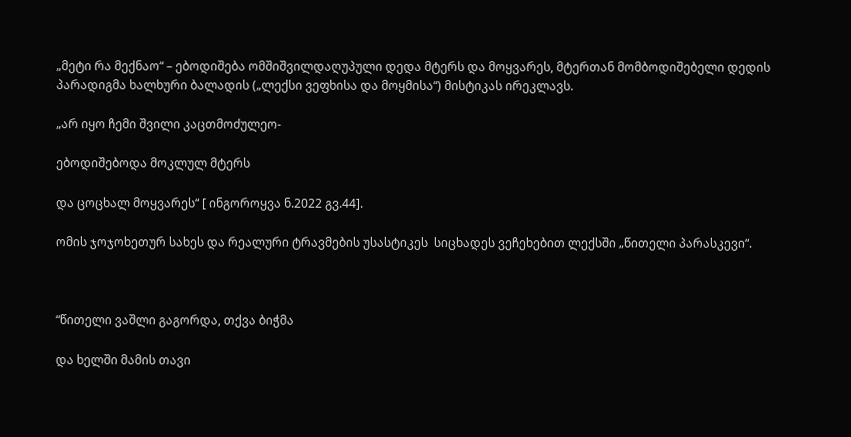„მეტი რა მექნაო“ – ებოდიშება ომშიშვილდაღუპული დედა მტერს და მოყვარეს, მტერთან მომბოდიშებელი დედის პარადიგმა ხალხური ბალადის („ლექსი ვეფხისა და მოყმისა“) მისტიკას ირეკლავს.

„არ იყო ჩემი შვილი კაცთმოძულეო-

ებოდიშებოდა მოკლულ მტერს

და ცოცხალ მოყვარეს“ [ ინგოროყვა ნ.2022 გვ.44].

ომის ჯოჯოხეთურ სახეს და რეალური ტრავმების უსასტიკეს  სიცხადეს ვეჩეხებით ლექსში „წითელი პარასკევი“.



“წითელი ვაშლი გაგორდა, თქვა ბიჭმა

და ხელში მამის თავი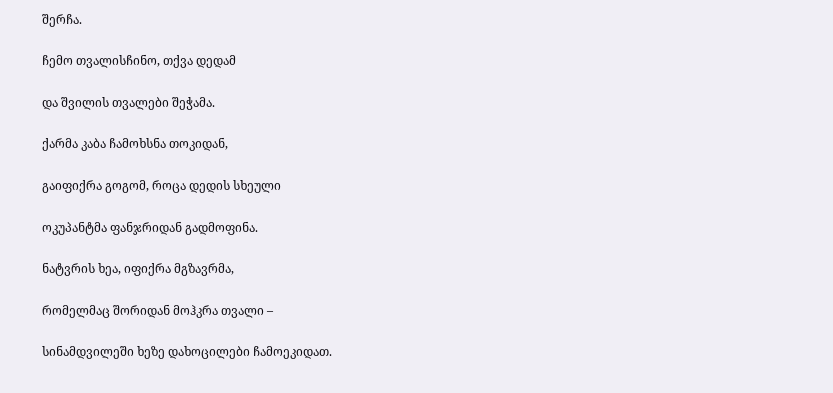შერჩა.

ჩემო თვალისჩინო, თქვა დედამ

და შვილის თვალები შეჭამა.

ქარმა კაბა ჩამოხსნა თოკიდან,

გაიფიქრა გოგომ, როცა დედის სხეული

ოკუპანტმა ფანჯრიდან გადმოფინა.

ნატვრის ხეა, იფიქრა მგზავრმა,

რომელმაც შორიდან მოჰკრა თვალი –

სინამდვილეში ხეზე დახოცილები ჩამოეკიდათ.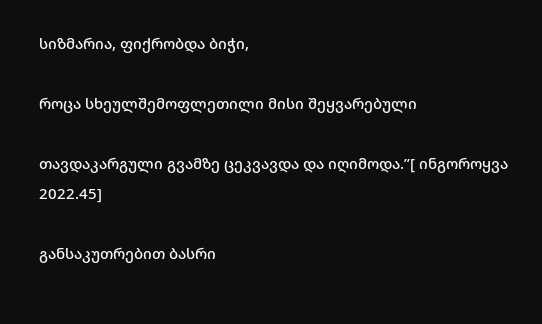სიზმარია, ფიქრობდა ბიჭი,

როცა სხეულშემოფლეთილი მისი შეყვარებული

თავდაკარგული გვამზე ცეკვავდა და იღიმოდა.”[ ინგოროყვა 2022.45]

განსაკუთრებით ბასრი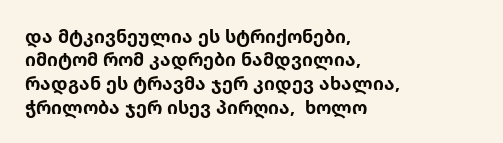და მტკივნეულია ეს სტრიქონები, იმიტომ რომ კადრები ნამდვილია, რადგან ეს ტრავმა ჯერ კიდევ ახალია, ჭრილობა ჯერ ისევ პირღია,  ხოლო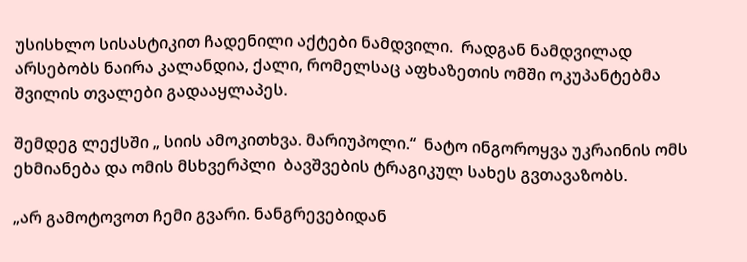უსისხლო სისასტიკით ჩადენილი აქტები ნამდვილი.  რადგან ნამდვილად არსებობს ნაირა კალანდია, ქალი, რომელსაც აფხაზეთის ომში ოკუპანტებმა შვილის თვალები გადააყლაპეს.

შემდეგ ლექსში „ სიის ამოკითხვა. მარიუპოლი.“  ნატო ინგოროყვა უკრაინის ომს ეხმიანება და ომის მსხვერპლი  ბავშვების ტრაგიკულ სახეს გვთავაზობს.

„არ გამოტოვოთ ჩემი გვარი. ნანგრევებიდან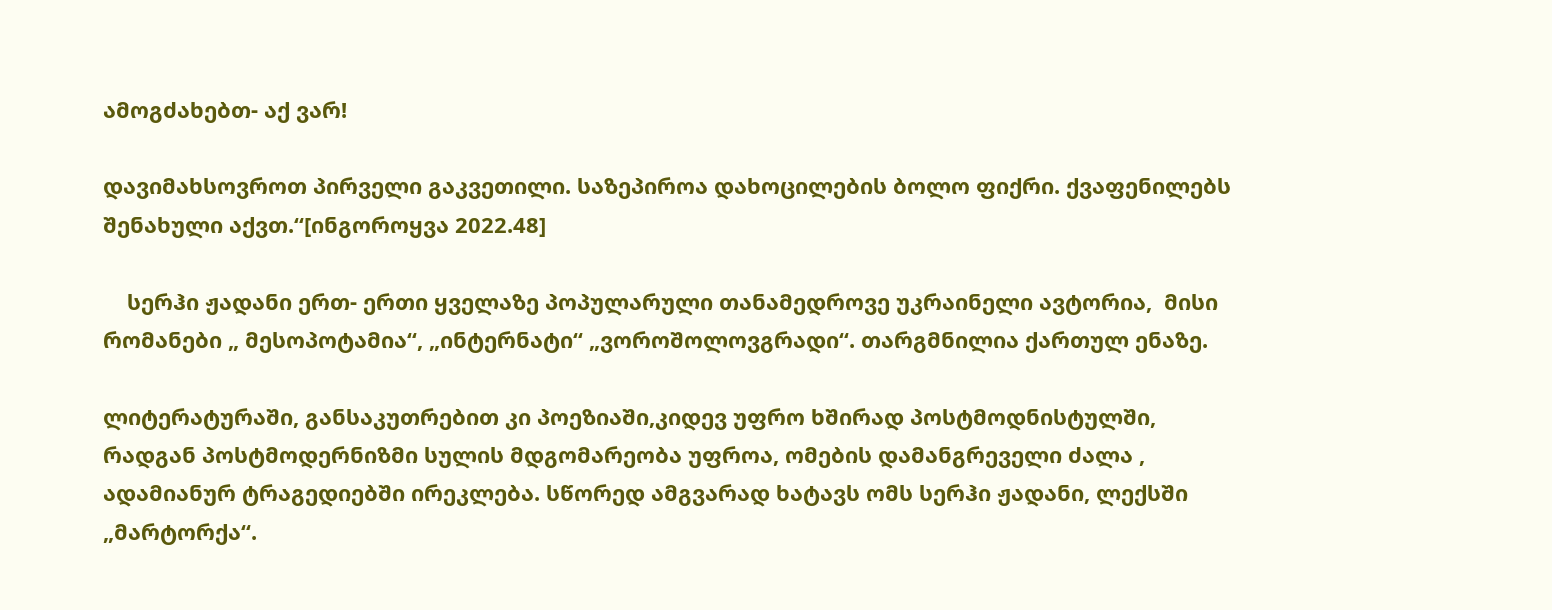ამოგძახებთ- აქ ვარ!

დავიმახსოვროთ პირველი გაკვეთილი. საზეპიროა დახოცილების ბოლო ფიქრი. ქვაფენილებს შენახული აქვთ.“[ინგოროყვა 2022.48]

    სერჰი ჟადანი ერთ- ერთი ყველაზე პოპულარული თანამედროვე უკრაინელი ავტორია,  მისი რომანები „ მესოპოტამია“, „ინტერნატი“ „ვოროშოლოვგრადი“. თარგმნილია ქართულ ენაზე.

ლიტერატურაში, განსაკუთრებით კი პოეზიაში,კიდევ უფრო ხშირად პოსტმოდნისტულში, რადგან პოსტმოდერნიზმი სულის მდგომარეობა უფროა, ომების დამანგრეველი ძალა , ადამიანურ ტრაგედიებში ირეკლება. სწორედ ამგვარად ხატავს ომს სერჰი ჟადანი, ლექსში „მარტორქა“.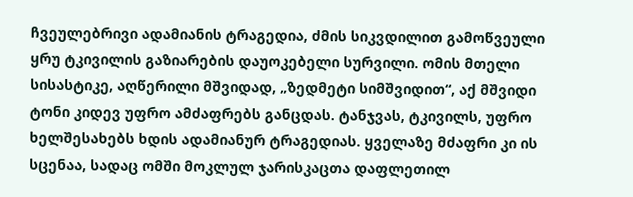ჩვეულებრივი ადამიანის ტრაგედია, ძმის სიკვდილით გამოწვეული ყრუ ტკივილის გაზიარების დაუოკებელი სურვილი. ომის მთელი სისასტიკე, აღწერილი მშვიდად, „ზედმეტი სიმშვიდით“, აქ მშვიდი ტონი კიდევ უფრო ამძაფრებს განცდას. ტანჯვას, ტკივილს, უფრო ხელშესახებს ხდის ადამიანურ ტრაგედიას. ყველაზე მძაფრი კი ის სცენაა, სადაც ომში მოკლულ ჯარისკაცთა დაფლეთილ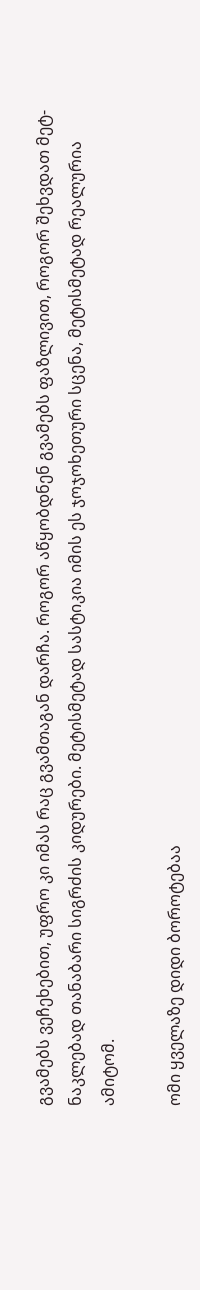გვამებს ვეჩეხებით, უფრო კი იმას რაც გვამთაგან დარჩა. როგორ აწყობდნენ გვამებს ფაზლივით, როგორ შეხვდათ მეტ-ნაკლებად თანაბარი სიგრძის კიდურები. მეტისმეტად სასტიკია იმის ეს ჯოჯოხეთური სცენა, მეტისმეტად რეალურია ამიტომ.

ომი ყველაზე დიდი ბოროტებაა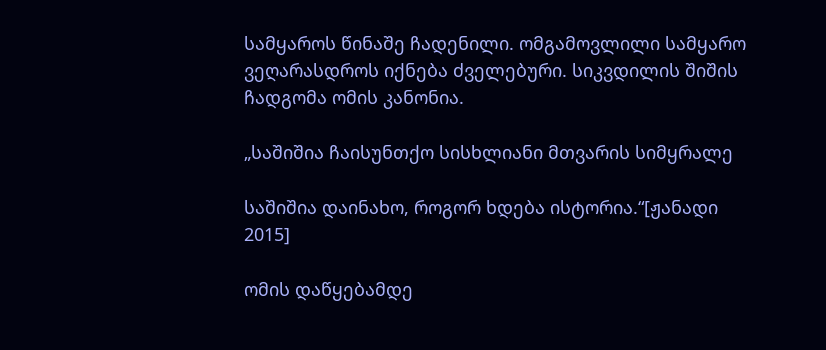სამყაროს წინაშე ჩადენილი. ომგამოვლილი სამყარო ვეღარასდროს იქნება ძველებური. სიკვდილის შიშის ჩადგომა ომის კანონია.

„საშიშია ჩაისუნთქო სისხლიანი მთვარის სიმყრალე

საშიშია დაინახო, როგორ ხდება ისტორია.“[ჟანადი 2015]

ომის დაწყებამდე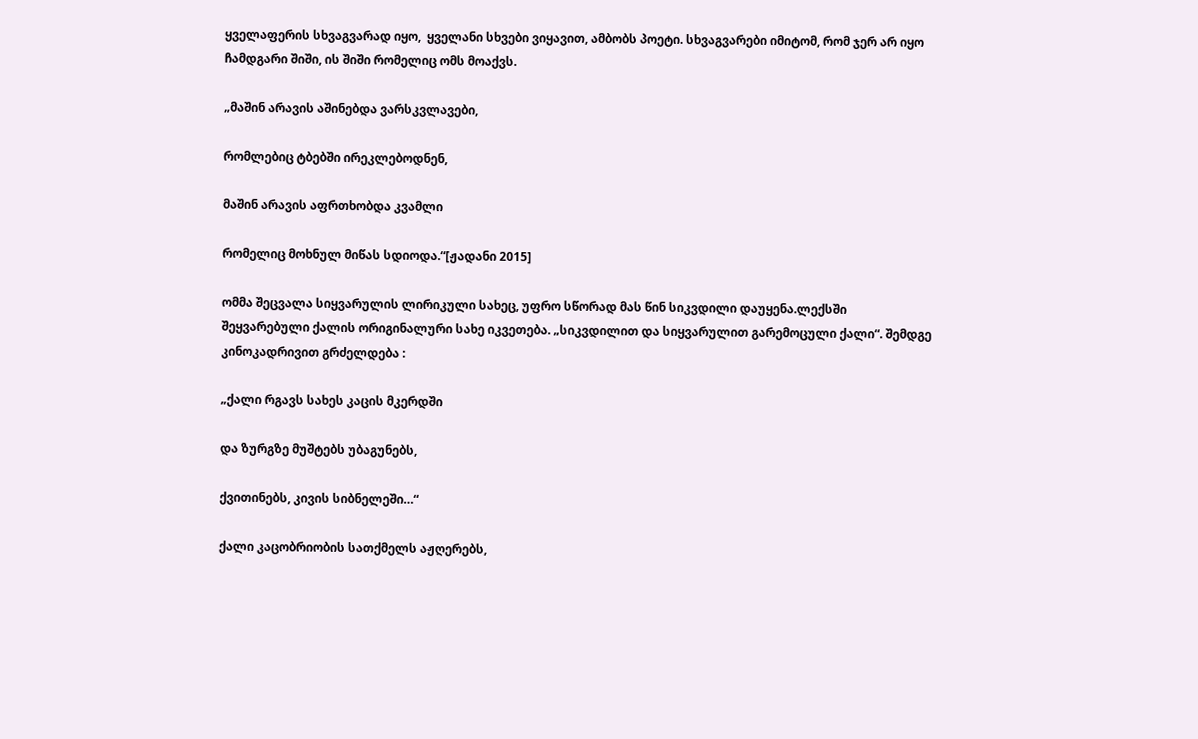ყველაფერის სხვაგვარად იყო,  ყველანი სხვები ვიყავით, ამბობს პოეტი. სხვაგვარები იმიტომ, რომ ჯერ არ იყო ჩამდგარი შიში, ის შიში რომელიც ომს მოაქვს.

„მაშინ არავის აშინებდა ვარსკვლავები,

რომლებიც ტბებში ირეკლებოდნენ,

მაშინ არავის აფრთხობდა კვამლი

რომელიც მოხნულ მიწას სდიოდა.“[ჟადანი 2015]

ომმა შეცვალა სიყვარულის ლირიკული სახეც, უფრო სწორად მას წინ სიკვდილი დაუყენა.ლექსში  შეყვარებული ქალის ორიგინალური სახე იკვეთება. „სიკვდილით და სიყვარულით გარემოცული ქალი“. შემდგე კინოკადრივით გრძელდება :

„ქალი რგავს სახეს კაცის მკერდში

და ზურგზე მუშტებს უბაგუნებს,

ქვითინებს, კივის სიბნელეში…“

ქალი კაცობრიობის სათქმელს აჟღერებს,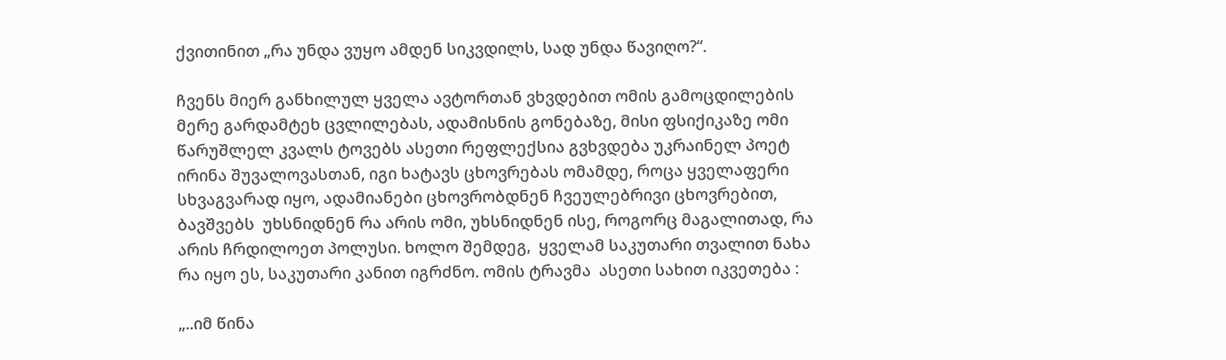ქვითინით „რა უნდა ვუყო ამდენ სიკვდილს, სად უნდა წავიღო?“.

ჩვენს მიერ განხილულ ყველა ავტორთან ვხვდებით ომის გამოცდილების მერე გარდამტეხ ცვლილებას, ადამისნის გონებაზე, მისი ფსიქიკაზე ომი წარუშლელ კვალს ტოვებს ასეთი რეფლექსია გვხვდება უკრაინელ პოეტ ირინა შუვალოვასთან, იგი ხატავს ცხოვრებას ომამდე, როცა ყველაფერი სხვაგვარად იყო, ადამიანები ცხოვრობდნენ ჩვეულებრივი ცხოვრებით, ბავშვებს  უხსნიდნენ რა არის ომი, უხსნიდნენ ისე, როგორც მაგალითად, რა არის ჩრდილოეთ პოლუსი. ხოლო შემდეგ,  ყველამ საკუთარი თვალით ნახა რა იყო ეს, საკუთარი კანით იგრძნო. ომის ტრავმა  ასეთი სახით იკვეთება :

„..იმ წინა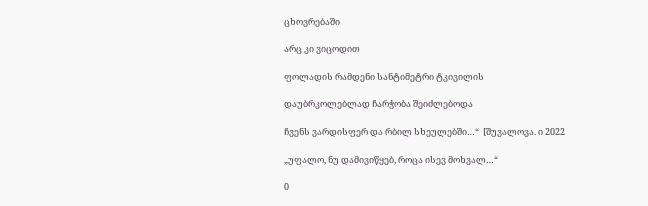ცხოვრებაში

არც კი ვიცოდით

ფოლადის რამდენი სანტიმეტრი ტკივილის

დაუბრკოლებლად ჩარჭობა შეიძლებოდა

ჩვენს ვარდისფერ და რბილ სხეულებში…“  [შუვალოვა. ი 2022

„უფალო, ნუ დამივიწყებ, როცა ისევ მოხვალ…“

0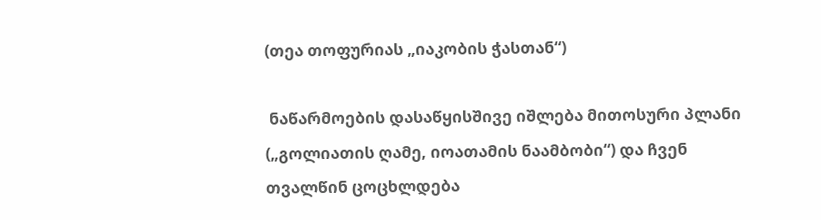(თეა თოფურიას „იაკობის ჭასთან“)

 ნაწარმოების დასაწყისშივე იშლება მითოსური პლანი („გოლიათის ღამე, იოათამის ნაამბობი“) და ჩვენ თვალწინ ცოცხლდება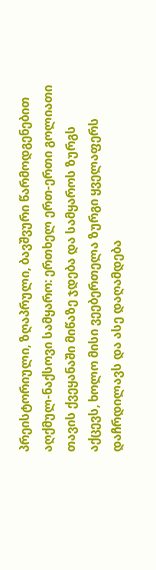პრეისტორიული, ზღაპრული, ბავშვური წარმოდგენებით აღქმულ-ნაქსოვი სამყარო: ერთხელ ერთ-ერთი გოლიათი თავის ქვეყანაში მიწაზე ჯდება და სამყაროს ზურგს აქცევს, ხოლო მისი ვეებერთელა ზურგი ყველაფერს დაჩრდილავს და ასე დაღამდება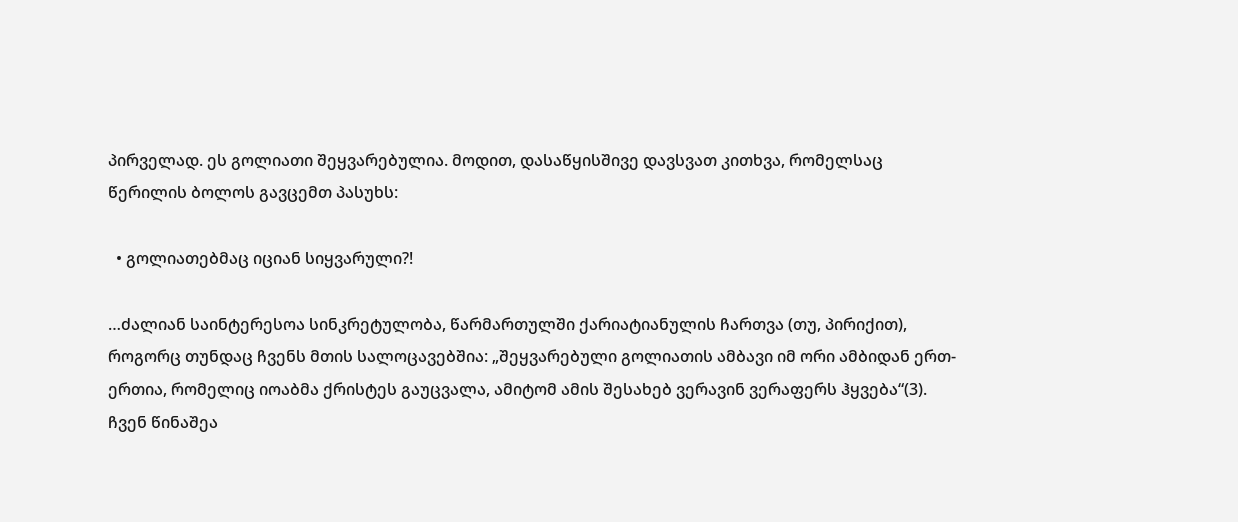პირველად. ეს გოლიათი შეყვარებულია. მოდით, დასაწყისშივე დავსვათ კითხვა, რომელსაც წერილის ბოლოს გავცემთ პასუხს:

  • გოლიათებმაც იციან სიყვარული?!

…ძალიან საინტერესოა სინკრეტულობა, წარმართულში ქარიატიანულის ჩართვა (თუ, პირიქით), როგორც თუნდაც ჩვენს მთის სალოცავებშია: „შეყვარებული გოლიათის ამბავი იმ ორი ამბიდან ერთ-ერთია, რომელიც იოაბმა ქრისტეს გაუცვალა, ამიტომ ამის შესახებ ვერავინ ვერაფერს ჰყვება“(3). ჩვენ წინაშეა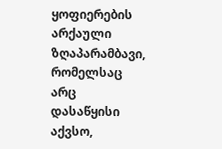ყოფიერების არქაული ზღაპარამბავი, რომელსაც არც დასაწყისი აქვსო,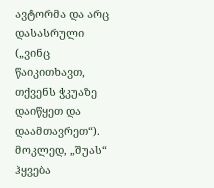ავტორმა და არც დასასრული („ვინც წაიკითხავთ, თქვენს ჭკუაზე დაიწყეთ და დაამთავრეთ“). მოკლედ, „შუას“ ჰყვება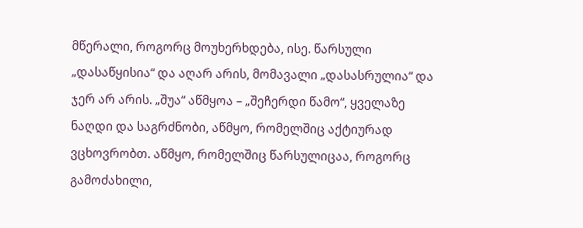მწერალი, როგორც მოუხერხდება, ისე. წარსული „დასაწყისია“ და აღარ არის, მომავალი „დასასრულია“ და ჯერ არ არის. „შუა“ აწმყოა – „შეჩერდი წამო“, ყველაზე ნაღდი და საგრძნობი, აწმყო, რომელშიც აქტიურად ვცხოვრობთ. აწმყო, რომელშიც წარსულიცაა, როგორც გამოძახილი,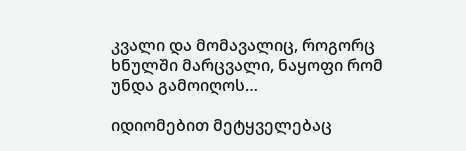კვალი და მომავალიც, როგორც ხნულში მარცვალი, ნაყოფი რომ უნდა გამოიღოს…

იდიომებით მეტყველებაც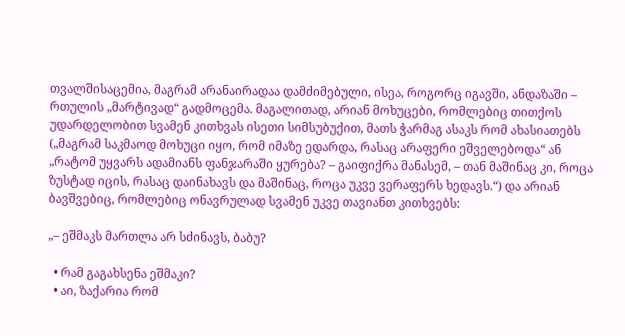თვალშისაცემია, მაგრამ არანაირადაა დამძიმებული, ისეა, როგორც იგავში, ანდაზაში – რთულის „მარტივად“ გადმოცემა. მაგალითად, არიან მოხუცები, რომლებიც თითქოს უდარდელობით სვამენ კითხვას ისეთი სიმსუბუქით, მათს ჭარმაგ ასაკს რომ ახასიათებს („მაგრამ საკმაოდ მოხუცი იყო, რომ იმაზე ედარდა, რასაც არაფერი ეშველებოდა“ ან „რატომ უყვარს ადამიანს ფანჯარაში ყურება? – გაიფიქრა მანასემ, – თან მაშინაც კი, როცა ზუსტად იცის, რასაც დაინახავს და მაშინაც, როცა უკვე ვერაფერს ხედავს.“) და არიან ბავშვებიც, რომლებიც ონავრულად სვამენ უკვე თავიანთ კითხვებს:

„– ეშმაკს მართლა არ სძინავს, ბაბუ?

  • რამ გაგახსენა ეშმაკი?
  • აი, ზაქარია რომ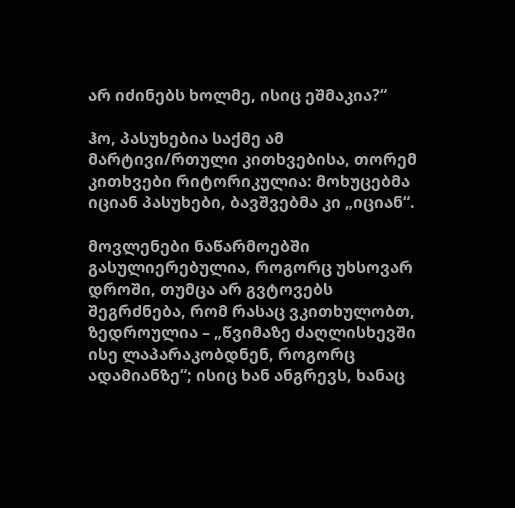არ იძინებს ხოლმე, ისიც ეშმაკია?“

ჰო, პასუხებია საქმე ამ მარტივი/რთული კითხვებისა, თორემ კითხვები რიტორიკულია: მოხუცებმა იციან პასუხები, ბავშვებმა კი „იციან“.

მოვლენები ნაწარმოებში გასულიერებულია, როგორც უხსოვარ დროში, თუმცა არ გვტოვებს შეგრძნება, რომ რასაც ვკითხულობთ, ზედროულია – „წვიმაზე ძაღლისხევში ისე ლაპარაკობდნენ, როგორც ადამიანზე“; ისიც ხან ანგრევს, ხანაც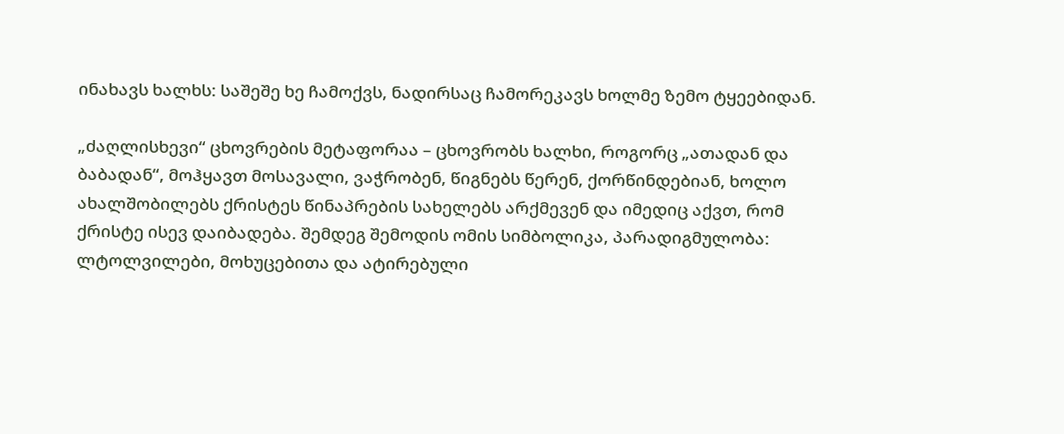ინახავს ხალხს: საშეშე ხე ჩამოქვს, ნადირსაც ჩამორეკავს ხოლმე ზემო ტყეებიდან.

„ძაღლისხევი“ ცხოვრების მეტაფორაა – ცხოვრობს ხალხი, როგორც „ათადან და ბაბადან“, მოჰყავთ მოსავალი, ვაჭრობენ, წიგნებს წერენ, ქორწინდებიან, ხოლო ახალშობილებს ქრისტეს წინაპრების სახელებს არქმევენ და იმედიც აქვთ, რომ ქრისტე ისევ დაიბადება. შემდეგ შემოდის ომის სიმბოლიკა, პარადიგმულობა: ლტოლვილები, მოხუცებითა და ატირებული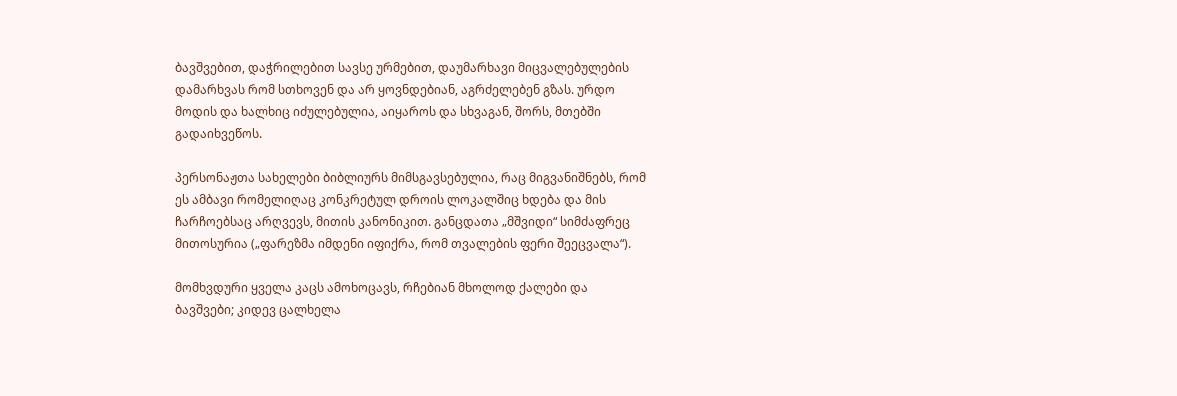ბავშვებით, დაჭრილებით სავსე ურმებით, დაუმარხავი მიცვალებულების დამარხვას რომ სთხოვენ და არ ყოვნდებიან, აგრძელებენ გზას. ურდო მოდის და ხალხიც იძულებულია, აიყაროს და სხვაგან, შორს, მთებში გადაიხვეწოს.

პერსონაჟთა სახელები ბიბლიურს მიმსგავსებულია, რაც მიგვანიშნებს, რომ ეს ამბავი რომელიღაც კონკრეტულ დროის ლოკალშიც ხდება და მის ჩარჩოებსაც არღვევს, მითის კანონიკით. განცდათა „მშვიდი“ სიმძაფრეც მითოსურია („ფარეზმა იმდენი იფიქრა, რომ თვალების ფერი შეეცვალა“).

მომხვდური ყველა კაცს ამოხოცავს, რჩებიან მხოლოდ ქალები და ბავშვები; კიდევ ცალხელა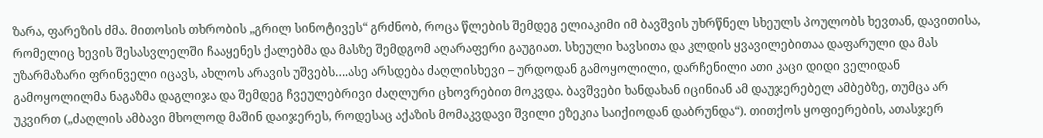ზარა, ფარეზის ძმა. მითოსის თხრობის „გრილ სინოტივეს“ გრძნობ, როცა წლების შემდეგ ელიაკიმი იმ ბავშვის უხრწნელ სხეულს პოულობს ხევთან, დავითისა, რომელიც ხევის შესასვლელში ჩააყენეს ქალებმა და მასზე შემდგომ აღარაფერი გაუგიათ. სხეული ხავსითა და კლდის ყვავილებითაა დაფარული და მას უზარმაზარი ფრინველი იცავს, ახლოს არავის უშვებს….ასე არსდება ძაღლისხევი – ურდოდან გამოყოლილი, დარჩენილი ათი კაცი დიდი ველიდან გამოყოლილმა ნაგაზმა დაგლიჯა და შემდეგ ჩვეულებრივი ძაღლური ცხოვრებით მოკვდა. ბავშვები ხანდახან იცინიან ამ დაუჯერებელ ამბებზე, თუმცა არ უკვირთ („ძაღლის ამბავი მხოლოდ მაშინ დაიჯერეს, როდესაც აქაზის მომაკვდავი შვილი ეზეკია საიქიოდან დაბრუნდა“). თითქოს ყოფიერების, ათასჯერ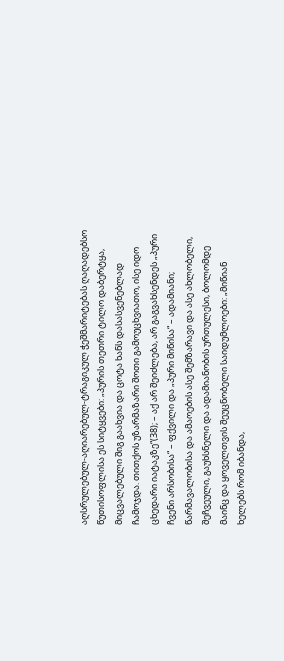აღსრულებულ-აღიარებულ-ტრაგიკულ ჭეშმარიტებას ღაღადებსო წუთისოფლისა ეს სიტყვები: „პურის თეთრი ტილო დაბერტყა, მიცვალებული შიგ გაახვია და ცოტა ხანს დასასვენებლად ჩამოჯდა. თითქოს უზარმაზარი შოთი გამოუცხვიათო, ისე იდო ცხედარი იატაკზე“(38); – აქ არ შეიძლება, არ გაგვახსენდეს „პური ჩვენი არსობისა“ – ფქვილი და „პური მიწისა“ – ადამიანი; წარმავალობისა და ამაოების ასე შემზარავი და ასე ახლობელი, შეჩვეული, გაუხსნელი და ადამიანობის ურთულესი, ბოლომდე  მაინც და ყოველთვის შეუცნობელი საიდუმლოები: „მიწიან ხელებს რომ იბანდა,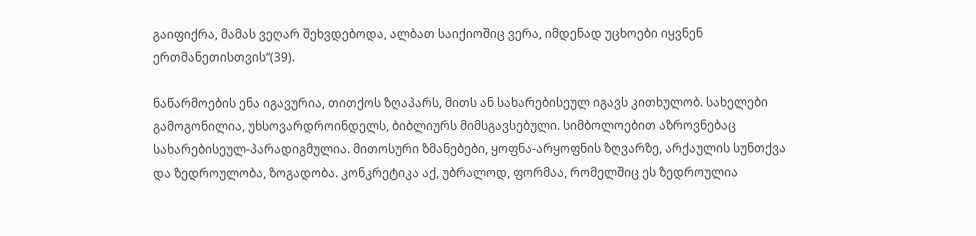გაიფიქრა, მამას ვეღარ შეხვდებოდა, ალბათ საიქიოშიც ვერა, იმდენად უცხოები იყვნენ ერთმანეთისთვის“(39).

ნაწარმოების ენა იგავურია, თითქოს ზღაპარს, მითს ან სახარებისეულ იგავს კითხულობ. სახელები გამოგონილია, უხსოვარდროინდელს, ბიბლიურს მიმსგავსებული. სიმბოლოებით აზროვნებაც სახარებისეულ-პარადიგმულია. მითოსური ზმანებები, ყოფნა-არყოფნის ზღვარზე, არქაულის სუნთქვა და ზედროულობა, ზოგადობა. კონკრეტიკა აქ, უბრალოდ, ფორმაა, რომელშიც ეს ზედროულია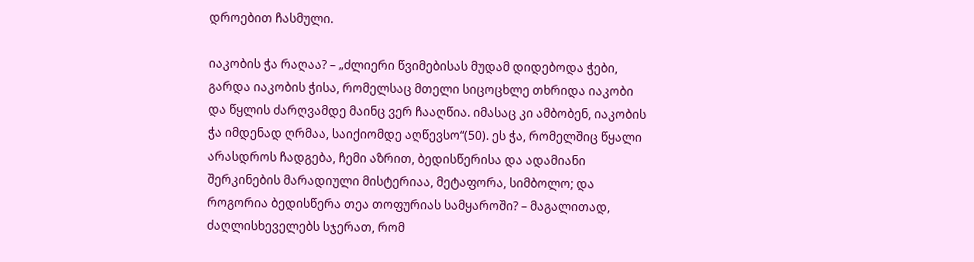დროებით ჩასმული.

იაკობის ჭა რაღაა? – „ძლიერი წვიმებისას მუდამ დიდებოდა ჭები, გარდა იაკობის ჭისა, რომელსაც მთელი სიცოცხლე თხრიდა იაკობი და წყლის ძარღვამდე მაინც ვერ ჩააღწია. იმასაც კი ამბობენ, იაკობის ჭა იმდენად ღრმაა, საიქიომდე აღწევსო“(50). ეს ჭა, რომელშიც წყალი არასდროს ჩადგება, ჩემი აზრით, ბედისწერისა და ადამიანი შერკინების მარადიული მისტერიაა, მეტაფორა, სიმბოლო; და როგორია ბედისწერა თეა თოფურიას სამყაროში? – მაგალითად, ძაღლისხეველებს სჯერათ, რომ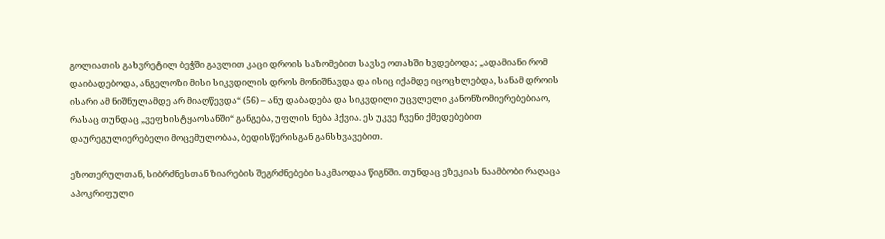გოლიათის გახვრეტილ ბეჭში გავლით კაცი დროის საზომებით სავსე ოთახში ხვდებოდა; „ადამიანი რომ დაიბადებოდა, ანგელოზი მისი სიკვდილის დროს მონიშნავდა და ისიც იქამდე იცოცხლებდა, სანამ დროის ისარი ამ ნიშნულამდე არ მიაღწევდა“ (56) – ანუ დაბადება და სიკვდილი უცვლელი კანონზომიერებებიაო, რასაც თუნდაც „ვეფხისტყაოსანში“ განგება, უფლის ნება ჰქვია. ეს უკვე ჩვენი ქმედებებით დაურეგულიერებელი მოცემულობაა, ბედისწერისგან განსხვავებით.

ეზოთერულთან, სიბრძნესთან ზიარების შეგრძნებები საკმაოდაა წიგნში. თუნდაც ეზეკიას ნაამბობი რაღაცა აპოკრიფული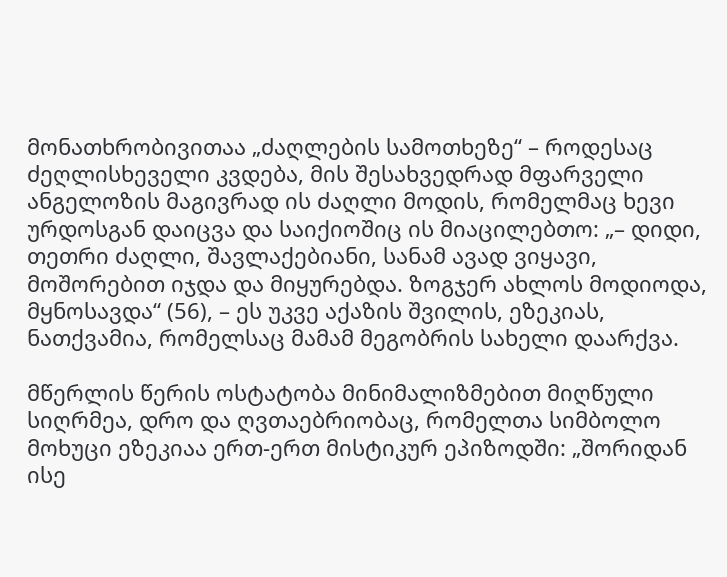მონათხრობივითაა „ძაღლების სამოთხეზე“ – როდესაც ძეღლისხეველი კვდება, მის შესახვედრად მფარველი ანგელოზის მაგივრად ის ძაღლი მოდის, რომელმაც ხევი ურდოსგან დაიცვა და საიქიოშიც ის მიაცილებთო: „– დიდი, თეთრი ძაღლი, შავლაქებიანი, სანამ ავად ვიყავი, მოშორებით იჯდა და მიყურებდა. ზოგჯერ ახლოს მოდიოდა, მყნოსავდა“ (56), – ეს უკვე აქაზის შვილის, ეზეკიას, ნათქვამია, რომელსაც მამამ მეგობრის სახელი დაარქვა.

მწერლის წერის ოსტატობა მინიმალიზმებით მიღწული სიღრმეა, დრო და ღვთაებრიობაც, რომელთა სიმბოლო მოხუცი ეზეკიაა ერთ-ერთ მისტიკურ ეპიზოდში: „შორიდან ისე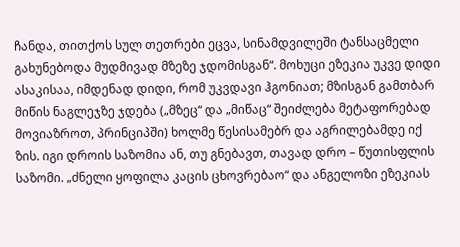ჩანდა, თითქოს სულ თეთრები ეცვა, სინამდვილეში ტანსაცმელი გახუნებოდა მუდმივად მზეზე ჯდომისგან“. მოხუცი ეზეკია უკვე დიდი ასაკისაა, იმდენად დიდი, რომ უკვდავი ჰგონიათ; მზისგან გამთბარ მიწის ნაგლეჯზე ჯდება („მზეც“ და „მიწაც“ შეიძლება მეტაფორებად მოვიაზროთ, პრინციპში) ხოლმე წესისამებრ და აგრილებამდე იქ ზის. იგი დროის საზომია ან, თუ გნებავთ, თავად დრო – წუთისფლის საზომი. „ძნელი ყოფილა კაცის ცხოვრებაო“ და ანგელოზი ეზეკიას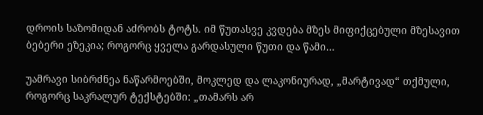დროის საზომიდან აძრობს ტოტს. იმ წუთასვე კვდება მზეს მიფიქცებული მზესავით ბებერი ეზეკია; როგორც ყველა გარდასული წუთი და წამი…

უამრავი სიბრძნეა ნაწარმოებში, მოკლედ და ლაკონიურად, „მარტივად“ თქმული, როგორც საკრალურ ტექსტებში: „თამარს არ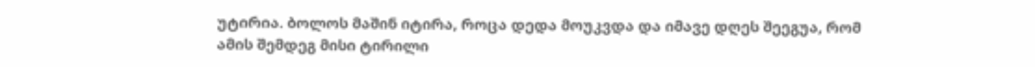უტირია. ბოლოს მაშინ იტირა, როცა დედა მოუკვდა და იმავე დღეს შეეგუა, რომ ამის შემდეგ მისი ტირილი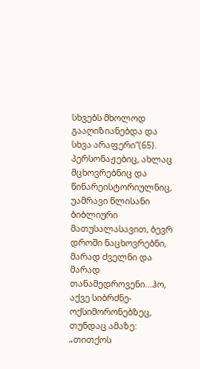სხვებს მხოლოდ გააღიზიანებდა და სხვა არაფერი“(65). პერსონაჟებიც, ახლაც მცხოვრებნიც და წინარეისტორიულნიც, უამრავი წლისანი ბიბლიური მათუსალასავით, ბევრ დროში ნაცხოვრებნი, მარად ძველნი და მარად თანამედროვენი…ჰო, აქვე სიბრძნე-ოქსიმორონებზეც, თუნდაც ამაზე: „თითქოს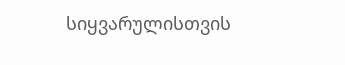სიყვარულისთვის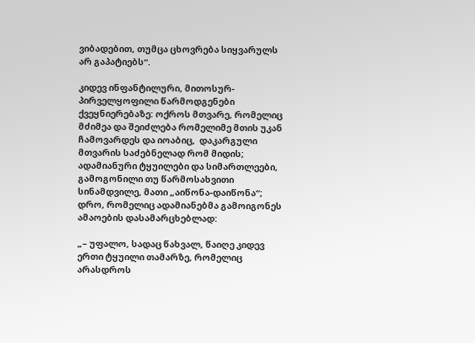ვიბადებით, თუმცა ცხოვრება სიყვარულს არ გაპატიებს“.

კიდევ ინფანტილური, მითოსურ-პირველყოფილი წარმოდგენები ქვეყნიერებაზე: ოქროს მთვარე, რომელიც მძიმეა და შეიძლება რომელიმე მთის უკან ჩამოვარდეს და იოაბიც,  დაკარგული მთვარის საძებნელად რომ მიდის; ადამიანური ტყუილები და სიმართლეები, გამოგონილი თუ წარმოსახვითი სინამდვილე, მათი „აიწონა-დაიწონა“; დრო, რომელიც ადამიანებმა გამოიგონეს ამაოების დასამარცხებლად:

„– უფალო, სადაც წახვალ, წაიღე კიდევ ერთი ტყუილი თამარზე, რომელიც არასდროს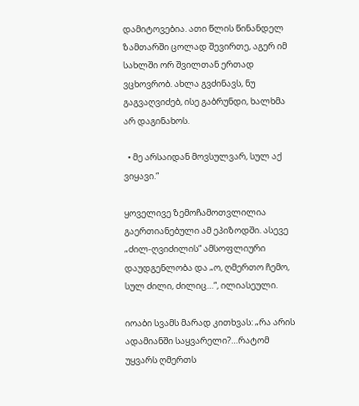დამიტოვებია. ათი წლის წინანდელ ზამთარში ცოლად შევირთე, აგერ იმ სახლში ორ შვილთან ერთად ვცხოვრობ. ახლა გვძინავს, ნუ გაგვაღვიძებ, ისე გაბრუნდი, ხალხმა არ დაგინახოს.

  • მე არსაიდან მოვსულვარ, სულ აქ ვიყავი.“

ყოველივე ზემოჩამოთვლილია გაერთიანებული ამ ეპიზოდში. ასევე „ძილ-ღვიძილის“ ამსოფლიური დაუდგენლობა და „ო, ღმერთო ჩემო, სულ ძილი, ძილიც…“, ილიასეული.

იოაბი სვამს მარად კითხვას: „რა არის ადამიანში საყვარელი?…რატომ უყვარს ღმერთს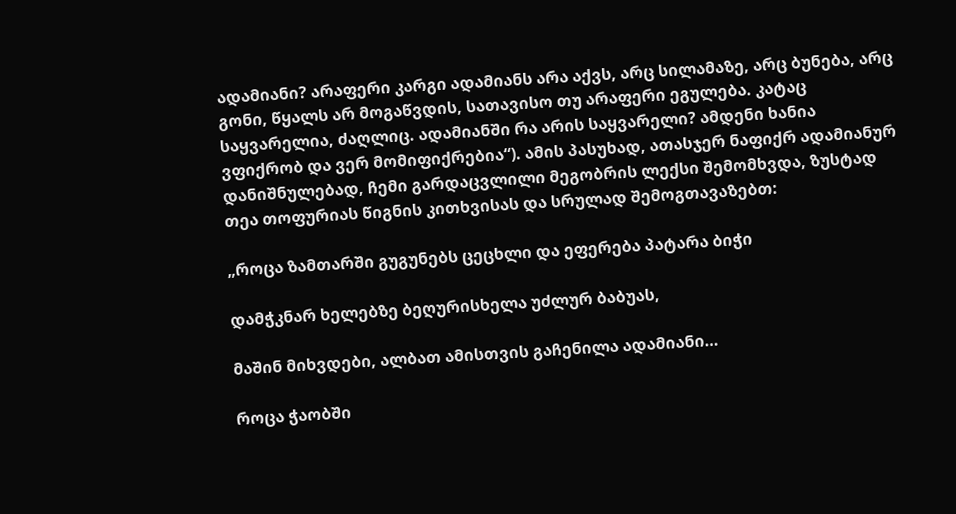ადამიანი? არაფერი კარგი ადამიანს არა აქვს, არც სილამაზე, არც ბუნება, არც გონი, წყალს არ მოგაწვდის, სათავისო თუ არაფერი ეგულება. კატაც საყვარელია, ძაღლიც. ადამიანში რა არის საყვარელი? ამდენი ხანია ვფიქრობ და ვერ მომიფიქრებია“). ამის პასუხად, ათასჯერ ნაფიქრ ადამიანურ დანიშნულებად, ჩემი გარდაცვლილი მეგობრის ლექსი შემომხვდა, ზუსტად თეა თოფურიას წიგნის კითხვისას და სრულად შემოგთავაზებთ:

„როცა ზამთარში გუგუნებს ცეცხლი და ეფერება პატარა ბიჭი

დამჭკნარ ხელებზე ბეღურისხელა უძლურ ბაბუას,

მაშინ მიხვდები, ალბათ ამისთვის გაჩენილა ადამიანი…

როცა ჭაობში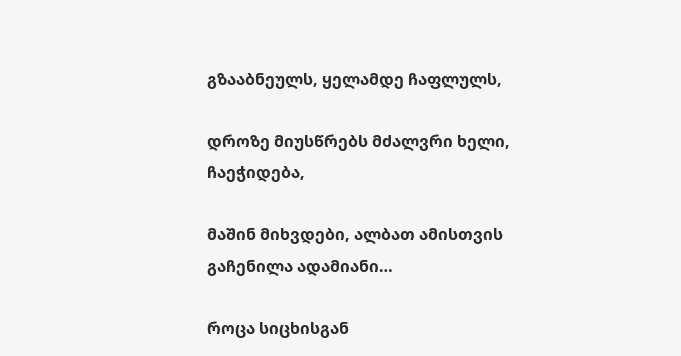გზააბნეულს, ყელამდე ჩაფლულს,

დროზე მიუსწრებს მძალვრი ხელი, ჩაეჭიდება,

მაშინ მიხვდები, ალბათ ამისთვის გაჩენილა ადამიანი…

როცა სიცხისგან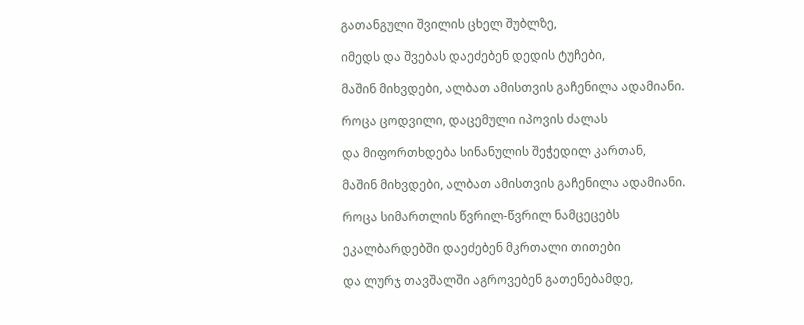გათანგული შვილის ცხელ შუბლზე,

იმედს და შვებას დაეძებენ დედის ტუჩები,

მაშინ მიხვდები, ალბათ ამისთვის გაჩენილა ადამიანი.

როცა ცოდვილი, დაცემული იპოვის ძალას

და მიფორთხდება სინანულის შეჭედილ კართან,

მაშინ მიხვდები, ალბათ ამისთვის გაჩენილა ადამიანი.

როცა სიმართლის წვრილ-წვრილ ნამცეცებს

ეკალბარდებში დაეძებენ მკრთალი თითები

და ლურჯ თავშალში აგროვებენ გათენებამდე,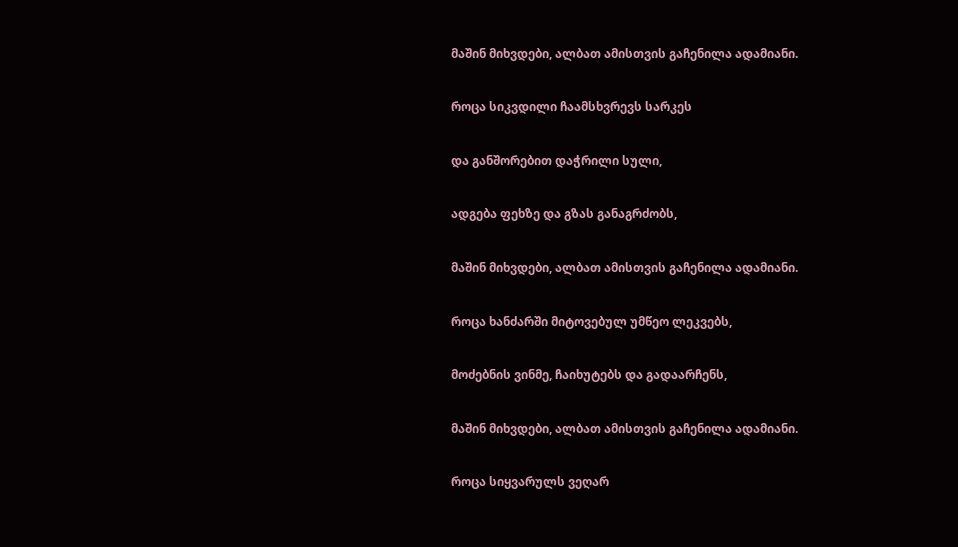მაშინ მიხვდები, ალბათ ამისთვის გაჩენილა ადამიანი.

როცა სიკვდილი ჩაამსხვრევს სარკეს

და განშორებით დაჭრილი სული,

ადგება ფეხზე და გზას განაგრძობს,

მაშინ მიხვდები, ალბათ ამისთვის გაჩენილა ადამიანი.

როცა ხანძარში მიტოვებულ უმწეო ლეკვებს,

მოძებნის ვინმე, ჩაიხუტებს და გადაარჩენს,

მაშინ მიხვდები, ალბათ ამისთვის გაჩენილა ადამიანი.

როცა სიყვარულს ვეღარ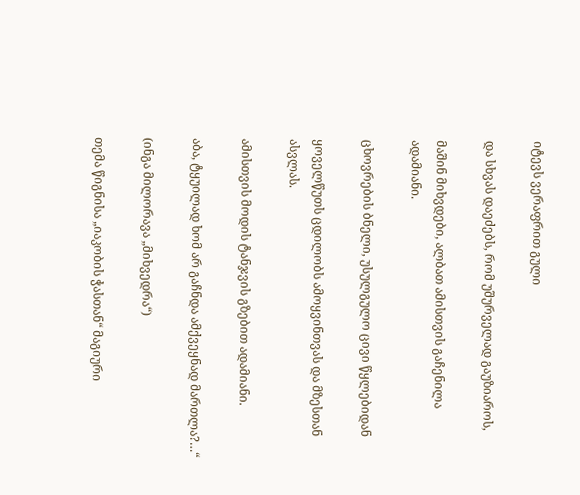იტევს ვერაფრით გული

და სხვას დაეძებს, რომ უშურველად გაუზიაროს,

მაშინ მიხვდები, ალბათ ამისთვის გაჩენილა ადამიანი.

ცხოვრების ბნელი, უსულგულო ცივი წყლებიდან

ყოველწუთს ცდილობს ამოყვინთვას და მზესთან ასვლას.

ამისთვის მოდის ტანჯვის გზებით ადამიანი.

აბა, ტყუილად ხომ არ გაჩნდა ამქვეყნად მართლა?…“

(ინგა მილორავა „მიხვედრა“)

თემა წიგნისა „იაკობის ჭასთან“ მაგიური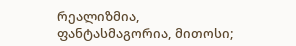რეალიზმია, ფანტასმაგორია, მითოსი;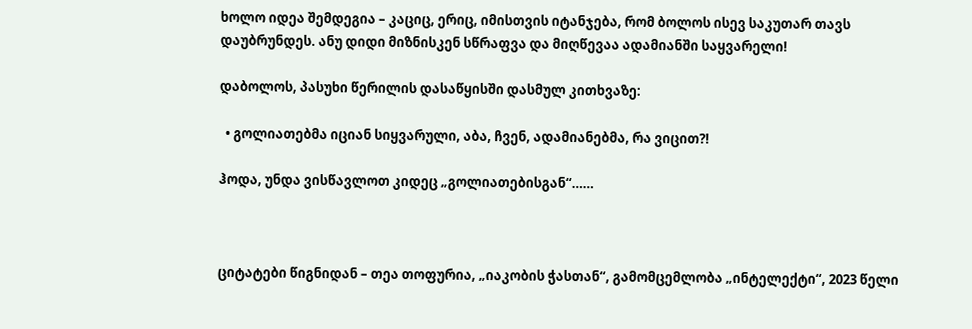ხოლო იდეა შემდეგია – კაციც, ერიც, იმისთვის იტანჯება, რომ ბოლოს ისევ საკუთარ თავს დაუბრუნდეს. ანუ დიდი მიზნისკენ სწრაფვა და მიღწევაა ადამიანში საყვარელი!

დაბოლოს, პასუხი წერილის დასაწყისში დასმულ კითხვაზე:

  • გოლიათებმა იციან სიყვარული, აბა, ჩვენ, ადამიანებმა, რა ვიცით?!

ჰოდა, უნდა ვისწავლოთ კიდეც „გოლიათებისგან“……



ციტატები წიგნიდან – თეა თოფურია, „იაკობის ჭასთან“, გამომცემლობა „ინტელექტი“, 2023 წელი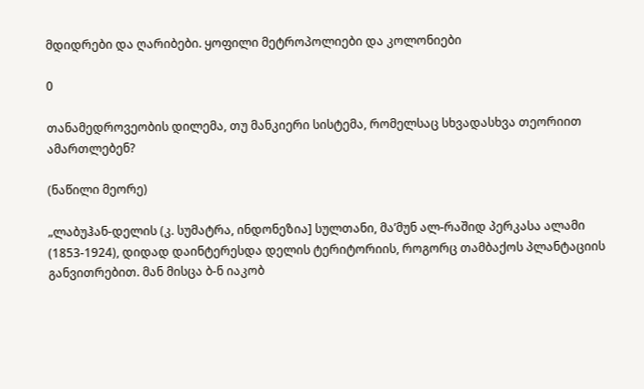მდიდრები და ღარიბები. ყოფილი მეტროპოლიები და კოლონიები

0

თანამედროვეობის დილემა, თუ მანკიერი სისტემა, რომელსაც სხვადასხვა თეორიით ამართლებენ?

(ნაწილი მეორე)

„ლაბუჰან-დელის (კ. სუმატრა, ინდონეზია] სულთანი, მა’მუნ ალ-რაშიდ პერკასა ალამი (1853-1924), დიდად დაინტერესდა დელის ტერიტორიის, როგორც თამბაქოს პლანტაციის განვითრებით. მან მისცა ბ-ნ იაკობ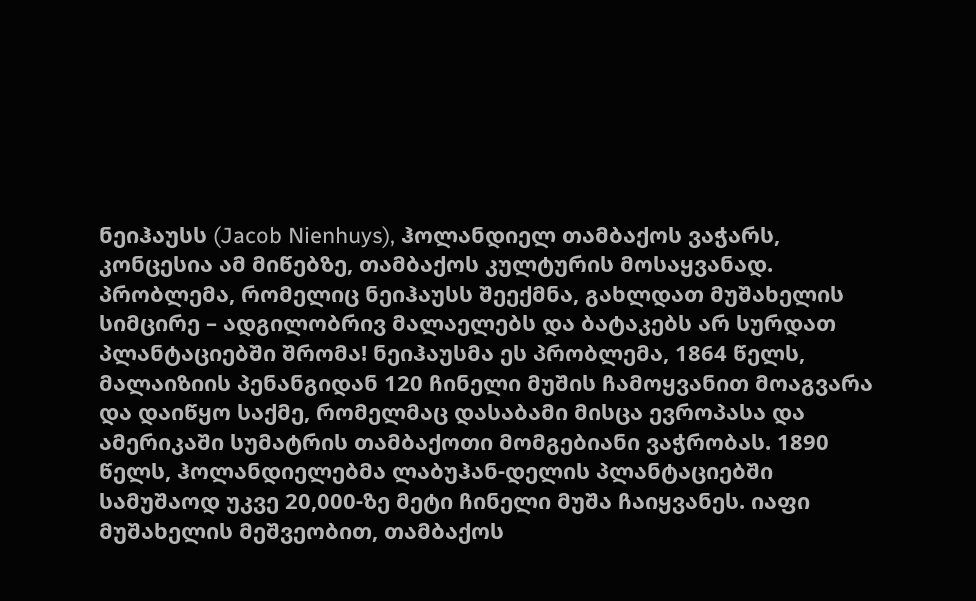ნეიჰაუსს (Jacob Nienhuys), ჰოლანდიელ თამბაქოს ვაჭარს, კონცესია ამ მიწებზე, თამბაქოს კულტურის მოსაყვანად.  პრობლემა, რომელიც ნეიჰაუსს შეექმნა, გახლდათ მუშახელის სიმცირე – ადგილობრივ მალაელებს და ბატაკებს არ სურდათ პლანტაციებში შრომა! ნეიჰაუსმა ეს პრობლემა, 1864 წელს, მალაიზიის პენანგიდან 120 ჩინელი მუშის ჩამოყვანით მოაგვარა და დაიწყო საქმე, რომელმაც დასაბამი მისცა ევროპასა და ამერიკაში სუმატრის თამბაქოთი მომგებიანი ვაჭრობას. 1890 წელს, ჰოლანდიელებმა ლაბუჰან-დელის პლანტაციებში სამუშაოდ უკვე 20,000-ზე მეტი ჩინელი მუშა ჩაიყვანეს. იაფი მუშახელის მეშვეობით, თამბაქოს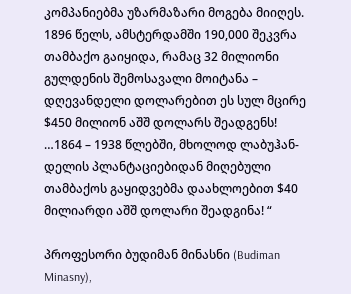კომპანიებმა უზარმაზარი მოგება მიიღეს. 1896 წელს, ამსტერდამში 190,000 შეკვრა თამბაქო გაიყიდა, რამაც 32 მილიონი გულდენის შემოსავალი მოიტანა – დღევანდელი დოლარებით ეს სულ მცირე $450 მილიონ აშშ დოლარს შეადგენს! …1864 – 1938 წლებში, მხოლოდ ლაბუჰან-დელის პლანტაციებიდან მიღებული თამბაქოს გაყიდვებმა დაახლოებით $40 მილიარდი აშშ დოლარი შეადგინა! “

პროფესორი ბუდიმან მინასნი (Budiman Minasny),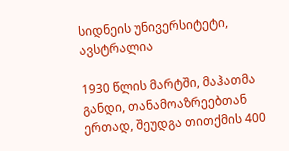სიდნეის უნივერსიტეტი, ავსტრალია

1930 წლის მარტში, მაჰათმა განდი, თანამოაზრეებთან ერთად, შეუდგა თითქმის 400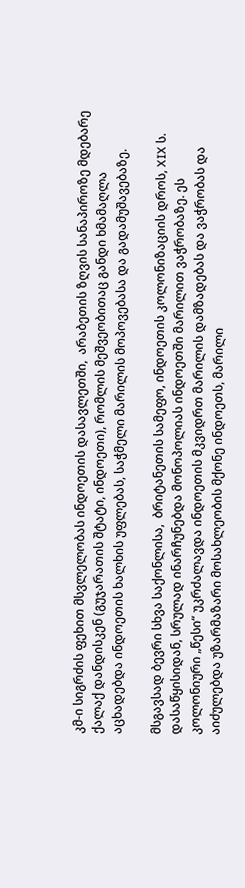კმ-ი სიგრძის ფეხით მსვლელობას ინდოეთის დასავლეთში,  არაბეთის ზღვის სანაპიროზე მდებარე ქალაქ დანდისკენ (გუჯარათის შტატი, ინდოეთი), რომლის მეშვეობითაც განდი ხმამაღლა აცხადებდა ინდოეთის ხალხის უფლებას, საჭმელი მარილის მოპოვებასა და გადამუშავებაზე.

მსგავსად ბევრი სხვა საქონლისა,  ბრიტანეთის სამეფო, ინდოეთის კოლონიზაციის დროს, XIX ს. დასაწყისიდან, სრულად ინარჩუნებდა მონოპოლიას ინდოეთში მარილით ვაჭრობაზე. ეს კოლონიური „წესი“ უკრძალავდა ინდოეთის მკვიდრთ მარილის დამზადებას და ვაჭრობას და აიძულებდა უზარმაზარი მოსახლეობის მქონე ინდოეთს, მარილი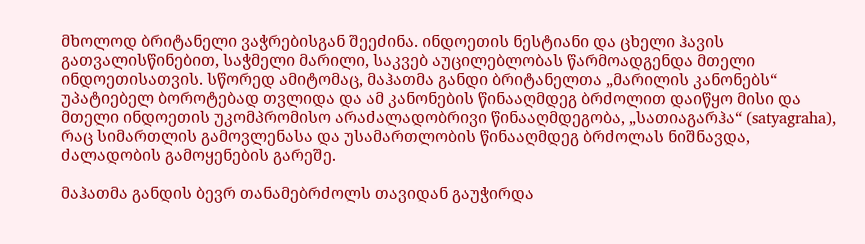მხოლოდ ბრიტანელი ვაჭრებისგან შეეძინა. ინდოეთის ნესტიანი და ცხელი ჰავის გათვალისწინებით, საჭმელი მარილი, საკვებ აუცილებლობას წარმოადგენდა მთელი ინდოეთისათვის. სწორედ ამიტომაც, მაჰათმა განდი ბრიტანელთა „მარილის კანონებს“ უპატიებელ ბოროტებად თვლიდა და ამ კანონების წინააღმდეგ ბრძოლით დაიწყო მისი და მთელი ინდოეთის უკომპრომისო არაძალადობრივი წინააღმდეგობა, „სათიაგარჰა“ (satyagraha), რაც სიმართლის გამოვლენასა და უსამართლობის წინააღმდეგ ბრძოლას ნიშნავდა, ძალადობის გამოყენების გარეშე.

მაჰათმა განდის ბევრ თანამებრძოლს თავიდან გაუჭირდა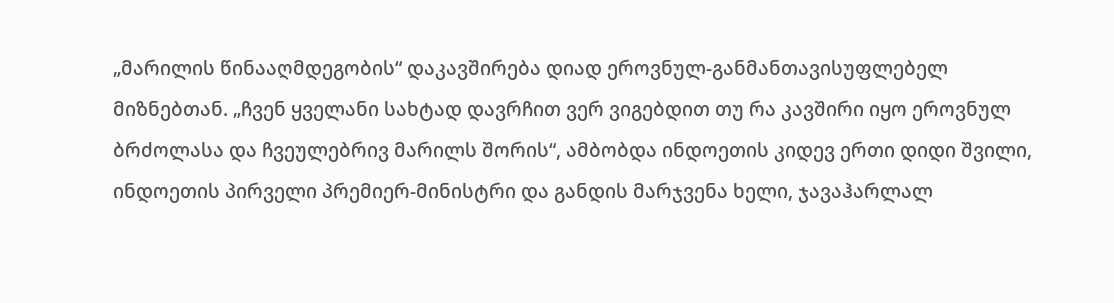„მარილის წინააღმდეგობის“ დაკავშირება დიად ეროვნულ-განმანთავისუფლებელ მიზნებთან. „ჩვენ ყველანი სახტად დავრჩით ვერ ვიგებდით თუ რა კავშირი იყო ეროვნულ ბრძოლასა და ჩვეულებრივ მარილს შორის“, ამბობდა ინდოეთის კიდევ ერთი დიდი შვილი, ინდოეთის პირველი პრემიერ-მინისტრი და განდის მარჯვენა ხელი, ჯავაჰარლალ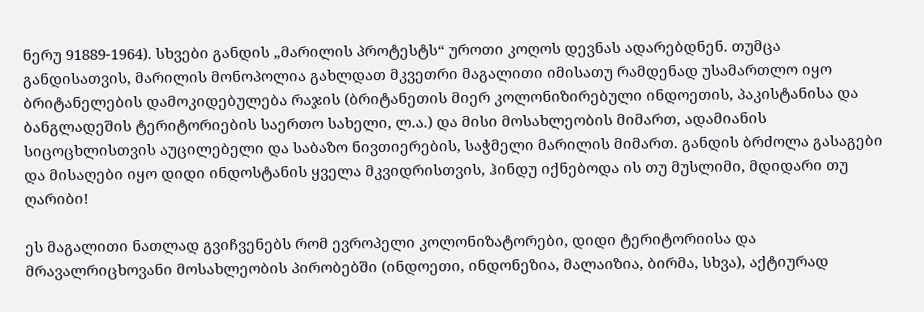ნერუ 91889-1964). სხვები განდის „მარილის პროტესტს“ უროთი კოღოს დევნას ადარებდნენ. თუმცა განდისათვის, მარილის მონოპოლია გახლდათ მკვეთრი მაგალითი იმისათუ რამდენად უსამართლო იყო ბრიტანელების დამოკიდებულება რაჯის (ბრიტანეთის მიერ კოლონიზირებული ინდოეთის, პაკისტანისა და ბანგლადეშის ტერიტორიების საერთო სახელი, ლ.ა.) და მისი მოსახლეობის მიმართ, ადამიანის სიცოცხლისთვის აუცილებელი და საბაზო ნივთიერების, საჭმელი მარილის მიმართ. განდის ბრძოლა გასაგები და მისაღები იყო დიდი ინდოსტანის ყველა მკვიდრისთვის, ჰინდუ იქნებოდა ის თუ მუსლიმი, მდიდარი თუ ღარიბი!

ეს მაგალითი ნათლად გვიჩვენებს რომ ევროპელი კოლონიზატორები, დიდი ტერიტორიისა და მრავალრიცხოვანი მოსახლეობის პირობებში (ინდოეთი, ინდონეზია, მალაიზია, ბირმა, სხვა), აქტიურად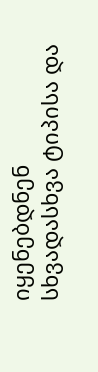იყენებდნენ სხვადასხვა ტიპისა და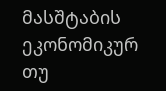მასშტაბის ეკონომიკურ თუ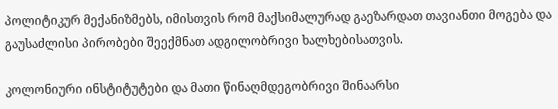პოლიტიკურ მექანიზმებს, იმისთვის რომ მაქსიმალურად გაეზარდათ თავიანთი მოგება და გაუსაძლისი პირობები შეექმნათ ადგილობრივი ხალხებისათვის.

კოლონიური ინსტიტუტები და მათი წინაღმდეგობრივი შინაარსი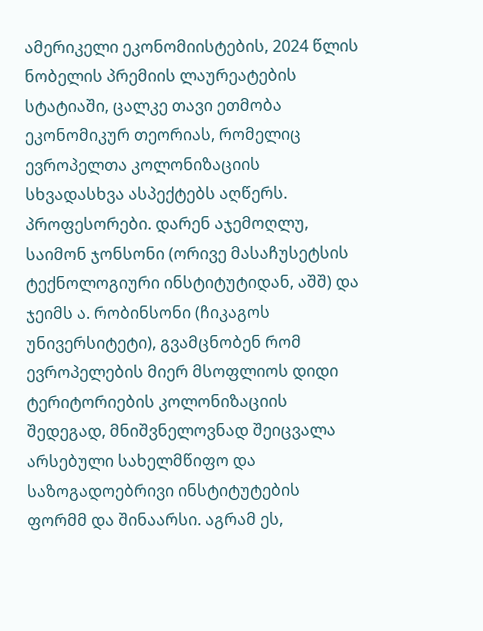ამერიკელი ეკონომიისტების, 2024 წლის ნობელის პრემიის ლაურეატების სტატიაში, ცალკე თავი ეთმობა ეკონომიკურ თეორიას, რომელიც ევროპელთა კოლონიზაციის სხვადასხვა ასპექტებს აღწერს. პროფესორები. დარენ აჯემოღლუ, საიმონ ჯონსონი (ორივე მასაჩუსეტსის ტექნოლოგიური ინსტიტუტიდან, აშშ) და ჯეიმს ა. რობინსონი (ჩიკაგოს უნივერსიტეტი), გვამცნობენ რომ ევროპელების მიერ მსოფლიოს დიდი ტერიტორიების კოლონიზაციის შედეგად, მნიშვნელოვნად შეიცვალა არსებული სახელმწიფო და საზოგადოებრივი ინსტიტუტების ფორმმ და შინაარსი. აგრამ ეს,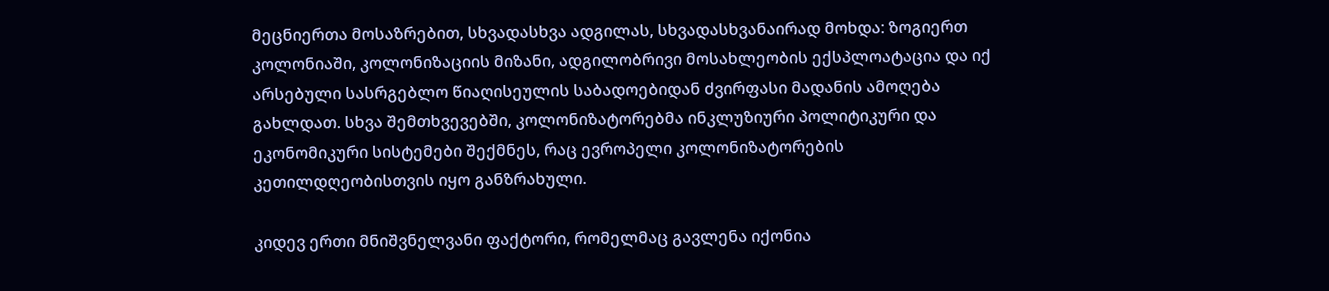მეცნიერთა მოსაზრებით, სხვადასხვა ადგილას, სხვადასხვანაირად მოხდა: ზოგიერთ კოლონიაში, კოლონიზაციის მიზანი, ადგილობრივი მოსახლეობის ექსპლოატაცია და იქ არსებული სასრგებლო წიაღისეულის საბადოებიდან ძვირფასი მადანის ამოღება გახლდათ. სხვა შემთხვევებში, კოლონიზატორებმა ინკლუზიური პოლიტიკური და ეკონომიკური სისტემები შექმნეს, რაც ევროპელი კოლონიზატორების კეთილდღეობისთვის იყო განზრახული.

კიდევ ერთი მნიშვნელვანი ფაქტორი, რომელმაც გავლენა იქონია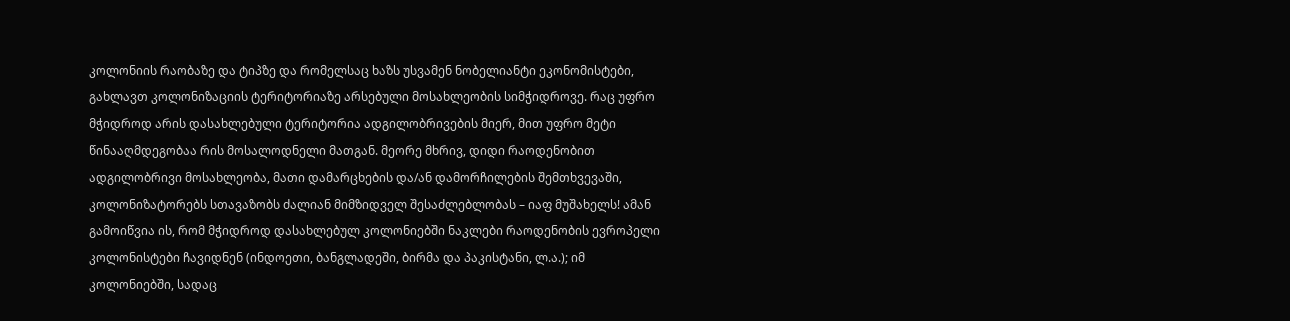კოლონიის რაობაზე და ტიპზე და რომელსაც ხაზს უსვამენ ნობელიანტი ეკონომისტები, გახლავთ კოლონიზაციის ტერიტორიაზე არსებული მოსახლეობის სიმჭიდროვე. რაც უფრო მჭიდროდ არის დასახლებული ტერიტორია ადგილობრივების მიერ, მით უფრო მეტი წინააღმდეგობაა რის მოსალოდნელი მათგან. მეორე მხრივ, დიდი რაოდენობით ადგილობრივი მოსახლეობა, მათი დამარცხების და/ან დამორჩილების შემთხვევაში, კოლონიზატორებს სთავაზობს ძალიან მიმზიდველ შესაძლებლობას – იაფ მუშახელს! ამან გამოიწვია ის, რომ მჭიდროდ დასახლებულ კოლონიებში ნაკლები რაოდენობის ევროპელი კოლონისტები ჩავიდნენ (ინდოეთი, ბანგლადეში, ბირმა და პაკისტანი, ლ.ა.); იმ კოლონიებში, სადაც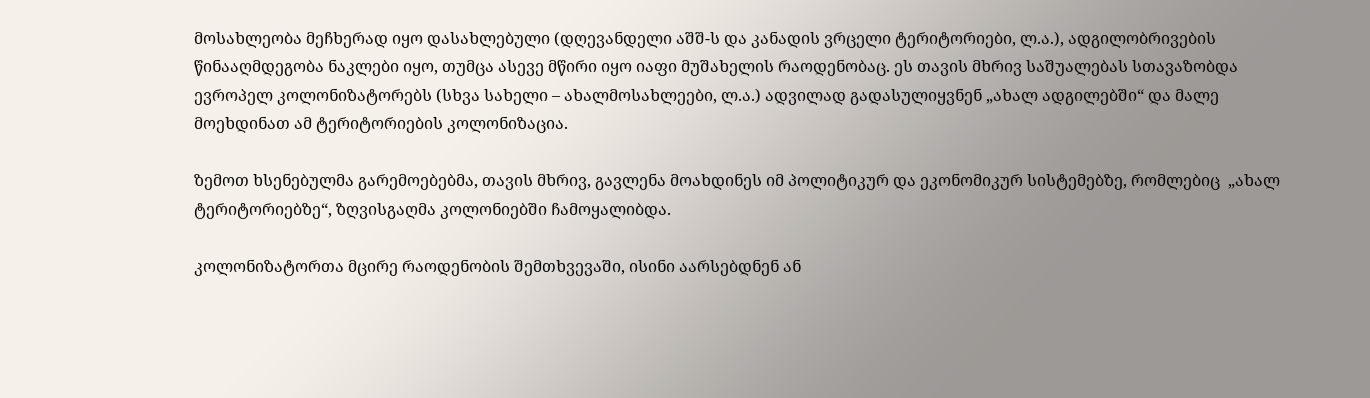მოსახლეობა მეჩხერად იყო დასახლებული (დღევანდელი აშშ-ს და კანადის ვრცელი ტერიტორიები, ლ.ა.), ადგილობრივების წინააღმდეგობა ნაკლები იყო, თუმცა ასევე მწირი იყო იაფი მუშახელის რაოდენობაც. ეს თავის მხრივ საშუალებას სთავაზობდა ევროპელ კოლონიზატორებს (სხვა სახელი – ახალმოსახლეები, ლ.ა.) ადვილად გადასულიყვნენ „ახალ ადგილებში“ და მალე მოეხდინათ ამ ტერიტორიების კოლონიზაცია.

ზემოთ ხსენებულმა გარემოებებმა, თავის მხრივ, გავლენა მოახდინეს იმ პოლიტიკურ და ეკონომიკურ სისტემებზე, რომლებიც  „ახალ ტერიტორიებზე“, ზღვისგაღმა კოლონიებში ჩამოყალიბდა.

კოლონიზატორთა მცირე რაოდენობის შემთხვევაში, ისინი აარსებდნენ ან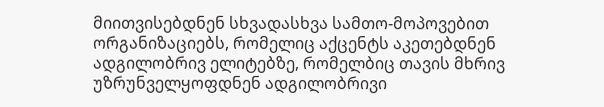მიითვისებდნენ სხვადასხვა სამთო-მოპოვებით ორგანიზაციებს, რომელიც აქცენტს აკეთებდნენ ადგილობრივ ელიტებზე, რომელბიც თავის მხრივ უზრუნველყოფდნენ ადგილობრივი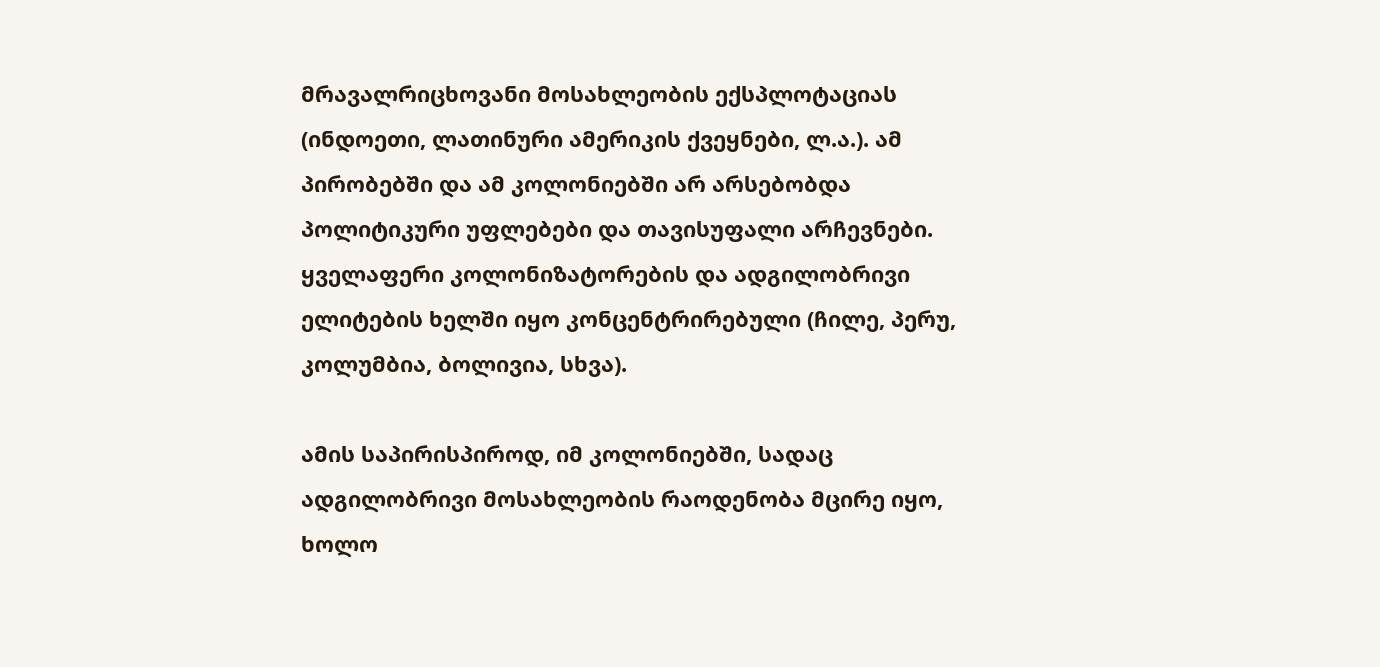მრავალრიცხოვანი მოსახლეობის ექსპლოტაციას (ინდოეთი, ლათინური ამერიკის ქვეყნები, ლ.ა.). ამ პირობებში და ამ კოლონიებში არ არსებობდა პოლიტიკური უფლებები და თავისუფალი არჩევნები. ყველაფერი კოლონიზატორების და ადგილობრივი ელიტების ხელში იყო კონცენტრირებული (ჩილე, პერუ, კოლუმბია, ბოლივია, სხვა).

ამის საპირისპიროდ, იმ კოლონიებში, სადაც ადგილობრივი მოსახლეობის რაოდენობა მცირე იყო, ხოლო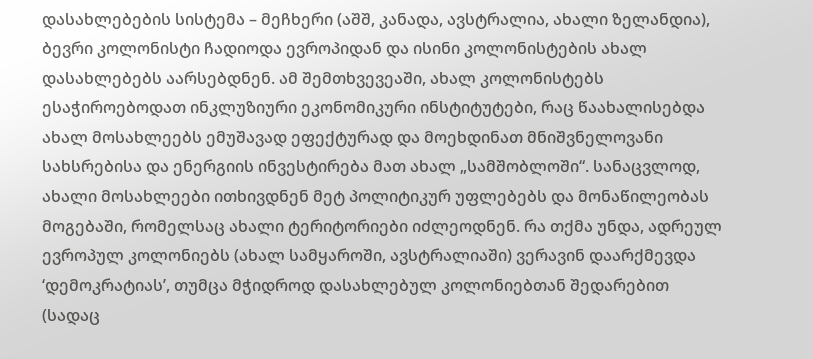დასახლებების სისტემა – მეჩხერი (აშშ, კანადა, ავსტრალია, ახალი ზელანდია), ბევრი კოლონისტი ჩადიოდა ევროპიდან და ისინი კოლონისტების ახალ დასახლებებს აარსებდნენ. ამ შემთხვევეაში, ახალ კოლონისტებს ესაჭიროებოდათ ინკლუზიური ეკონომიკური ინსტიტუტები, რაც წაახალისებდა ახალ მოსახლეებს ემუშავად ეფექტურად და მოეხდინათ მნიშვნელოვანი სახსრებისა და ენერგიის ინვესტირება მათ ახალ „სამშობლოში“. სანაცვლოდ, ახალი მოსახლეები ითხივდნენ მეტ პოლიტიკურ უფლებებს და მონაწილეობას მოგებაში, რომელსაც ახალი ტერიტორიები იძლეოდნენ. რა თქმა უნდა, ადრეულ ევროპულ კოლონიებს (ახალ სამყაროში, ავსტრალიაში) ვერავინ დაარქმევდა ‘დემოკრატიას’, თუმცა მჭიდროდ დასახლებულ კოლონიებთან შედარებით (სადაც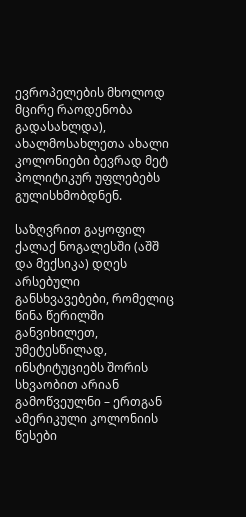ევროპელების მხოლოდ მცირე რაოდენობა გადასახლდა), ახალმოსახლეთა ახალი კოლონიები ბევრად მეტ პოლიტიკურ უფლებებს გულისხმობდნენ.

საზღვრით გაყოფილ ქალაქ ნოგალესში (აშშ და მექსიკა) დღეს არსებული განსხვავებები, რომელიც წინა წერილში განვიხილეთ, უმეტესწილად, ინსტიტუციებს შორის სხვაობით არიან გამოწვეულნი – ერთგან ამერიკული კოლონიის წესები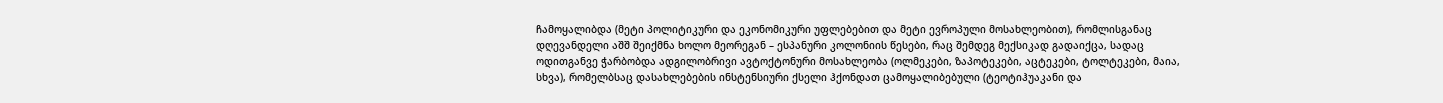ჩამოყალიბდა (მეტი პოლიტიკური და ეკონომიკური უფლებებით და მეტი ევროპული მოსახლეობით), რომლისგანაც დღევანდელი აშშ შეიქმნა ხოლო მეორეგან – ესპანური კოლონიის წესები, რაც შემდეგ მექსიკად გადაიქცა, სადაც ოდითგანვე ჭარბობდა ადგილობრივი ავტოქტონური მოსახლეობა (ოლმეკები, ზაპოტეკები, აცტეკები, ტოლტეკები, მაია, სხვა), რომელბსაც დასახლებების ინსტენსიური ქსელი ჰქონდათ ცამოყალიბებული (ტეოტიჰუაკანი და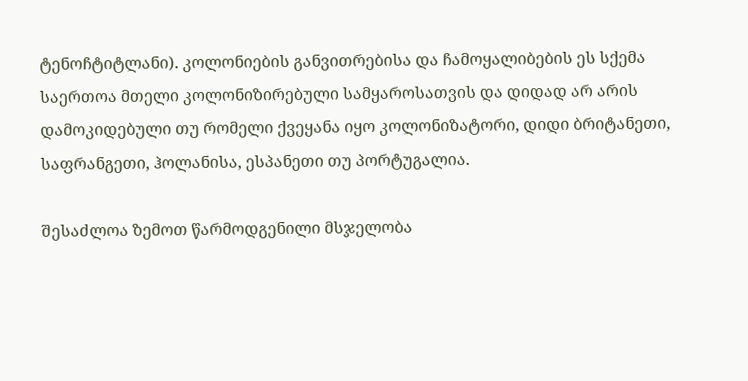ტენოჩტიტლანი). კოლონიების განვითრებისა და ჩამოყალიბების ეს სქემა საერთოა მთელი კოლონიზირებული სამყაროსათვის და დიდად არ არის დამოკიდებული თუ რომელი ქვეყანა იყო კოლონიზატორი, დიდი ბრიტანეთი, საფრანგეთი, ჰოლანისა, ესპანეთი თუ პორტუგალია.

შესაძლოა ზემოთ წარმოდგენილი მსჯელობა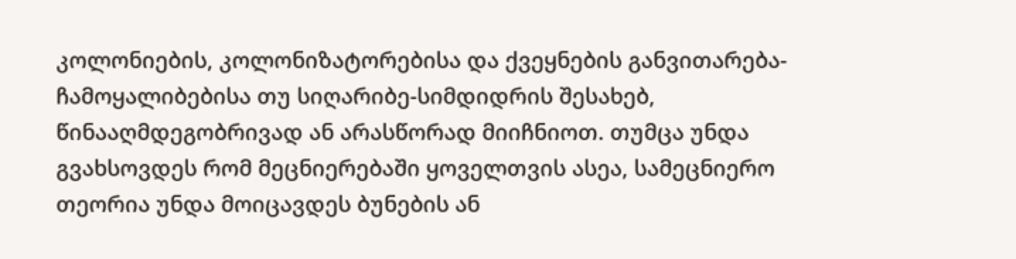კოლონიების, კოლონიზატორებისა და ქვეყნების განვითარება-ჩამოყალიბებისა თუ სიღარიბე-სიმდიდრის შესახებ,  წინააღმდეგობრივად ან არასწორად მიიჩნიოთ. თუმცა უნდა გვახსოვდეს რომ მეცნიერებაში ყოველთვის ასეა, სამეცნიერო თეორია უნდა მოიცავდეს ბუნების ან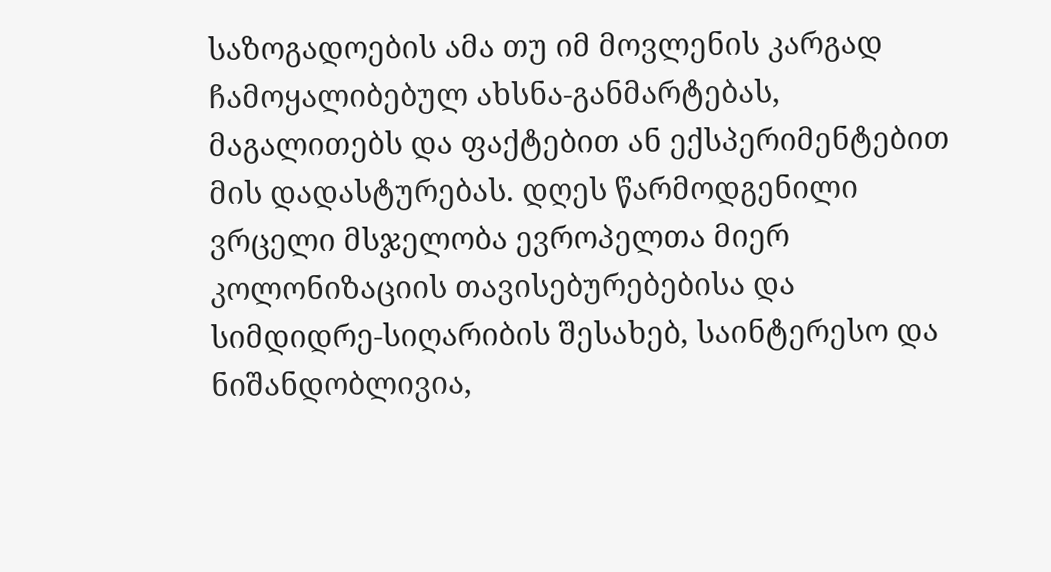საზოგადოების ამა თუ იმ მოვლენის კარგად ჩამოყალიბებულ ახსნა-განმარტებას, მაგალითებს და ფაქტებით ან ექსპერიმენტებით მის დადასტურებას. დღეს წარმოდგენილი ვრცელი მსჯელობა ევროპელთა მიერ კოლონიზაციის თავისებურებებისა და სიმდიდრე-სიღარიბის შესახებ, საინტერესო და ნიშანდობლივია,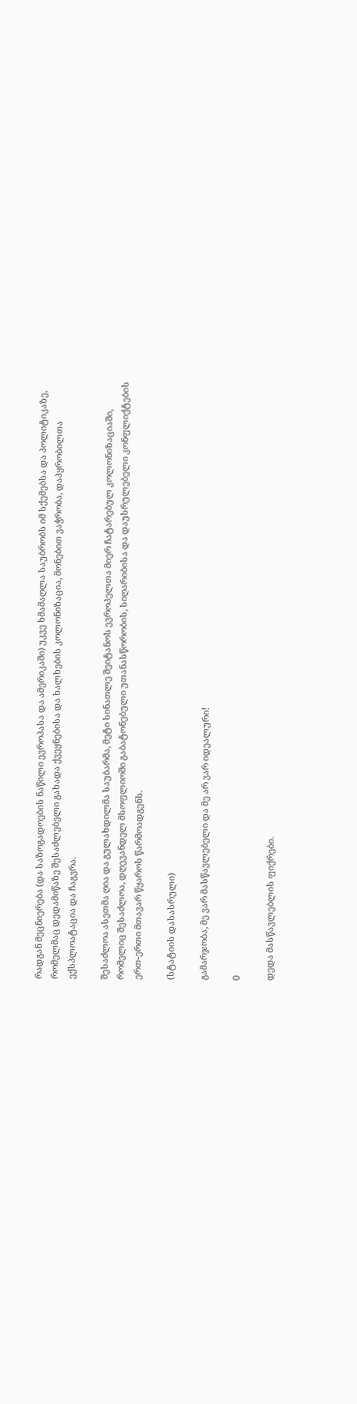რადგან მეცნიერება (და საზოგადოების ნაწილი ევროპასა და ამერიკაში) უკვე ხმამაღლა საუბრობს იმ სქემებსა და პოლიტიკაზე, რომელმაც დედამიწაზე შესაძლებელი გახადა ქვეყნებისა და ხალხების კოლონიზაცია, მონებით ვაჭრობა, დაპყრობილთა ექსპლოატაცია და ჩაგვრა.

შესაძლოა ასეთმა ღია და გულახდილმა საუბარმა, მეტი სინათლე შეიტანოს ევროპელთა მიერ ჩატარებულ კოლონიზაციაში, რომელიც შესაძლოა, დღევანდელ მსოფლიოში გაბატონებული უთანასწორობის, სიღარიბისა და დაუსრულებელი კონფლიქტების ერთ-ერთი მთავარ წყაროს წარმოადგენს.

(სტატიის დასასრული)

გამარჯობა, მე ვარ მასწავლებელი და მე არ ვარ იდეალური!

0

დედა მასწავლებლის ფიქრები.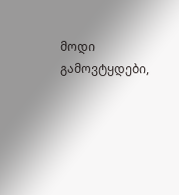მოდი გამოვტყდები,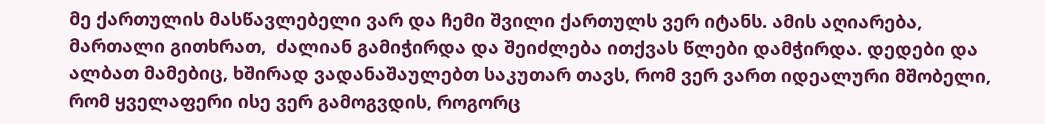მე ქართულის მასწავლებელი ვარ და ჩემი შვილი ქართულს ვერ იტანს. ამის აღიარება, მართალი გითხრათ,  ძალიან გამიჭირდა და შეიძლება ითქვას წლები დამჭირდა. დედები და ალბათ მამებიც, ხშირად ვადანაშაულებთ საკუთარ თავს, რომ ვერ ვართ იდეალური მშობელი, რომ ყველაფერი ისე ვერ გამოგვდის, როგორც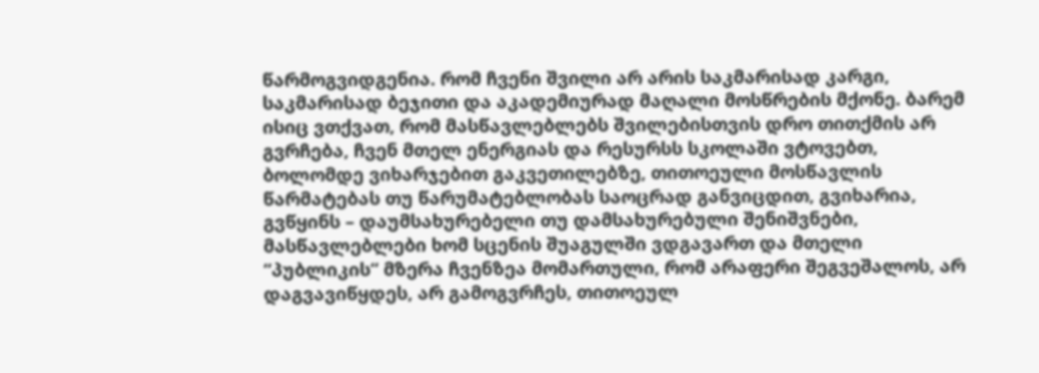წარმოგვიდგენია. რომ ჩვენი შვილი არ არის საკმარისად კარგი, საკმარისად ბეჯითი და აკადემიურად მაღალი მოსწრების მქონე. ბარემ ისიც ვთქვათ, რომ მასწავლებლებს შვილებისთვის დრო თითქმის არ გვრჩება, ჩვენ მთელ ენერგიას და რესურსს სკოლაში ვტოვებთ, ბოლომდე ვიხარჯებით გაკვეთილებზე, თითოეული მოსწავლის წარმატებას თუ წარუმატებლობას საოცრად განვიცდით, გვიხარია, გვწყინს – დაუმსახურებელი თუ დამსახურებული შენიშვნები, მასწავლებლები ხომ სცენის შუაგულში ვდგავართ და მთელი “პუბლიკის“ მზერა ჩვენზეა მომართული, რომ არაფერი შეგვეშალოს, არ დაგვავიწყდეს, არ გამოგვრჩეს, თითოეულ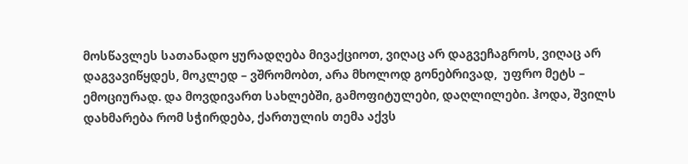მოსწავლეს სათანადო ყურადღება მივაქციოთ, ვიღაც არ დაგვეჩაგროს, ვიღაც არ დაგვავიწყდეს, მოკლედ – ვშრომობთ, არა მხოლოდ გონებრივად,  უფრო მეტს – ემოციურად. და მოვდივართ სახლებში, გამოფიტულები, დაღლილები. ჰოდა, შვილს დახმარება რომ სჭირდება, ქართულის თემა აქვს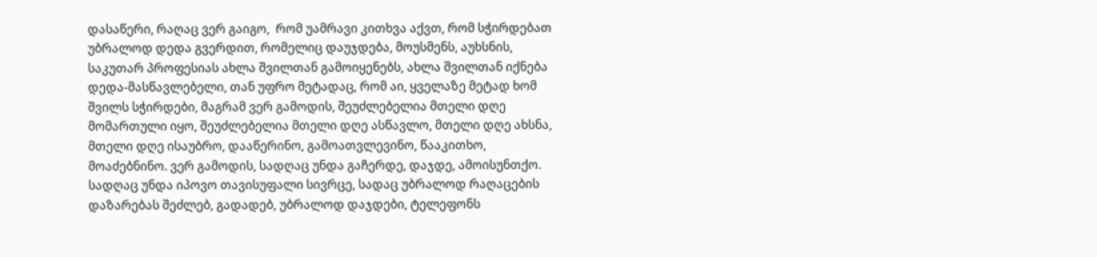დასაწერი, რაღაც ვერ გაიგო,  რომ უამრავი კითხვა აქვთ, რომ სჭირდებათ უბრალოდ დედა გვერდით, რომელიც დაუჯდება, მოუსმენს, აუხსნის, საკუთარ პროფესიას ახლა შვილთან გამოიყენებს, ახლა შვილთან იქნება დედა-მასწავლებელი, თან უფრო მეტადაც, რომ აი, ყველაზე მეტად ხომ შვილს სჭირდები, მაგრამ ვერ გამოდის, შეუძლებელია მთელი დღე მომართული იყო, შეუძლებელია მთელი დღე ასწავლო, მთელი დღე ახსნა, მთელი დღე ისაუბრო, დააწერინო, გამოათვლევინო, წააკითხო, მოაძებნინო. ვერ გამოდის, სადღაც უნდა გაჩერდე, დაჯდე, ამოისუნთქო. სადღაც უნდა იპოვო თავისუფალი სივრცე, სადაც უბრალოდ რაღაცების დაზარებას შეძლებ, გადადებ, უბრალოდ დაჯდები, ტელეფონს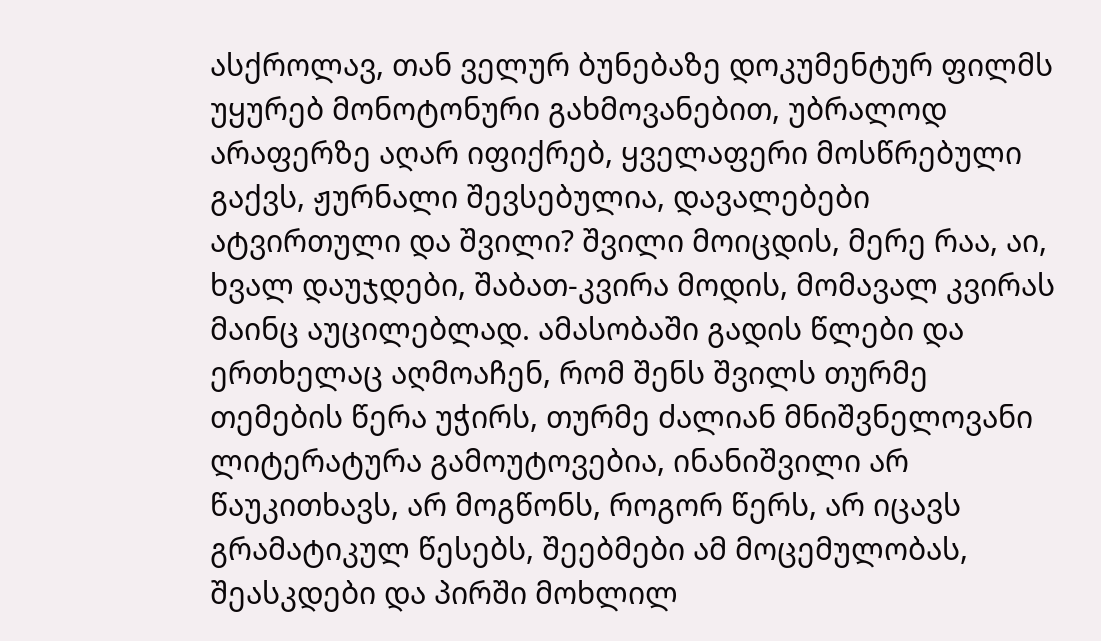ასქროლავ, თან ველურ ბუნებაზე დოკუმენტურ ფილმს უყურებ მონოტონური გახმოვანებით, უბრალოდ არაფერზე აღარ იფიქრებ, ყველაფერი მოსწრებული გაქვს, ჟურნალი შევსებულია, დავალებები ატვირთული და შვილი? შვილი მოიცდის, მერე რაა, აი, ხვალ დაუჯდები, შაბათ-კვირა მოდის, მომავალ კვირას მაინც აუცილებლად. ამასობაში გადის წლები და ერთხელაც აღმოაჩენ, რომ შენს შვილს თურმე თემების წერა უჭირს, თურმე ძალიან მნიშვნელოვანი ლიტერატურა გამოუტოვებია, ინანიშვილი არ წაუკითხავს, არ მოგწონს, როგორ წერს, არ იცავს გრამატიკულ წესებს, შეებმები ამ მოცემულობას, შეასკდები და პირში მოხლილ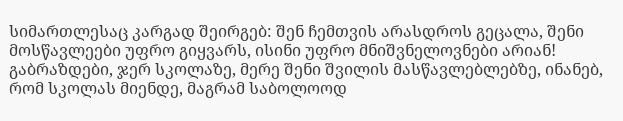სიმართლესაც კარგად შეირგებ: შენ ჩემთვის არასდროს გეცალა, შენი მოსწავლეები უფრო გიყვარს, ისინი უფრო მნიშვნელოვნები არიან! გაბრაზდები, ჯერ სკოლაზე, მერე შენი შვილის მასწავლებლებზე, ინანებ, რომ სკოლას მიენდე, მაგრამ საბოლოოდ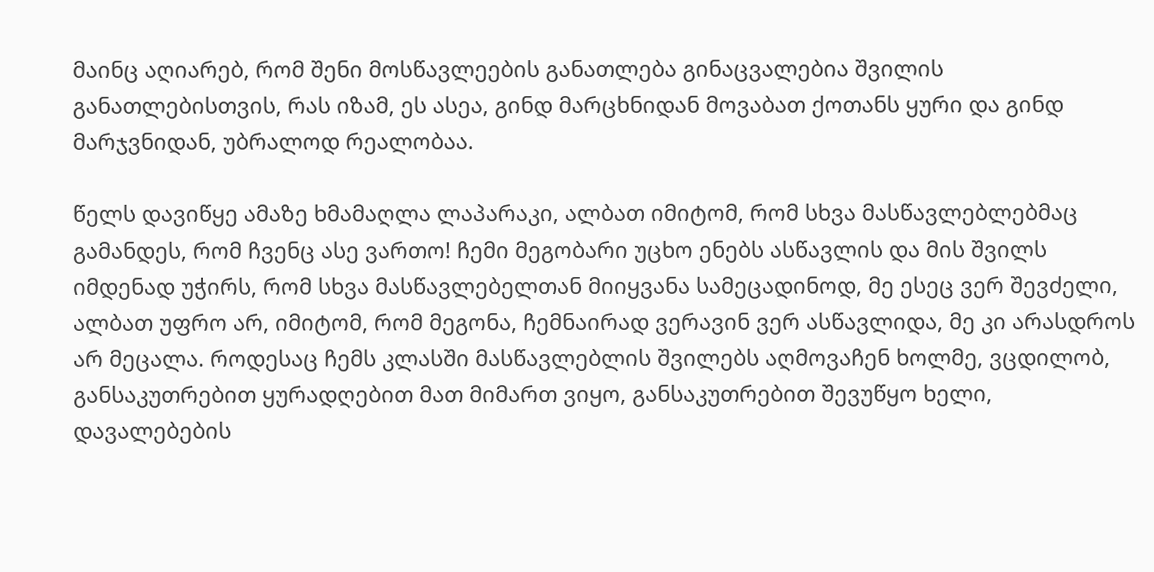მაინც აღიარებ, რომ შენი მოსწავლეების განათლება გინაცვალებია შვილის განათლებისთვის, რას იზამ, ეს ასეა, გინდ მარცხნიდან მოვაბათ ქოთანს ყური და გინდ მარჯვნიდან, უბრალოდ რეალობაა.

წელს დავიწყე ამაზე ხმამაღლა ლაპარაკი, ალბათ იმიტომ, რომ სხვა მასწავლებლებმაც გამანდეს, რომ ჩვენც ასე ვართო! ჩემი მეგობარი უცხო ენებს ასწავლის და მის შვილს იმდენად უჭირს, რომ სხვა მასწავლებელთან მიიყვანა სამეცადინოდ, მე ესეც ვერ შევძელი, ალბათ უფრო არ, იმიტომ, რომ მეგონა, ჩემნაირად ვერავინ ვერ ასწავლიდა, მე კი არასდროს არ მეცალა. როდესაც ჩემს კლასში მასწავლებლის შვილებს აღმოვაჩენ ხოლმე, ვცდილობ,  განსაკუთრებით ყურადღებით მათ მიმართ ვიყო, განსაკუთრებით შევუწყო ხელი, დავალებების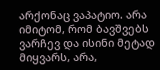არქონაც ვაპატიო. არა იმიტომ, რომ ბავშვებს ვარჩევ და ისინი მეტად მიყვარს, არა,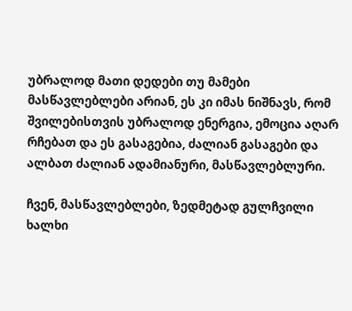უბრალოდ მათი დედები თუ მამები მასწავლებლები არიან, ეს კი იმას ნიშნავს, რომ შვილებისთვის უბრალოდ ენერგია, ემოცია აღარ რჩებათ და ეს გასაგებია, ძალიან გასაგები და ალბათ ძალიან ადამიანური, მასწავლებლური.

ჩვენ, მასწავლებლები, ზედმეტად გულჩვილი ხალხი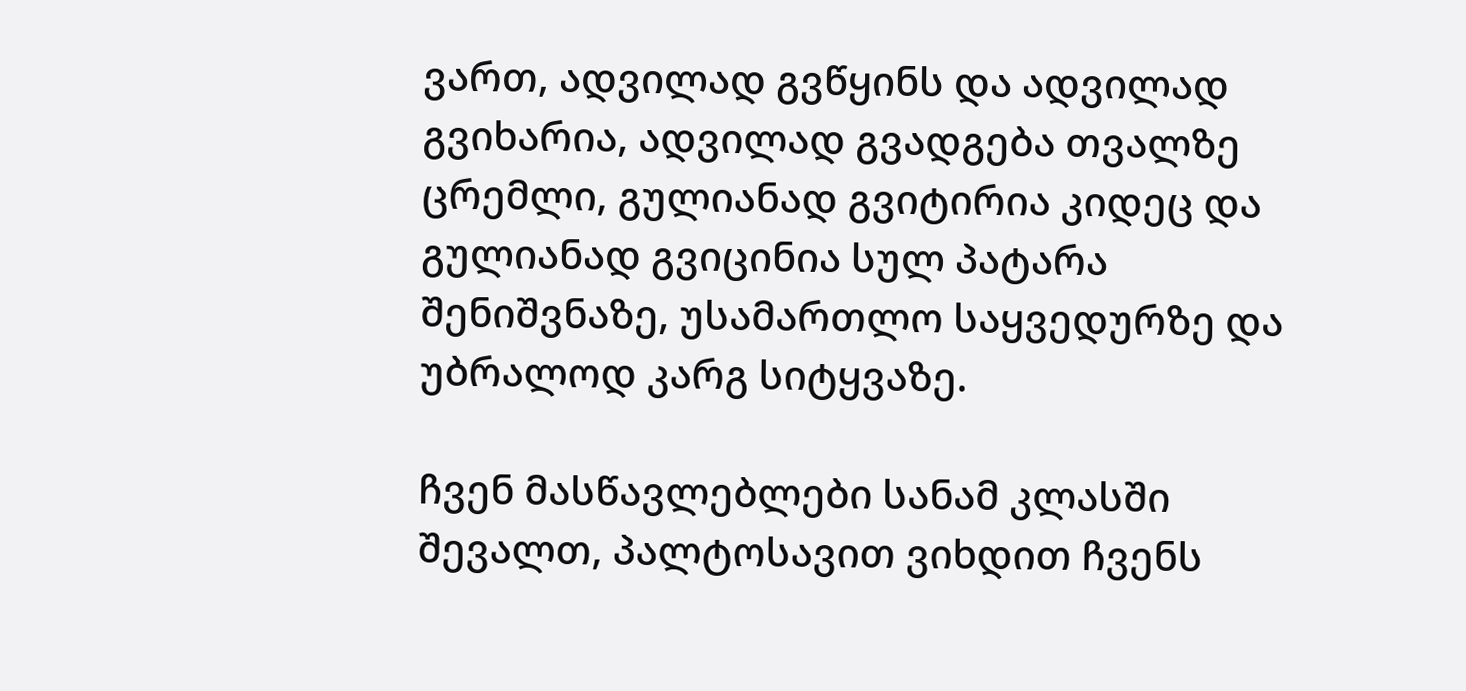ვართ, ადვილად გვწყინს და ადვილად გვიხარია, ადვილად გვადგება თვალზე ცრემლი, გულიანად გვიტირია კიდეც და გულიანად გვიცინია სულ პატარა შენიშვნაზე, უსამართლო საყვედურზე და უბრალოდ კარგ სიტყვაზე.

ჩვენ მასწავლებლები სანამ კლასში შევალთ, პალტოსავით ვიხდით ჩვენს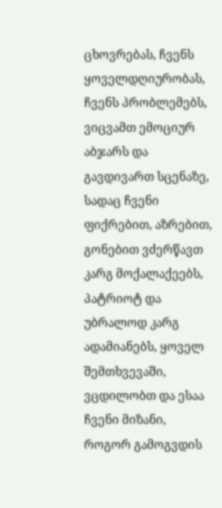ცხოვრებას, ჩვენს ყოველდღიურობას, ჩვენს პრობლემებს, ვიცვამთ ემოციურ აბჯარს და გავდივართ სცენაზე, სადაც ჩვენი ფიქრებით, აზრებით, გონებით ვძერწავთ კარგ მოქალაქეებს, პატრიოტ და უბრალოდ კარგ ადამიანებს, ყოველ შემთხვევაში, ვცდილობთ და ესაა ჩვენი მიზანი, როგორ გამოგვდის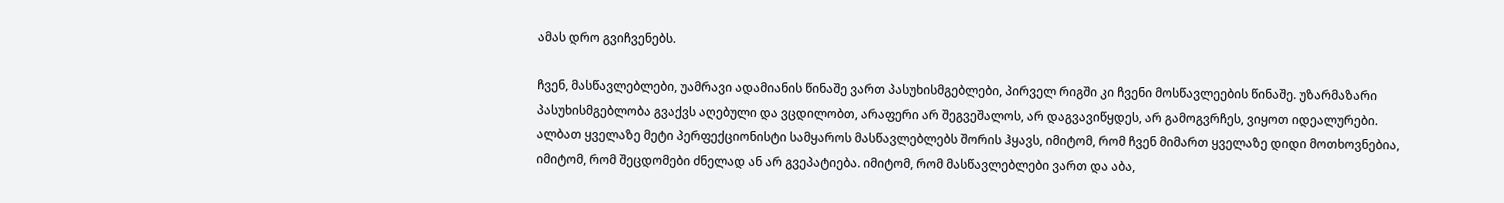ამას დრო გვიჩვენებს.

ჩვენ, მასწავლებლები, უამრავი ადამიანის წინაშე ვართ პასუხისმგებლები, პირველ რიგში კი ჩვენი მოსწავლეების წინაშე. უზარმაზარი პასუხისმგებლობა გვაქვს აღებული და ვცდილობთ, არაფერი არ შეგვეშალოს, არ დაგვავიწყდეს, არ გამოგვრჩეს, ვიყოთ იდეალურები. ალბათ ყველაზე მეტი პერფექციონისტი სამყაროს მასწავლებლებს შორის ჰყავს, იმიტომ, რომ ჩვენ მიმართ ყველაზე დიდი მოთხოვნებია, იმიტომ, რომ შეცდომები ძნელად ან არ გვეპატიება. იმიტომ, რომ მასწავლებლები ვართ და აბა,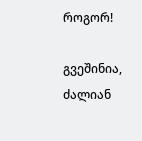როგორ!

გვეშინია, ძალიან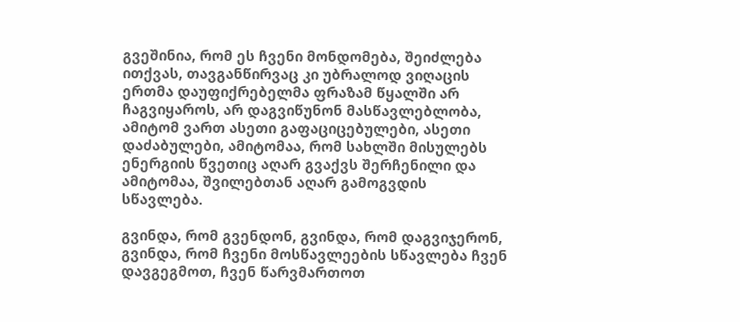გვეშინია, რომ ეს ჩვენი მონდომება, შეიძლება ითქვას, თავგანწირვაც კი უბრალოდ ვიღაცის ერთმა დაუფიქრებელმა ფრაზამ წყალში არ ჩაგვიყაროს, არ დაგვიწუნონ მასწავლებლობა, ამიტომ ვართ ასეთი გაფაციცებულები, ასეთი დაძაბულები, ამიტომაა, რომ სახლში მისულებს ენერგიის წვეთიც აღარ გვაქვს შერჩენილი და ამიტომაა, შვილებთან აღარ გამოგვდის სწავლება.

გვინდა, რომ გვენდონ, გვინდა, რომ დაგვიჯერონ, გვინდა, რომ ჩვენი მოსწავლეების სწავლება ჩვენ დავგეგმოთ, ჩვენ წარვმართოთ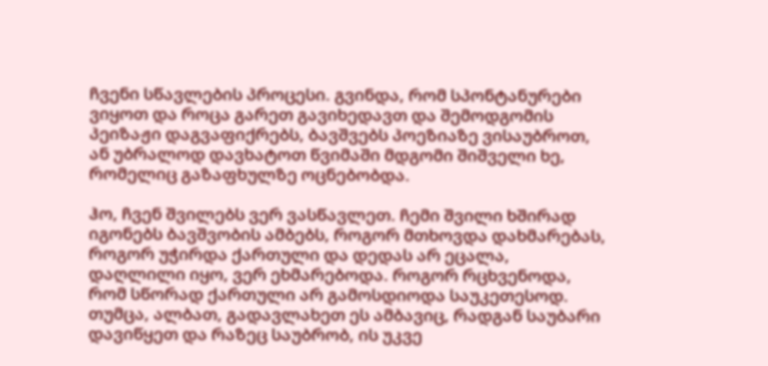ჩვენი სწავლების პროცესი. გვინდა, რომ სპონტანურები ვიყოთ და როცა გარეთ გავიხედავთ და შემოდგომის პეიზაჟი დაგვაფიქრებს, ბავშვებს პოეზიაზე ვისაუბროთ, ან უბრალოდ დავხატოთ წვიმაში მდგომი შიშველი ხე, რომელიც გაზაფხულზე ოცნებობდა.

ჰო, ჩვენ შვილებს ვერ ვასწავლეთ. ჩემი შვილი ხშირად იგონებს ბავშვობის ამბებს, როგორ მთხოვდა დახმარებას, როგორ უჭირდა ქართული და დედას არ ეცალა, დაღლილი იყო, ვერ ეხმარებოდა. როგორ რცხვენოდა, რომ სწორად ქართული არ გამოსდიოდა საუკეთესოდ. თუმცა, ალბათ, გადავლახეთ ეს ამბავიც, რადგან საუბარი დავიწყეთ და რაზეც საუბრობ, ის უკვე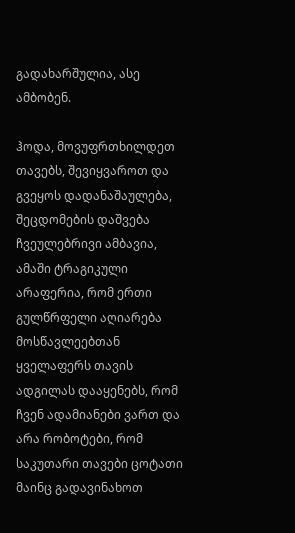გადახარშულია, ასე ამბობენ.

ჰოდა, მოვუფრთხილდეთ თავებს, შევიყვაროთ და გვეყოს დადანაშაულება, შეცდომების დაშვება ჩვეულებრივი ამბავია, ამაში ტრაგიკული არაფერია, რომ ერთი გულწრფელი აღიარება მოსწავლეებთან ყველაფერს თავის ადგილას დააყენებს, რომ ჩვენ ადამიანები ვართ და არა რობოტები, რომ საკუთარი თავები ცოტათი მაინც გადავინახოთ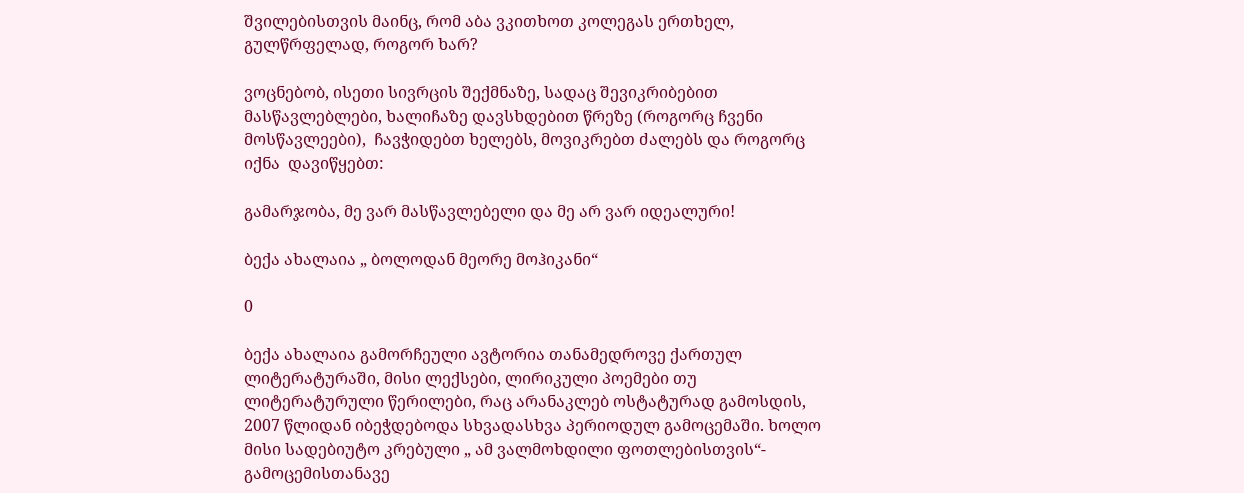შვილებისთვის მაინც, რომ აბა ვკითხოთ კოლეგას ერთხელ, გულწრფელად, როგორ ხარ?

ვოცნებობ, ისეთი სივრცის შექმნაზე, სადაც შევიკრიბებით მასწავლებლები, ხალიჩაზე დავსხდებით წრეზე (როგორც ჩვენი მოსწავლეები),  ჩავჭიდებთ ხელებს, მოვიკრებთ ძალებს და როგორც იქნა  დავიწყებთ:

გამარჯობა, მე ვარ მასწავლებელი და მე არ ვარ იდეალური!

ბექა ახალაია „ ბოლოდან მეორე მოჰიკანი“

0

ბექა ახალაია გამორჩეული ავტორია თანამედროვე ქართულ ლიტერატურაში, მისი ლექსები, ლირიკული პოემები თუ ლიტერატურული წერილები, რაც არანაკლებ ოსტატურად გამოსდის, 2007 წლიდან იბეჭდებოდა სხვადასხვა პერიოდულ გამოცემაში. ხოლო მისი სადებიუტო კრებული „ ამ ვალმოხდილი ფოთლებისთვის“- გამოცემისთანავე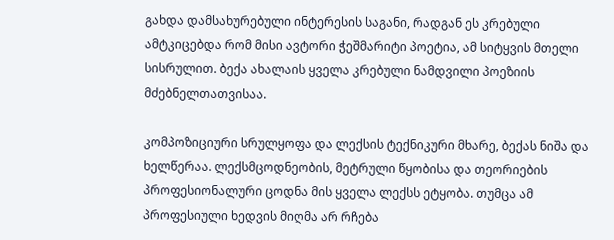გახდა დამსახურებული ინტერესის საგანი, რადგან ეს კრებული ამტკიცებდა რომ მისი ავტორი ჭეშმარიტი პოეტია, ამ სიტყვის მთელი სისრულით. ბექა ახალაის ყველა კრებული ნამდვილი პოეზიის მძებნელთათვისაა.

კომპოზიციური სრულყოფა და ლექსის ტექნიკური მხარე, ბექას ნიშა და ხელწერაა. ლექსმცოდნეობის, მეტრული წყობისა და თეორიების პროფესიონალური ცოდნა მის ყველა ლექსს ეტყობა. თუმცა ამ პროფესიული ხედვის მიღმა არ რჩება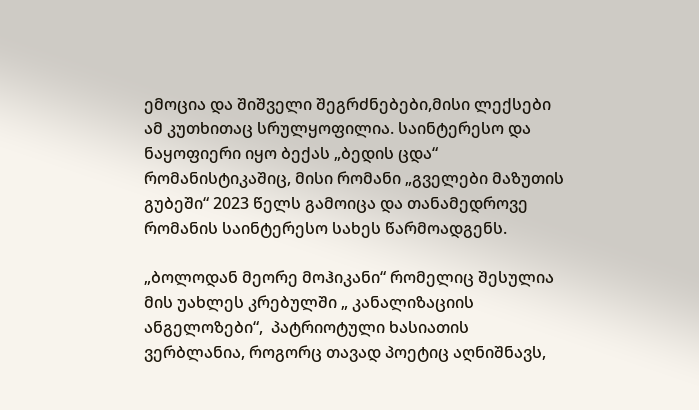ემოცია და შიშველი შეგრძნებები,მისი ლექსები ამ კუთხითაც სრულყოფილია. საინტერესო და ნაყოფიერი იყო ბექას „ბედის ცდა“ რომანისტიკაშიც, მისი რომანი „გველები მაზუთის გუბეში“ 2023 წელს გამოიცა და თანამედროვე რომანის საინტერესო სახეს წარმოადგენს.

„ბოლოდან მეორე მოჰიკანი“ რომელიც შესულია მის უახლეს კრებულში „ კანალიზაციის ანგელოზები“,  პატრიოტული ხასიათის ვერბლანია, როგორც თავად პოეტიც აღნიშნავს,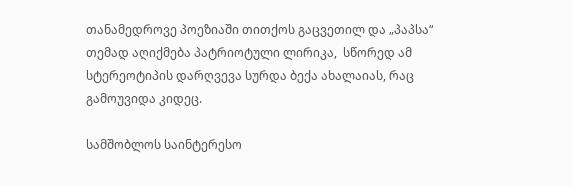თანამედროვე პოეზიაში თითქოს გაცვეთილ და „პაპსა“ თემად აღიქმება პატრიოტული ლირიკა,  სწორედ ამ სტერეოტიპის დარღვევა სურდა ბექა ახალაიას, რაც გამოუვიდა კიდეც.

სამშობლოს საინტერესო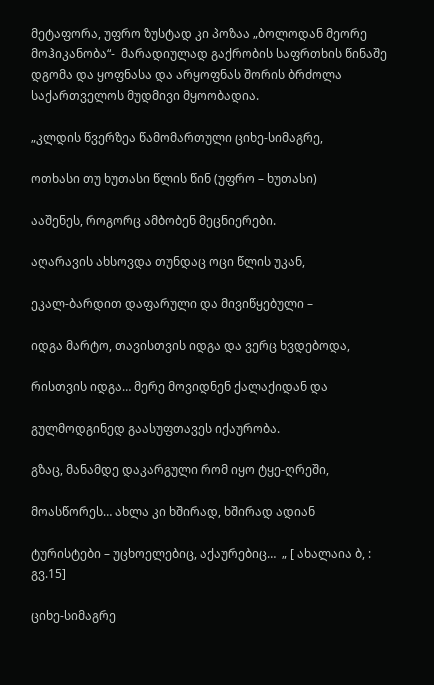მეტაფორა, უფრო ზუსტად კი პოზაა „ბოლოდან მეორე მოჰიკანობა“-  მარადიულად გაქრობის საფრთხის წინაშე დგომა და ყოფნასა და არყოფნას შორის ბრძოლა საქართველოს მუდმივი მყოობადია.

„კლდის წვერზეა წამომართული ციხე-სიმაგრე,

ოთხასი თუ ხუთასი წლის წინ (უფრო – ხუთასი)

ააშენეს, როგორც ამბობენ მეცნიერები.

აღარავის ახსოვდა თუნდაც ოცი წლის უკან,

ეკალ-ბარდით დაფარული და მივიწყებული –

იდგა მარტო, თავისთვის იდგა და ვერც ხვდებოდა,

რისთვის იდგა… მერე მოვიდნენ ქალაქიდან და

გულმოდგინედ გაასუფთავეს იქაურობა.

გზაც, მანამდე დაკარგული რომ იყო ტყე-ღრეში,

მოასწორეს… ახლა კი ხშირად, ხშირად ადიან

ტურისტები – უცხოელებიც, აქაურებიც…  „ [ ახალაია ბ, : გვ.15]

ციხე-სიმაგრე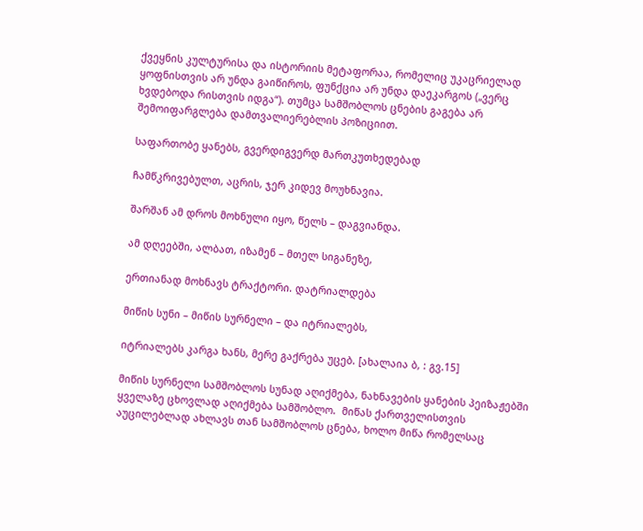ქვეყნის კულტურისა და ისტორიის მეტაფორაა, რომელიც უკაცრიელად ყოფნისთვის არ უნდა გაიწიროს, ფუნქცია არ უნდა დაეკარგოს („ვერც ხვდებოდა რისთვის იდგა“). თუმცა სამშობლოს ცნების გაგება არ შემოიფარგლება დამთვალიერებლის პოზიციით.

საფართობე ყანებს, გვერდიგვერდ მართკუთხედებად

ჩამწკრივებულთ, აცრის, ჯერ კიდევ მოუხნავია.

შარშან ამ დროს მოხნული იყო, წელს – დაგვიანდა.

ამ დღეებში, ალბათ, იზამენ – მთელ სიგანეზე,

ერთიანად მოხნავს ტრაქტორი. დატრიალდება

მიწის სუნი – მიწის სურნელი – და იტრიალებს,

იტრიალებს კარგა ხანს, მერე გაქრება უცებ. [ახალაია ბ, : გვ.15]

მიწის სურნელი სამშობლოს სუნად აღიქმება, ნახნავების ყანების პეიზაჟებში ყველაზე ცხოვლად აღიქმება სამშობლო.  მიწას ქართველისთვის აუცილებლად ახლავს თან სამშობლოს ცნება, ხოლო მიწა რომელსაც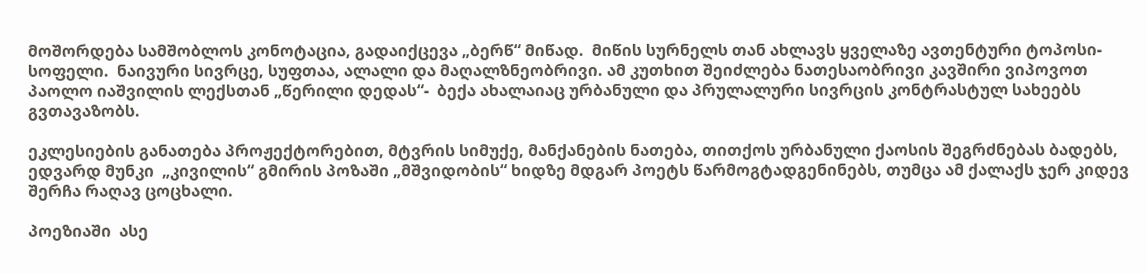მოშორდება სამშობლოს კონოტაცია, გადაიქცევა „ბერწ“ მიწად.  მიწის სურნელს თან ახლავს ყველაზე ავთენტური ტოპოსი- სოფელი.  ნაივური სივრცე, სუფთაა, ალალი და მაღალზნეობრივი. ამ კუთხით შეიძლება ნათესაობრივი კავშირი ვიპოვოთ პაოლო იაშვილის ლექსთან „წერილი დედას“-  ბექა ახალაიაც ურბანული და პრულალური სივრცის კონტრასტულ სახეებს გვთავაზობს.

ეკლესიების განათება პროჟექტორებით, მტვრის სიმუქე, მანქანების ნათება, თითქოს ურბანული ქაოსის შეგრძნებას ბადებს, ედვარდ მუნკი  „კივილის“ გმირის პოზაში „მშვიდობის“ ხიდზე მდგარ პოეტს წარმოგტადგენინებს, თუმცა ამ ქალაქს ჯერ კიდევ შერჩა რაღავ ცოცხალი.

პოეზიაში  ასე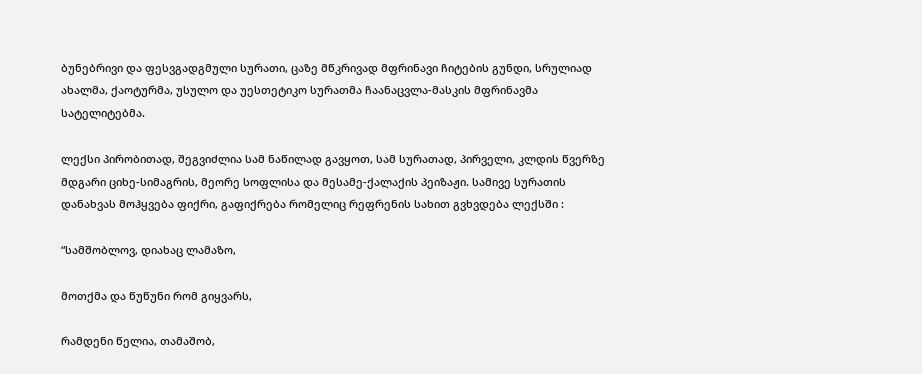ბუნებრივი და ფესვგადგმული სურათი, ცაზე მწკრივად მფრინავი ჩიტების გუნდი, სრულიად ახალმა, ქაოტურმა, უსულო და უესთეტიკო სურათმა ჩაანაცვლა-მასკის მფრინავმა სატელიტებმა.

ლექსი პირობითად, შეგვიძლია სამ ნაწილად გავყოთ, სამ სურათად, პირველი, კლდის წვერზე მდგარი ციხე-სიმაგრის, მეორე სოფლისა და მესამე-ქალაქის პეიზაჟი. სამივე სურათის დანახვას მოჰყვება ფიქრი, გაფიქრება რომელიც რეფრენის სახით გვხვდება ლექსში :

“სამშობლოვ, დიახაც ლამაზო,

მოთქმა და წუწუნი რომ გიყვარს,

რამდენი წელია, თამაშობ,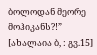ბოლოდან მეორე მოჰიკანს?!” [ახალაია ბ, : გვ.15]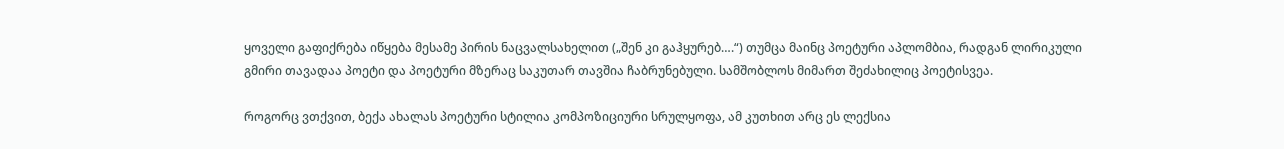ყოველი გაფიქრება იწყება მესამე პირის ნაცვალსახელით („შენ კი გაჰყურებ….“) თუმცა მაინც პოეტური აპლომბია, რადგან ლირიკული გმირი თავადაა პოეტი და პოეტური მზერაც საკუთარ თავშია ჩაბრუნებული. სამშობლოს მიმართ შეძახილიც პოეტისვეა.

როგორც ვთქვით, ბექა ახალას პოეტური სტილია კომპოზიციური სრულყოფა, ამ კუთხით არც ეს ლექსია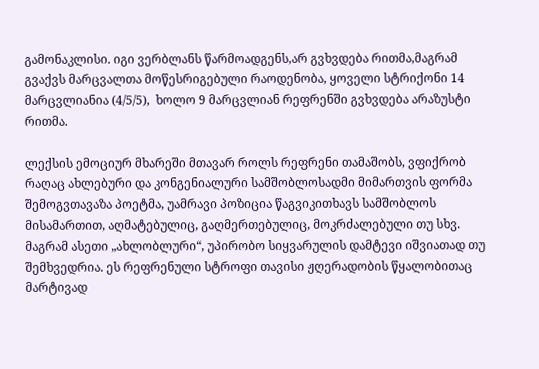გამონაკლისი. იგი ვერბლანს წარმოადგენს,არ გვხვდება რითმა,მაგრამ გვაქვს მარცვალთა მოწესრიგებული რაოდენობა, ყოველი სტრიქონი 14 მარცვლიანია (4/5/5),  ხოლო 9 მარცვლიან რეფრენში გვხვდება არაზუსტი რითმა.

ლექსის ემოციურ მხარეში მთავარ როლს რეფრენი თამაშობს, ვფიქრობ რაღაც ახლებური და კონგენიალური სამშობლოსადმი მიმართვის ფორმა შემოგვთავაზა პოეტმა, უამრავი პოზიცია წაგვიკითხავს სამშობლოს მისამართით, აღმატებულიც, გაღმერთებულიც, მოკრძალებული თუ სხვ. მაგრამ ასეთი „ახლობლური“, უპირობო სიყვარულის დამტევი იშვიათად თუ შემხვედრია. ეს რეფრენული სტროფი თავისი ჟღერადობის წყალობითაც მარტივად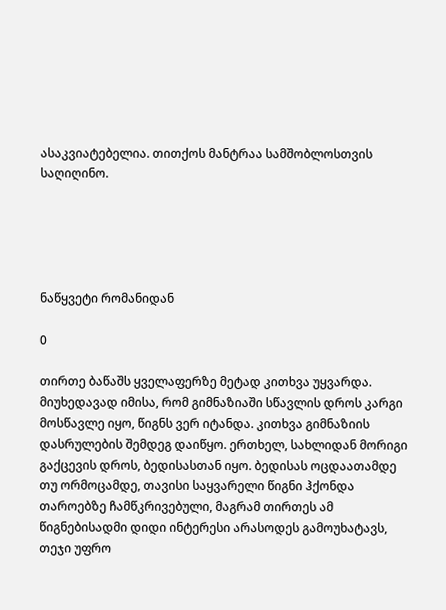ასაკვიატებელია. თითქოს მანტრაა სამშობლოსთვის საღიღინო.





ნაწყვეტი რომანიდან

0

თირთე ბაწაშს ყველაფერზე მეტად კითხვა უყვარდა. მიუხედავად იმისა, რომ გიმნაზიაში სწავლის დროს კარგი მოსწავლე იყო, წიგნს ვერ იტანდა. კითხვა გიმნაზიის დასრულების შემდეგ დაიწყო. ერთხელ, სახლიდან მორიგი გაქცევის დროს, ბედისასთან იყო. ბედისას ოცდაათამდე თუ ორმოცამდე, თავისი საყვარელი წიგნი ჰქონდა თაროებზე ჩამწკრივებული, მაგრამ თირთეს ამ წიგნებისადმი დიდი ინტერესი არასოდეს გამოუხატავს, თეჯი უფრო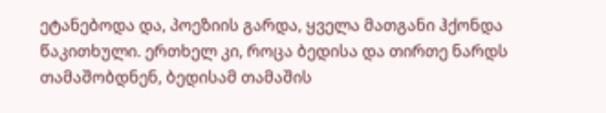ეტანებოდა და, პოეზიის გარდა, ყველა მათგანი ჰქონდა წაკითხული. ერთხელ კი, როცა ბედისა და თირთე ნარდს თამაშობდნენ, ბედისამ თამაშის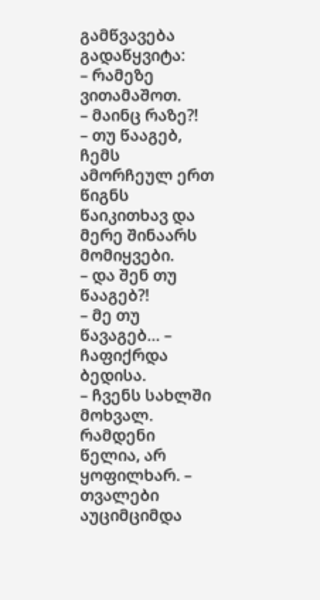გამწვავება გადაწყვიტა:
– რამეზე ვითამაშოთ.
– მაინც რაზე?!
– თუ წააგებ, ჩემს ამორჩეულ ერთ წიგნს წაიკითხავ და მერე შინაარს მომიყვები.
– და შენ თუ წააგებ?!
– მე თუ წავაგებ… – ჩაფიქრდა ბედისა.
– ჩვენს სახლში მოხვალ. რამდენი წელია, არ ყოფილხარ. – თვალები აუციმციმდა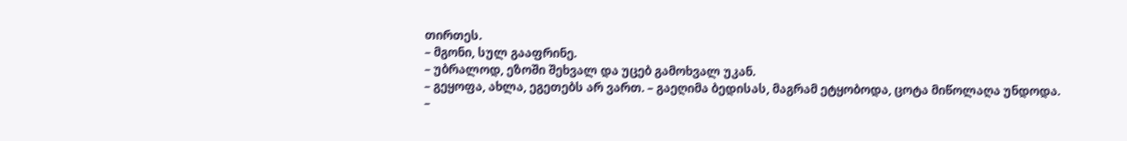თირთეს.
– მგონი, სულ გააფრინე.
– უბრალოდ, ეზოში შეხვალ და უცებ გამოხვალ უკან.
– გეყოფა, ახლა, ეგეთებს არ ვართ. – გაეღიმა ბედისას, მაგრამ ეტყობოდა, ცოტა მიწოლაღა უნდოდა.
–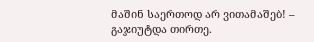მაშინ საერთოდ არ ვითამაშებ! – გაჯიუტდა თირთე.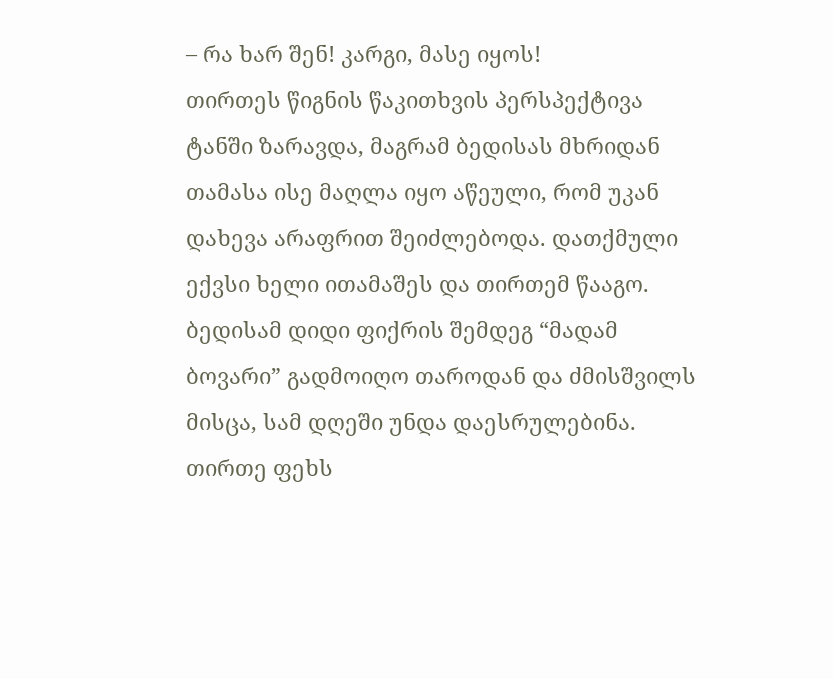– რა ხარ შენ! კარგი, მასე იყოს!
თირთეს წიგნის წაკითხვის პერსპექტივა ტანში ზარავდა, მაგრამ ბედისას მხრიდან თამასა ისე მაღლა იყო აწეული, რომ უკან დახევა არაფრით შეიძლებოდა. დათქმული ექვსი ხელი ითამაშეს და თირთემ წააგო. ბედისამ დიდი ფიქრის შემდეგ “მადამ ბოვარი” გადმოიღო თაროდან და ძმისშვილს მისცა, სამ დღეში უნდა დაესრულებინა. თირთე ფეხს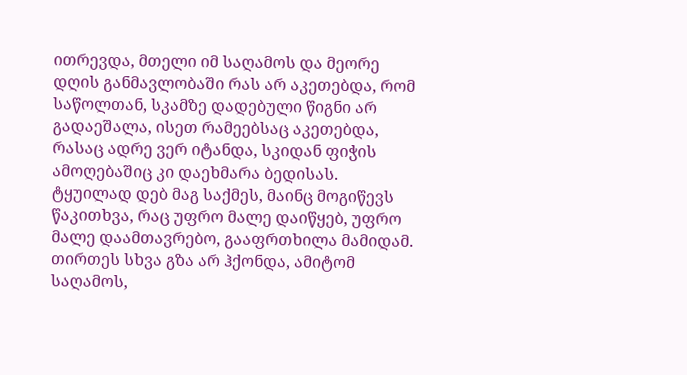ითრევდა, მთელი იმ საღამოს და მეორე დღის განმავლობაში რას არ აკეთებდა, რომ საწოლთან, სკამზე დადებული წიგნი არ გადაეშალა, ისეთ რამეებსაც აკეთებდა, რასაც ადრე ვერ იტანდა, სკიდან ფიჭის ამოღებაშიც კი დაეხმარა ბედისას. ტყუილად დებ მაგ საქმეს, მაინც მოგიწევს წაკითხვა, რაც უფრო მალე დაიწყებ, უფრო მალე დაამთავრებო, გააფრთხილა მამიდამ. თირთეს სხვა გზა არ ჰქონდა, ამიტომ საღამოს,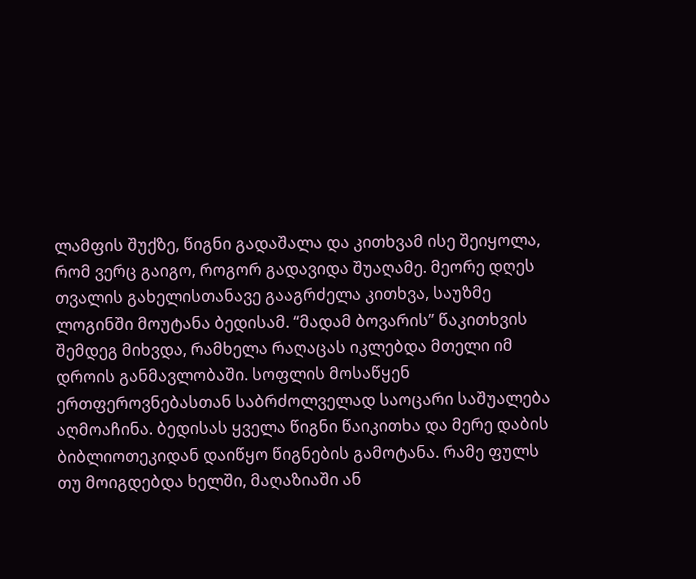ლამფის შუქზე, წიგნი გადაშალა და კითხვამ ისე შეიყოლა, რომ ვერც გაიგო, როგორ გადავიდა შუაღამე. მეორე დღეს თვალის გახელისთანავე გააგრძელა კითხვა, საუზმე ლოგინში მოუტანა ბედისამ. “მადამ ბოვარის” წაკითხვის შემდეგ მიხვდა, რამხელა რაღაცას იკლებდა მთელი იმ დროის განმავლობაში. სოფლის მოსაწყენ ერთფეროვნებასთან საბრძოლველად საოცარი საშუალება აღმოაჩინა. ბედისას ყველა წიგნი წაიკითხა და მერე დაბის ბიბლიოთეკიდან დაიწყო წიგნების გამოტანა. რამე ფულს თუ მოიგდებდა ხელში, მაღაზიაში ან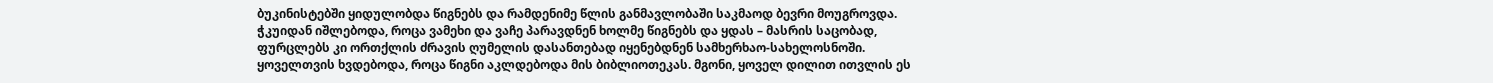ბუკინისტებში ყიდულობდა წიგნებს და რამდენიმე წლის განმავლობაში საკმაოდ ბევრი მოუგროვდა. ჭკუიდან იშლებოდა, როცა ვამეხი და ვაჩე პარავდნენ ხოლმე წიგნებს და ყდას – მასრის საცობად, ფურცლებს კი ორთქლის ძრავის ღუმელის დასანთებად იყენებდნენ სამხერხაო-სახელოსნოში. ყოველთვის ხვდებოდა, როცა წიგნი აკლდებოდა მის ბიბლიოთეკას. მგონი, ყოველ დილით ითვლის ეს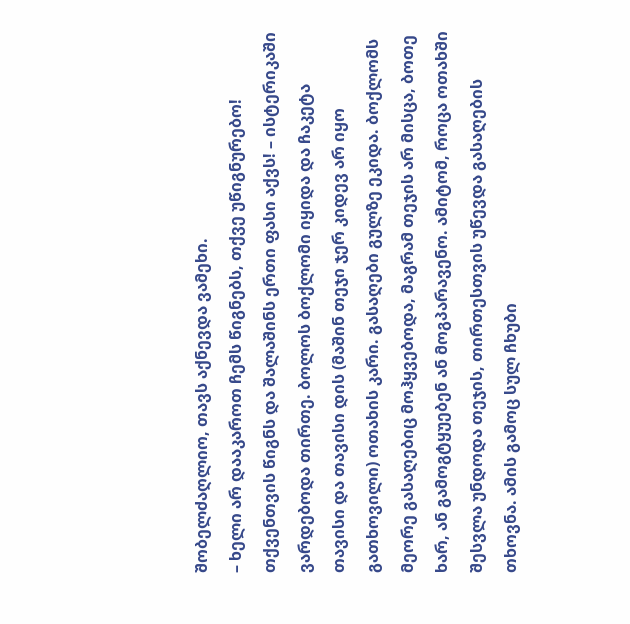შობელძაღლიო, თავს აქნევდა ვამეხი.
– ხელი არ დააკაროთ ჩემს წიგნებს, თქვე უწიგნურებო! თქვენთვის წიგნს და შალაშინს ერთი ფასი აქვს! – ისტერიკაში ვარდებოდა თირთე. ბოლოს ბოქლომი იყიდა და ჩაკეტა თავისი და თავისი დის (მაშინ თეჯი ჯერ კიდევ არ იყო გათხოვილი) ოთახის კარი. გასაღები გულზე ეკიდა. ბოქლომს მეორე გასაღებიც მოჰყვებოდა, მაგრამ თეჯის არ მისცა, ბოთე ხარ, ან გამოგტყუებენ ან მოგპარავენო. ამიტომ, როცა ოთახში შესვლა უნდოდა თეჯის, თირთესთვის უწევდა გასაღების თხოვნა. ამის გამოც სულ ჩხუბი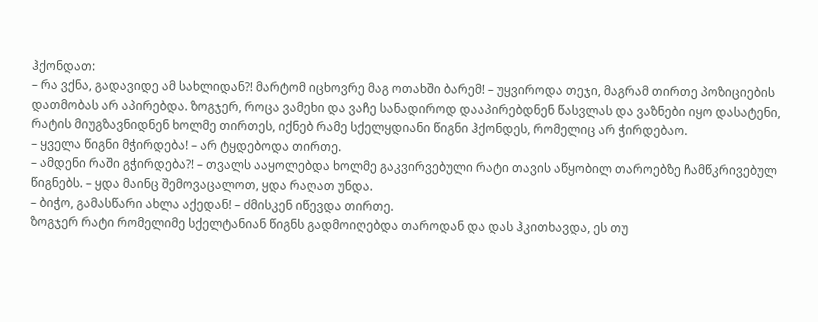ჰქონდათ:
– რა ვქნა, გადავიდე ამ სახლიდან?! მარტომ იცხოვრე მაგ ოთახში ბარემ! – უყვიროდა თეჯი, მაგრამ თირთე პოზიციების დათმობას არ აპირებდა. ზოგჯერ, როცა ვამეხი და ვაჩე სანადიროდ დააპირებდნენ წასვლას და ვაზნები იყო დასატენი, რატის მიუგზავნიდნენ ხოლმე თირთეს, იქნებ რამე სქელყდიანი წიგნი ჰქონდეს, რომელიც არ ჭირდებაო.
– ყველა წიგნი მჭირდება! – არ ტყდებოდა თირთე.
– ამდენი რაში გჭირდება?! – თვალს ააყოლებდა ხოლმე გაკვირვებული რატი თავის აწყობილ თაროებზე ჩამწკრივებულ წიგნებს. – ყდა მაინც შემოვაცალოთ, ყდა რაღათ უნდა.
– ბიჭო, გამასწარი ახლა აქედან! – ძმისკენ იწევდა თირთე.
ზოგჯერ რატი რომელიმე სქელტანიან წიგნს გადმოიღებდა თაროდან და დას ჰკითხავდა, ეს თუ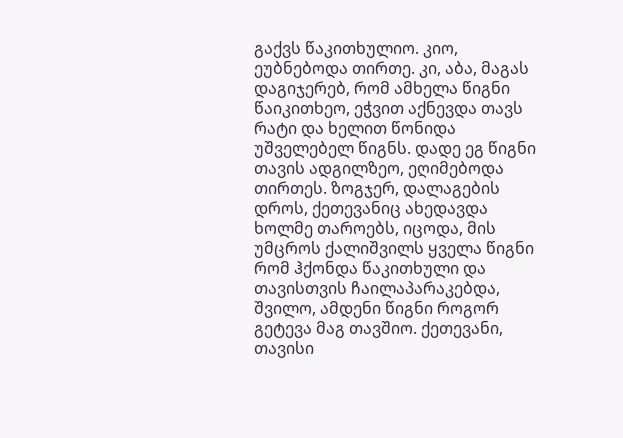გაქვს წაკითხულიო. კიო, ეუბნებოდა თირთე. კი, აბა, მაგას დაგიჯერებ, რომ ამხელა წიგნი წაიკითხეო, ეჭვით აქნევდა თავს რატი და ხელით წონიდა უშველებელ წიგნს. დადე ეგ წიგნი თავის ადგილზეო, ეღიმებოდა თირთეს. ზოგჯერ, დალაგების დროს, ქეთევანიც ახედავდა ხოლმე თაროებს, იცოდა, მის უმცროს ქალიშვილს ყველა წიგნი რომ ჰქონდა წაკითხული და თავისთვის ჩაილაპარაკებდა, შვილო, ამდენი წიგნი როგორ გეტევა მაგ თავშიო. ქეთევანი, თავისი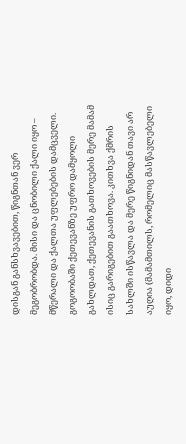დისგან განსხვავებით, წიგნთან ვერ მეგობრობდა. მისი და ცნობილი ქალი იყო – მწერალი და ქალთა უფლებების დამცველი. გოგოობაში ქეთევანზე უფრო დამყოლი გახლდათ, ქეთევანის გათხოვების მერე მამამ ისიც გარიგებით გაათხოვა. კითხვა ქმრის სახლში ისწავლა და მერე წიგნიდან თავი არ აუღია (მამამთილს, რომელიც მასწავლებელი იყო, დიდი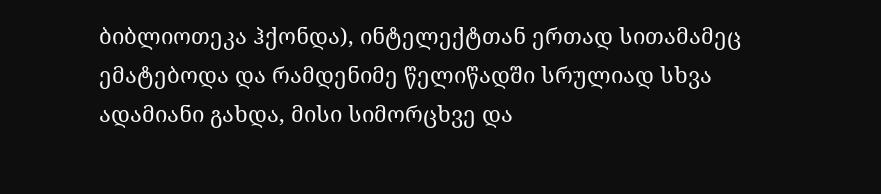ბიბლიოთეკა ჰქონდა), ინტელექტთან ერთად სითამამეც ემატებოდა და რამდენიმე წელიწადში სრულიად სხვა ადამიანი გახდა, მისი სიმორცხვე და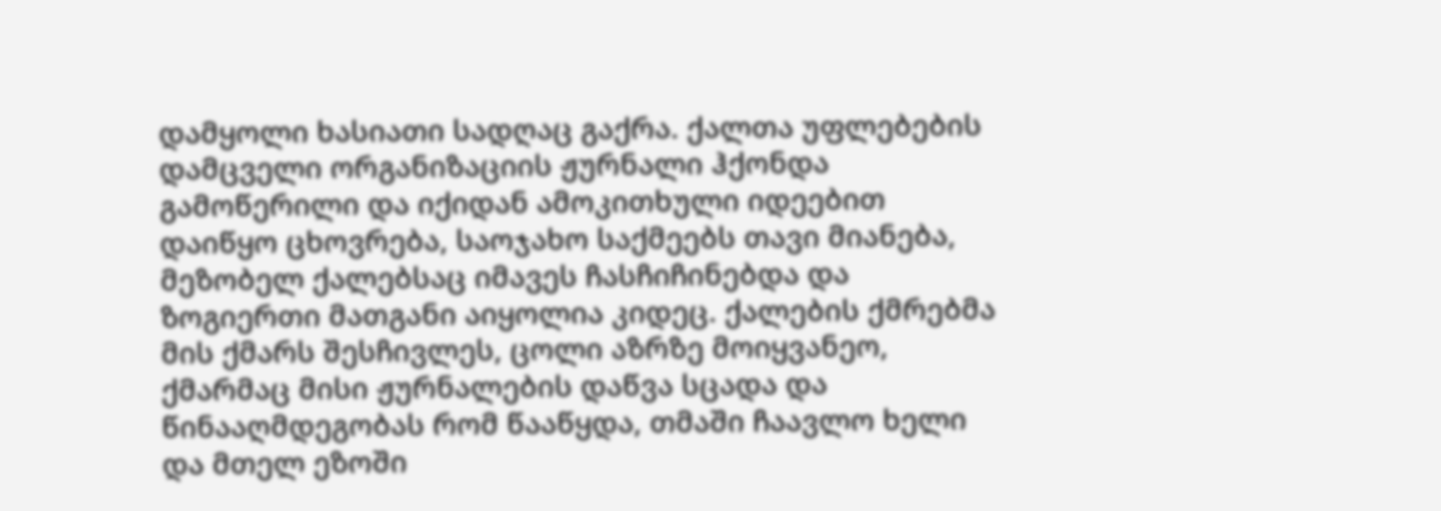დამყოლი ხასიათი სადღაც გაქრა. ქალთა უფლებების დამცველი ორგანიზაციის ჟურნალი ჰქონდა გამოწერილი და იქიდან ამოკითხული იდეებით დაიწყო ცხოვრება, საოჯახო საქმეებს თავი მიანება, მეზობელ ქალებსაც იმავეს ჩასჩიჩინებდა და ზოგიერთი მათგანი აიყოლია კიდეც. ქალების ქმრებმა მის ქმარს შესჩივლეს, ცოლი აზრზე მოიყვანეო, ქმარმაც მისი ჟურნალების დაწვა სცადა და წინააღმდეგობას რომ წააწყდა, თმაში ჩაავლო ხელი და მთელ ეზოში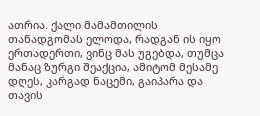ათრია. ქალი მამამთილის თანადგომას ელოდა, რადგან ის იყო ერთადერთი, ვინც მას უგებდა, თუმცა მანაც ზურგი შეაქცია, ამიტომ მესამე დღეს, კარგად ნაცემი, გაიპარა და თავის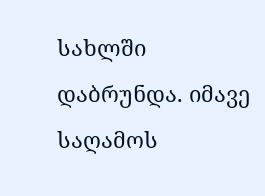სახლში დაბრუნდა. იმავე საღამოს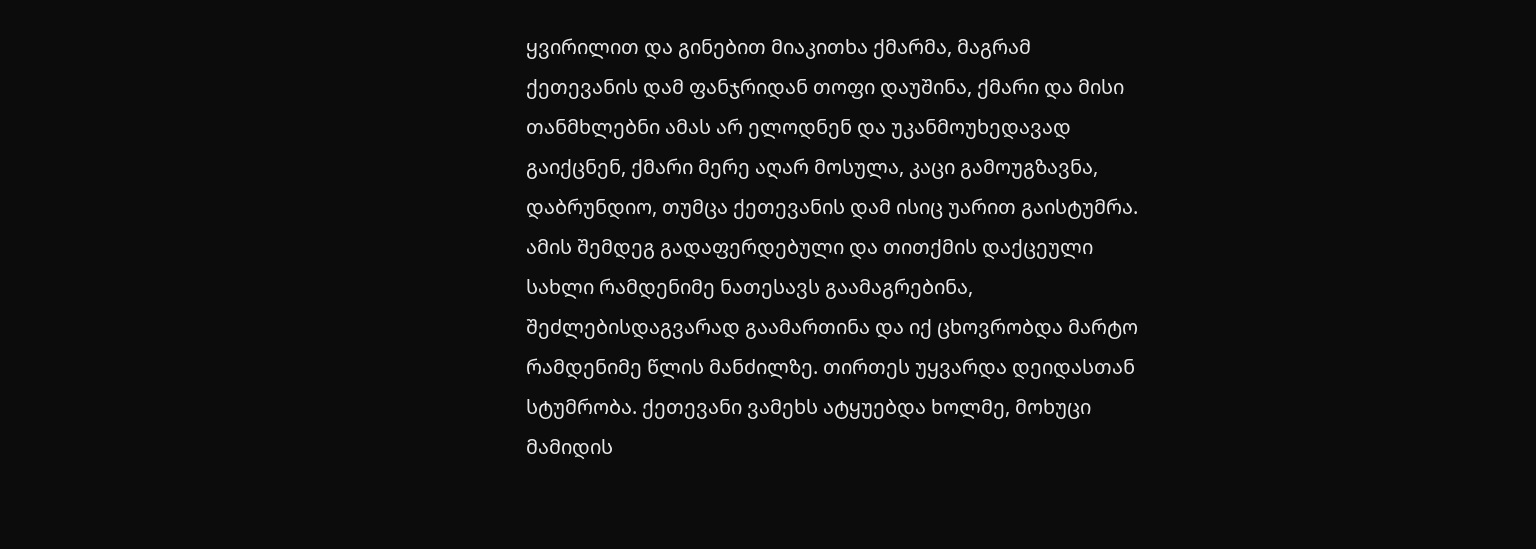ყვირილით და გინებით მიაკითხა ქმარმა, მაგრამ ქეთევანის დამ ფანჯრიდან თოფი დაუშინა, ქმარი და მისი თანმხლებნი ამას არ ელოდნენ და უკანმოუხედავად გაიქცნენ, ქმარი მერე აღარ მოსულა, კაცი გამოუგზავნა, დაბრუნდიო, თუმცა ქეთევანის დამ ისიც უარით გაისტუმრა. ამის შემდეგ გადაფერდებული და თითქმის დაქცეული სახლი რამდენიმე ნათესავს გაამაგრებინა, შეძლებისდაგვარად გაამართინა და იქ ცხოვრობდა მარტო რამდენიმე წლის მანძილზე. თირთეს უყვარდა დეიდასთან სტუმრობა. ქეთევანი ვამეხს ატყუებდა ხოლმე, მოხუცი მამიდის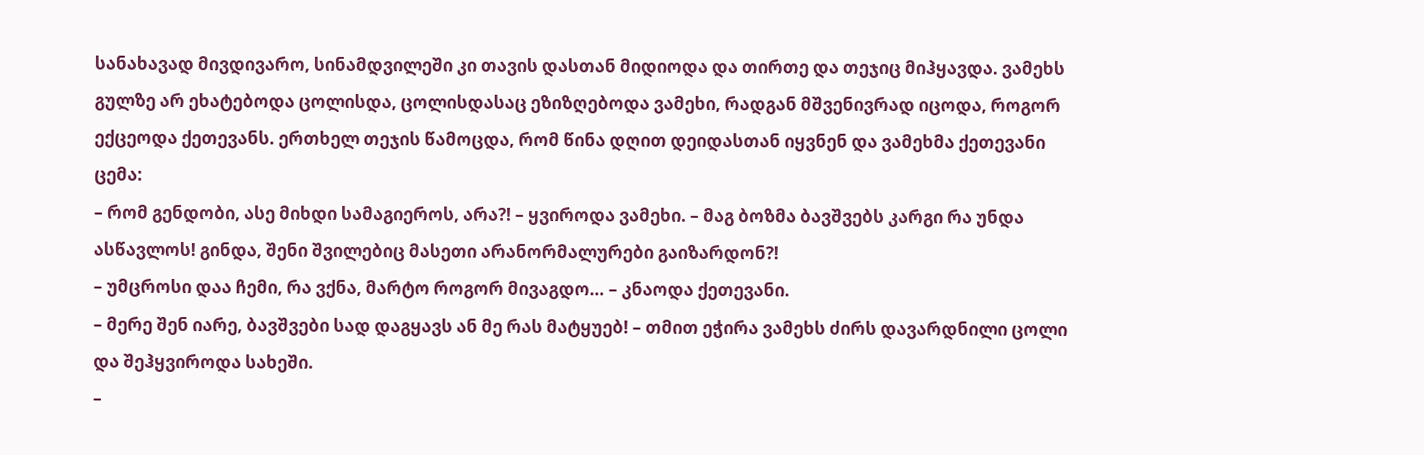სანახავად მივდივარო, სინამდვილეში კი თავის დასთან მიდიოდა და თირთე და თეჯიც მიჰყავდა. ვამეხს გულზე არ ეხატებოდა ცოლისდა, ცოლისდასაც ეზიზღებოდა ვამეხი, რადგან მშვენივრად იცოდა, როგორ ექცეოდა ქეთევანს. ერთხელ თეჯის წამოცდა, რომ წინა დღით დეიდასთან იყვნენ და ვამეხმა ქეთევანი ცემა:
– რომ გენდობი, ასე მიხდი სამაგიეროს, არა?! – ყვიროდა ვამეხი. – მაგ ბოზმა ბავშვებს კარგი რა უნდა ასწავლოს! გინდა, შენი შვილებიც მასეთი არანორმალურები გაიზარდონ?!
– უმცროსი დაა ჩემი, რა ვქნა, მარტო როგორ მივაგდო… – კნაოდა ქეთევანი.
– მერე შენ იარე, ბავშვები სად დაგყავს ან მე რას მატყუებ! – თმით ეჭირა ვამეხს ძირს დავარდნილი ცოლი და შეჰყვიროდა სახეში.
–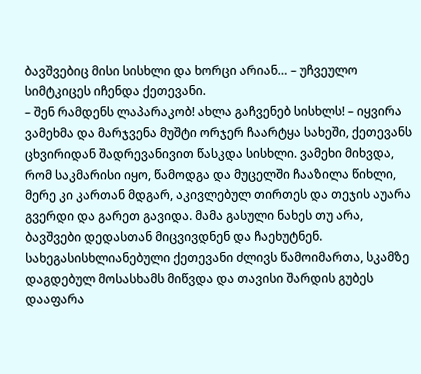ბავშვებიც მისი სისხლი და ხორცი არიან… – უჩვეულო სიმტკიცეს იჩენდა ქეთევანი.
– შენ რამდენს ლაპარაკობ! ახლა გაჩვენებ სისხლს! – იყვირა ვამეხმა და მარჯვენა მუშტი ორჯერ ჩაარტყა სახეში, ქეთევანს ცხვირიდან შადრევანივით წასკდა სისხლი. ვამეხი მიხვდა, რომ საკმარისი იყო, წამოდგა და მუცელში ჩააზილა წიხლი, მერე კი კართან მდგარ, აკივლებულ თირთეს და თეჯის აუარა გვერდი და გარეთ გავიდა. მამა გასული ნახეს თუ არა, ბავშვები დედასთან მიცვივდნენ და ჩაეხუტნენ. სახეგასისხლიანებული ქეთევანი ძლივს წამოიმართა, სკამზე დაგდებულ მოსასხამს მიწვდა და თავისი შარდის გუბეს დააფარა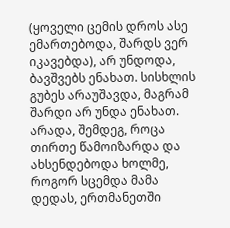(ყოველი ცემის დროს ასე ემართებოდა, შარდს ვერ იკავებდა), არ უნდოდა, ბავშვებს ენახათ. სისხლის გუბეს არაუშავდა, მაგრამ შარდი არ უნდა ენახათ. არადა, შემდეგ, როცა თირთე წამოიზარდა და ახსენდებოდა ხოლმე, როგორ სცემდა მამა დედას, ერთმანეთში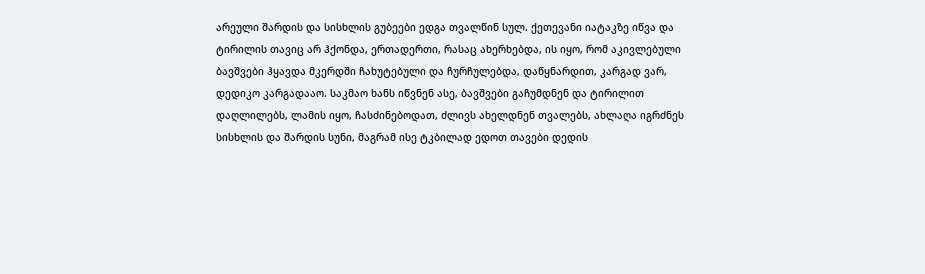არეული შარდის და სისხლის გუბეები ედგა თვალწინ სულ. ქეთევანი იატაკზე იწვა და ტირილის თავიც არ ჰქონდა, ერთადერთი, რასაც ახერხებდა, ის იყო, რომ აკივლებული ბავშვები ჰყავდა მკერდში ჩახუტებული და ჩურჩულებდა, დაწყნარდით, კარგად ვარ, დედიკო კარგადააო. საკმაო ხანს იწვნენ ასე, ბავშვები გაჩუმდნენ და ტირილით დაღლილებს, ლამის იყო, ჩასძინებოდათ, ძლივს ახელდნენ თვალებს, ახლაღა იგრძნეს სისხლის და შარდის სუნი, მაგრამ ისე ტკბილად ედოთ თავები დედის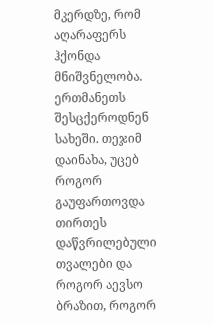მკერდზე, რომ აღარაფერს ჰქონდა მნიშვნელობა. ერთმანეთს შესცქეროდნენ სახეში. თეჯიმ დაინახა, უცებ როგორ გაუფართოვდა თირთეს დაწვრილებული თვალები და როგორ აევსო ბრაზით, როგორ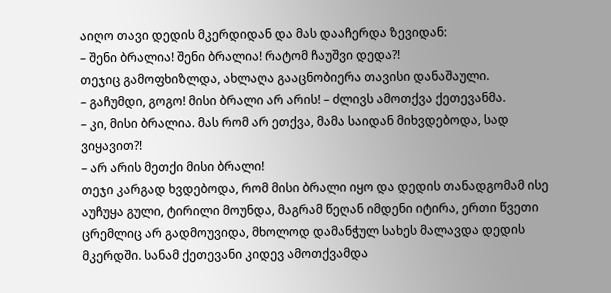აიღო თავი დედის მკერდიდან და მას დააჩერდა ზევიდან:
– შენი ბრალია! შენი ბრალია! რატომ ჩაუშვი დედა?!
თეჯიც გამოფხიზლდა, ახლაღა გააცნობიერა თავისი დანაშაული.
– გაჩუმდი, გოგო! მისი ბრალი არ არის! – ძლივს ამოთქვა ქეთევანმა.
– კი, მისი ბრალია. მას რომ არ ეთქვა, მამა საიდან მიხვდებოდა, სად ვიყავით?!
– არ არის მეთქი მისი ბრალი!
თეჯი კარგად ხვდებოდა, რომ მისი ბრალი იყო და დედის თანადგომამ ისე აუჩუყა გული, ტირილი მოუნდა, მაგრამ წეღან იმდენი იტირა, ერთი წვეთი ცრემლიც არ გადმოუვიდა, მხოლოდ დამანჭულ სახეს მალავდა დედის მკერდში. სანამ ქეთევანი კიდევ ამოთქვამდა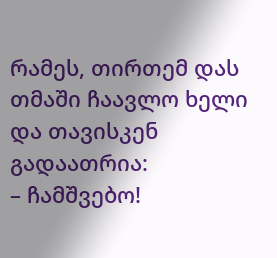რამეს, თირთემ დას თმაში ჩაავლო ხელი და თავისკენ გადაათრია:
– ჩამშვებო!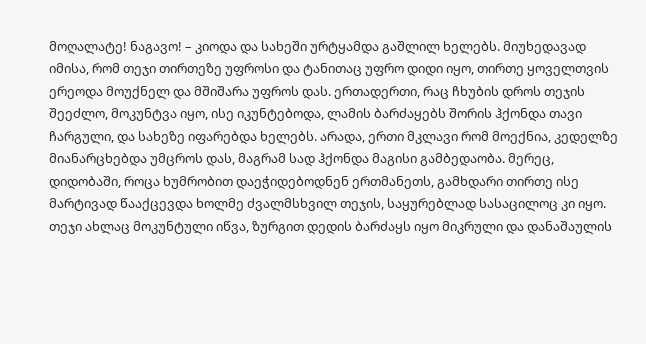მოღალატე! ნაგავო! – კიოდა და სახეში ურტყამდა გაშლილ ხელებს. მიუხედავად იმისა, რომ თეჯი თირთეზე უფროსი და ტანითაც უფრო დიდი იყო, თირთე ყოველთვის ერეოდა მოუქნელ და მშიშარა უფროს დას. ერთადერთი, რაც ჩხუბის დროს თეჯის შეეძლო, მოკუნტვა იყო, ისე იკუნტებოდა, ლამის ბარძაყებს შორის ჰქონდა თავი ჩარგული, და სახეზე იფარებდა ხელებს. არადა, ერთი მკლავი რომ მოექნია, კედელზე მიანარცხებდა უმცროს დას, მაგრამ სად ჰქონდა მაგისი გამბედაობა. მერეც, დიდობაში, როცა ხუმრობით დაეჭიდებოდნენ ერთმანეთს, გამხდარი თირთე ისე მარტივად წააქცევდა ხოლმე ძვალმსხვილ თეჯის, საყურებლად სასაცილოც კი იყო. თეჯი ახლაც მოკუნტული იწვა, ზურგით დედის ბარძაყს იყო მიკრული და დანაშაულის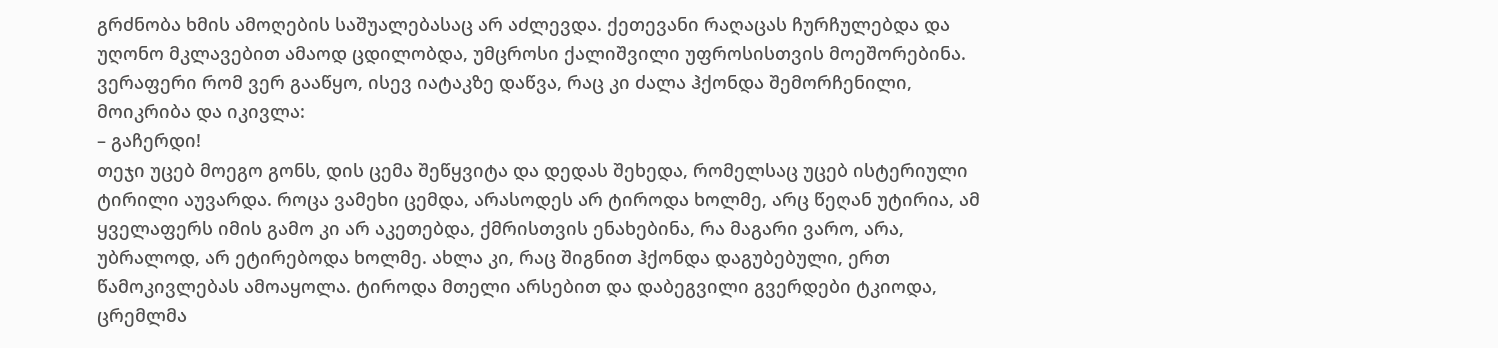გრძნობა ხმის ამოღების საშუალებასაც არ აძლევდა. ქეთევანი რაღაცას ჩურჩულებდა და უღონო მკლავებით ამაოდ ცდილობდა, უმცროსი ქალიშვილი უფროსისთვის მოეშორებინა. ვერაფერი რომ ვერ გააწყო, ისევ იატაკზე დაწვა, რაც კი ძალა ჰქონდა შემორჩენილი, მოიკრიბა და იკივლა:
– გაჩერდი!
თეჯი უცებ მოეგო გონს, დის ცემა შეწყვიტა და დედას შეხედა, რომელსაც უცებ ისტერიული ტირილი აუვარდა. როცა ვამეხი ცემდა, არასოდეს არ ტიროდა ხოლმე, არც წეღან უტირია, ამ ყველაფერს იმის გამო კი არ აკეთებდა, ქმრისთვის ენახებინა, რა მაგარი ვარო, არა, უბრალოდ, არ ეტირებოდა ხოლმე. ახლა კი, რაც შიგნით ჰქონდა დაგუბებული, ერთ წამოკივლებას ამოაყოლა. ტიროდა მთელი არსებით და დაბეგვილი გვერდები ტკიოდა, ცრემლმა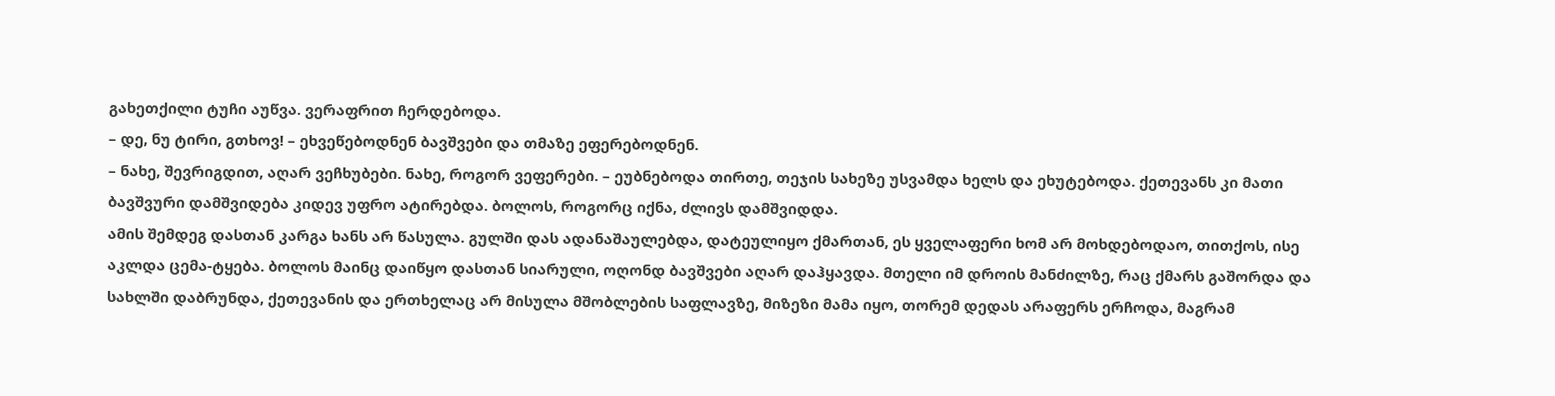გახეთქილი ტუჩი აუწვა. ვერაფრით ჩერდებოდა.
– დე, ნუ ტირი, გთხოვ! – ეხვეწებოდნენ ბავშვები და თმაზე ეფერებოდნენ.
– ნახე, შევრიგდით, აღარ ვეჩხუბები. ნახე, როგორ ვეფერები. – ეუბნებოდა თირთე, თეჯის სახეზე უსვამდა ხელს და ეხუტებოდა. ქეთევანს კი მათი ბავშვური დამშვიდება კიდევ უფრო ატირებდა. ბოლოს, როგორც იქნა, ძლივს დამშვიდდა.
ამის შემდეგ დასთან კარგა ხანს არ წასულა. გულში დას ადანაშაულებდა, დატეულიყო ქმართან, ეს ყველაფერი ხომ არ მოხდებოდაო, თითქოს, ისე აკლდა ცემა-ტყება. ბოლოს მაინც დაიწყო დასთან სიარული, ოღონდ ბავშვები აღარ დაჰყავდა. მთელი იმ დროის მანძილზე, რაც ქმარს გაშორდა და სახლში დაბრუნდა, ქეთევანის და ერთხელაც არ მისულა მშობლების საფლავზე, მიზეზი მამა იყო, თორემ დედას არაფერს ერჩოდა, მაგრამ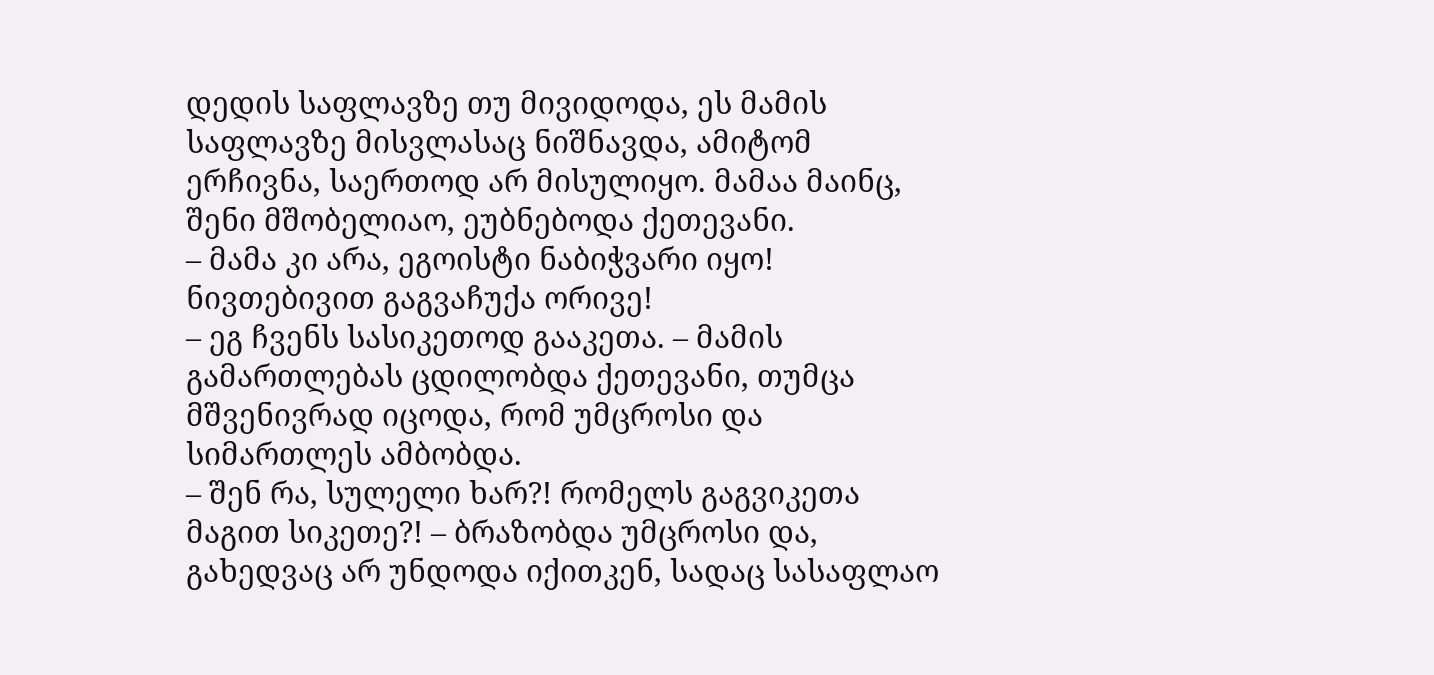დედის საფლავზე თუ მივიდოდა, ეს მამის საფლავზე მისვლასაც ნიშნავდა, ამიტომ ერჩივნა, საერთოდ არ მისულიყო. მამაა მაინც, შენი მშობელიაო, ეუბნებოდა ქეთევანი.
– მამა კი არა, ეგოისტი ნაბიჭვარი იყო! ნივთებივით გაგვაჩუქა ორივე!
– ეგ ჩვენს სასიკეთოდ გააკეთა. – მამის გამართლებას ცდილობდა ქეთევანი, თუმცა მშვენივრად იცოდა, რომ უმცროსი და სიმართლეს ამბობდა.
– შენ რა, სულელი ხარ?! რომელს გაგვიკეთა მაგით სიკეთე?! – ბრაზობდა უმცროსი და, გახედვაც არ უნდოდა იქითკენ, სადაც სასაფლაო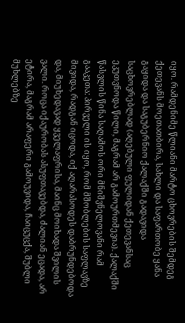იყო. რამდენიმე წლიანი მარტო ცხოვრების შემდეგ ქეთევანს მოეთათბირა, სახლი და საფართობე ყანა გაყიდა და საგუბერნიო ქალაქში გადავიდა საცხოვრებლად (აღებული ფულიდან ქეთევანსაც ეკუთვნოდა წილი, მაგრამ არ გამოურთმევია). ქალაქში წასვლის წინა საღამოს ორი მნიშვნელოვანი რამ გააკეთა: პირველი ის იყო, რომ მშობლების საფლავზე მივიდა, რადგან იცოდა, იქ აღარასოდეს დაბრუნდებოდა და, მიუხედავად ყველაფრისა, მაინც მოიხადა შვილის ვალი. როცა იქაურობას ასუფთავებდა, ძალიან ეცადა, არ ეტირა, მაგრამ არაფერი გამოუვიდა, ჩაიცუცქა, შუბლი მუხლებზე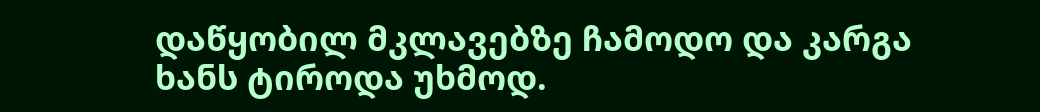დაწყობილ მკლავებზე ჩამოდო და კარგა ხანს ტიროდა უხმოდ.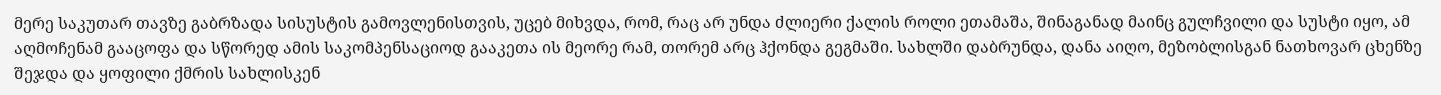მერე საკუთარ თავზე გაბრზადა სისუსტის გამოვლენისთვის, უცებ მიხვდა, რომ, რაც არ უნდა ძლიერი ქალის როლი ეთამაშა, შინაგანად მაინც გულჩვილი და სუსტი იყო, ამ აღმოჩენამ გააცოფა და სწორედ ამის საკომპენსაციოდ გააკეთა ის მეორე რამ, თორემ არც ჰქონდა გეგმაში. სახლში დაბრუნდა, დანა აიღო, მეზობლისგან ნათხოვარ ცხენზე შეჯდა და ყოფილი ქმრის სახლისკენ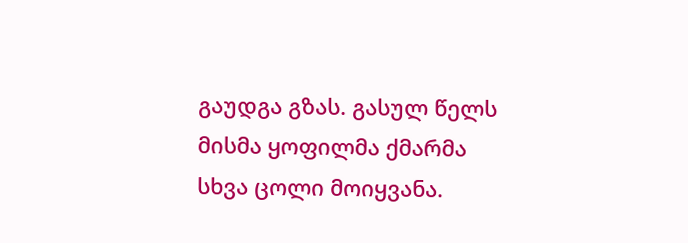გაუდგა გზას. გასულ წელს მისმა ყოფილმა ქმარმა სხვა ცოლი მოიყვანა.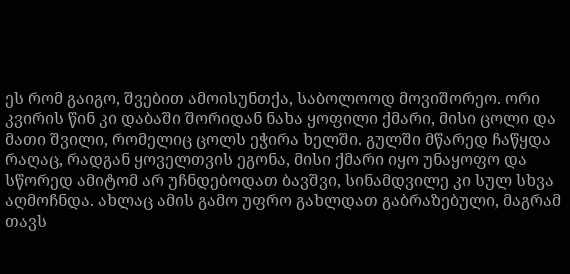ეს რომ გაიგო, შვებით ამოისუნთქა, საბოლოოდ მოვიშორეო. ორი კვირის წინ კი დაბაში შორიდან ნახა ყოფილი ქმარი, მისი ცოლი და მათი შვილი, რომელიც ცოლს ეჭირა ხელში. გულში მწარედ ჩაწყდა რაღაც, რადგან ყოველთვის ეგონა, მისი ქმარი იყო უნაყოფო და სწორედ ამიტომ არ უჩნდებოდათ ბავშვი, სინამდვილე კი სულ სხვა აღმოჩნდა. ახლაც ამის გამო უფრო გახლდათ გაბრაზებული, მაგრამ თავს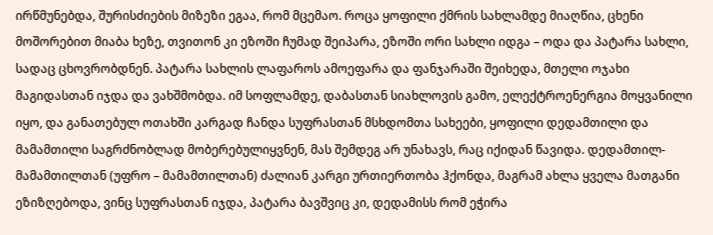ირწმუნებდა, შურისძიების მიზეზი ეგაა, რომ მცემაო. როცა ყოფილი ქმრის სახლამდე მიაღწია, ცხენი მოშორებით მიაბა ხეზე, თვითონ კი ეზოში ჩუმად შეიპარა, ეზოში ორი სახლი იდგა – ოდა და პატარა სახლი, სადაც ცხოვრობდნენ. პატარა სახლის ლაფაროს ამოეფარა და ფანჯარაში შეიხედა, მთელი ოჯახი მაგიდასთან იჯდა და ვახშმობდა. იმ სოფლამდე, დაბასთან სიახლოვის გამო, ელექტროენერგია მოყვანილი იყო, და განათებულ ოთახში კარგად ჩანდა სუფრასთან მსხდომთა სახეები, ყოფილი დედამთილი და მამამთილი საგრძნობლად მობერებულიყვნენ, მას შემდეგ არ უნახავს, რაც იქიდან წავიდა. დედამთილ-მამამთილთან (უფრო – მამამთილთან) ძალიან კარგი ურთიერთობა ჰქონდა, მაგრამ ახლა ყველა მათგანი ეზიზღებოდა, ვინც სუფრასთან იჯდა, პატარა ბავშვიც კი, დედამისს რომ ეჭირა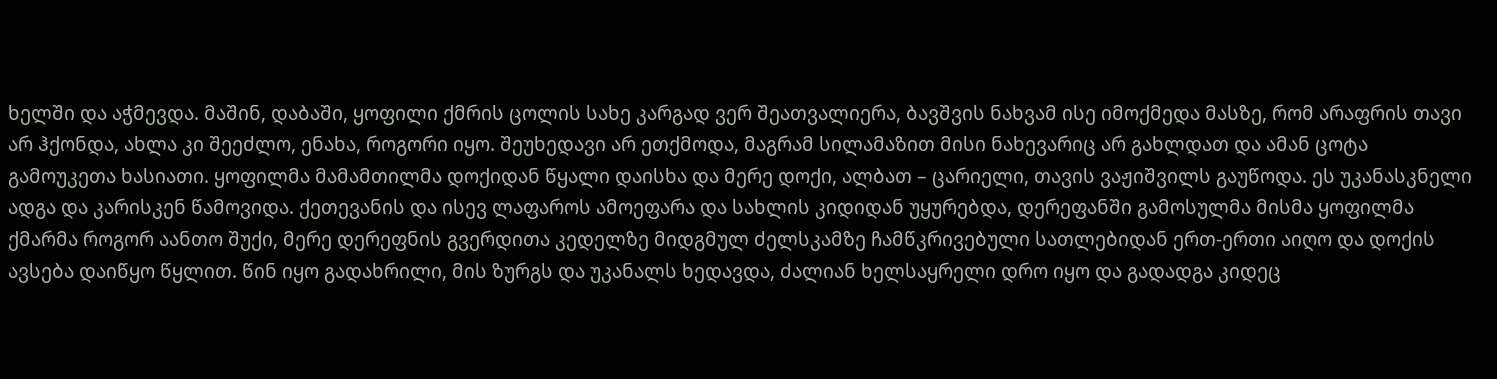ხელში და აჭმევდა. მაშინ, დაბაში, ყოფილი ქმრის ცოლის სახე კარგად ვერ შეათვალიერა, ბავშვის ნახვამ ისე იმოქმედა მასზე, რომ არაფრის თავი არ ჰქონდა, ახლა კი შეეძლო, ენახა, როგორი იყო. შეუხედავი არ ეთქმოდა, მაგრამ სილამაზით მისი ნახევარიც არ გახლდათ და ამან ცოტა გამოუკეთა ხასიათი. ყოფილმა მამამთილმა დოქიდან წყალი დაისხა და მერე დოქი, ალბათ – ცარიელი, თავის ვაჟიშვილს გაუწოდა. ეს უკანასკნელი ადგა და კარისკენ წამოვიდა. ქეთევანის და ისევ ლაფაროს ამოეფარა და სახლის კიდიდან უყურებდა, დერეფანში გამოსულმა მისმა ყოფილმა ქმარმა როგორ აანთო შუქი, მერე დერეფნის გვერდითა კედელზე მიდგმულ ძელსკამზე ჩამწკრივებული სათლებიდან ერთ-ერთი აიღო და დოქის ავსება დაიწყო წყლით. წინ იყო გადახრილი, მის ზურგს და უკანალს ხედავდა, ძალიან ხელსაყრელი დრო იყო და გადადგა კიდეც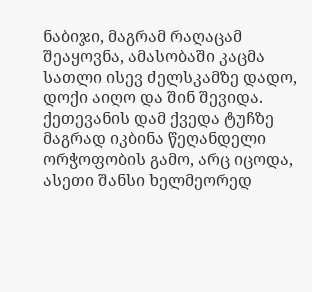ნაბიჯი, მაგრამ რაღაცამ შეაყოვნა, ამასობაში კაცმა სათლი ისევ ძელსკამზე დადო, დოქი აიღო და შინ შევიდა. ქეთევანის დამ ქვედა ტუჩზე მაგრად იკბინა წეღანდელი ორჭოფობის გამო, არც იცოდა, ასეთი შანსი ხელმეორედ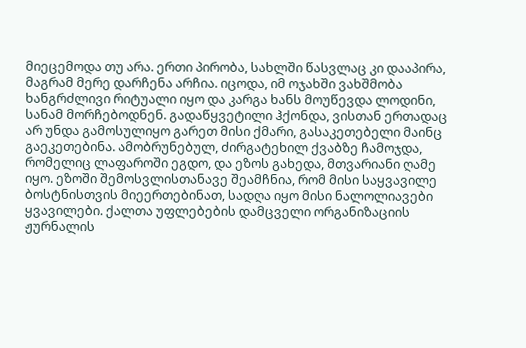მიეცემოდა თუ არა. ერთი პირობა, სახლში წასვლაც კი დააპირა, მაგრამ მერე დარჩენა არჩია. იცოდა, იმ ოჯახში ვახშმობა ხანგრძლივი რიტუალი იყო და კარგა ხანს მოუწევდა ლოდინი, სანამ მორჩებოდნენ. გადაწყვეტილი ჰქონდა, ვისთან ერთადაც არ უნდა გამოსულიყო გარეთ მისი ქმარი, გასაკეთებელი მაინც გაეკეთებინა. ამობრუნებულ, ძირგატეხილ ქვაბზე ჩამოჯდა, რომელიც ლაფაროში ეგდო, და ეზოს გახედა, მთვარიანი ღამე იყო. ეზოში შემოსვლისთანავე შეამჩნია, რომ მისი საყვავილე ბოსტნისთვის მიეერთებინათ, სადღა იყო მისი ნალოლიავები ყვავილები. ქალთა უფლებების დამცველი ორგანიზაციის ჟურნალის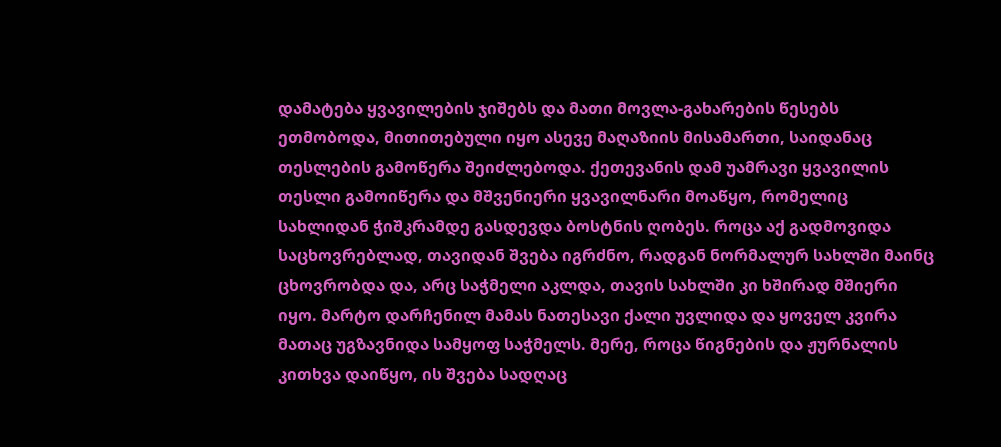დამატება ყვავილების ჯიშებს და მათი მოვლა-გახარების წესებს ეთმობოდა, მითითებული იყო ასევე მაღაზიის მისამართი, საიდანაც თესლების გამოწერა შეიძლებოდა. ქეთევანის დამ უამრავი ყვავილის თესლი გამოიწერა და მშვენიერი ყვავილნარი მოაწყო, რომელიც სახლიდან ჭიშკრამდე გასდევდა ბოსტნის ღობეს. როცა აქ გადმოვიდა საცხოვრებლად, თავიდან შვება იგრძნო, რადგან ნორმალურ სახლში მაინც ცხოვრობდა და, არც საჭმელი აკლდა, თავის სახლში კი ხშირად მშიერი იყო. მარტო დარჩენილ მამას ნათესავი ქალი უვლიდა და ყოველ კვირა მათაც უგზავნიდა სამყოფ საჭმელს. მერე, როცა წიგნების და ჟურნალის კითხვა დაიწყო, ის შვება სადღაც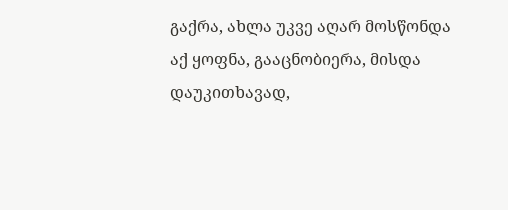გაქრა, ახლა უკვე აღარ მოსწონდა აქ ყოფნა, გააცნობიერა, მისდა დაუკითხავად,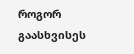როგორ გაასხვისეს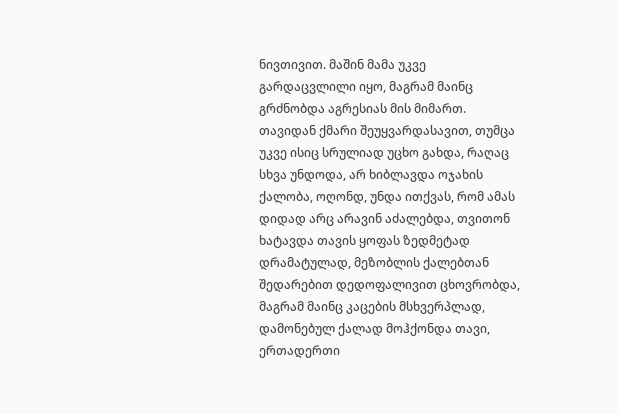ნივთივით. მაშინ მამა უკვე გარდაცვლილი იყო, მაგრამ მაინც გრძნობდა აგრესიას მის მიმართ. თავიდან ქმარი შეუყვარდასავით, თუმცა უკვე ისიც სრულიად უცხო გახდა, რაღაც სხვა უნდოდა, არ ხიბლავდა ოჯახის ქალობა, ოღონდ, უნდა ითქვას, რომ ამას დიდად არც არავინ აძალებდა, თვითონ ხატავდა თავის ყოფას ზედმეტად დრამატულად, მეზობლის ქალებთან შედარებით დედოფალივით ცხოვრობდა, მაგრამ მაინც კაცების მსხვერპლად, დამონებულ ქალად მოჰქონდა თავი, ერთადერთი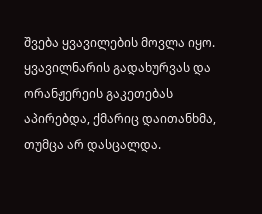შვება ყვავილების მოვლა იყო. ყვავილნარის გადახურვას და ორანჟერეის გაკეთებას აპირებდა, ქმარიც დაითანხმა, თუმცა არ დასცალდა.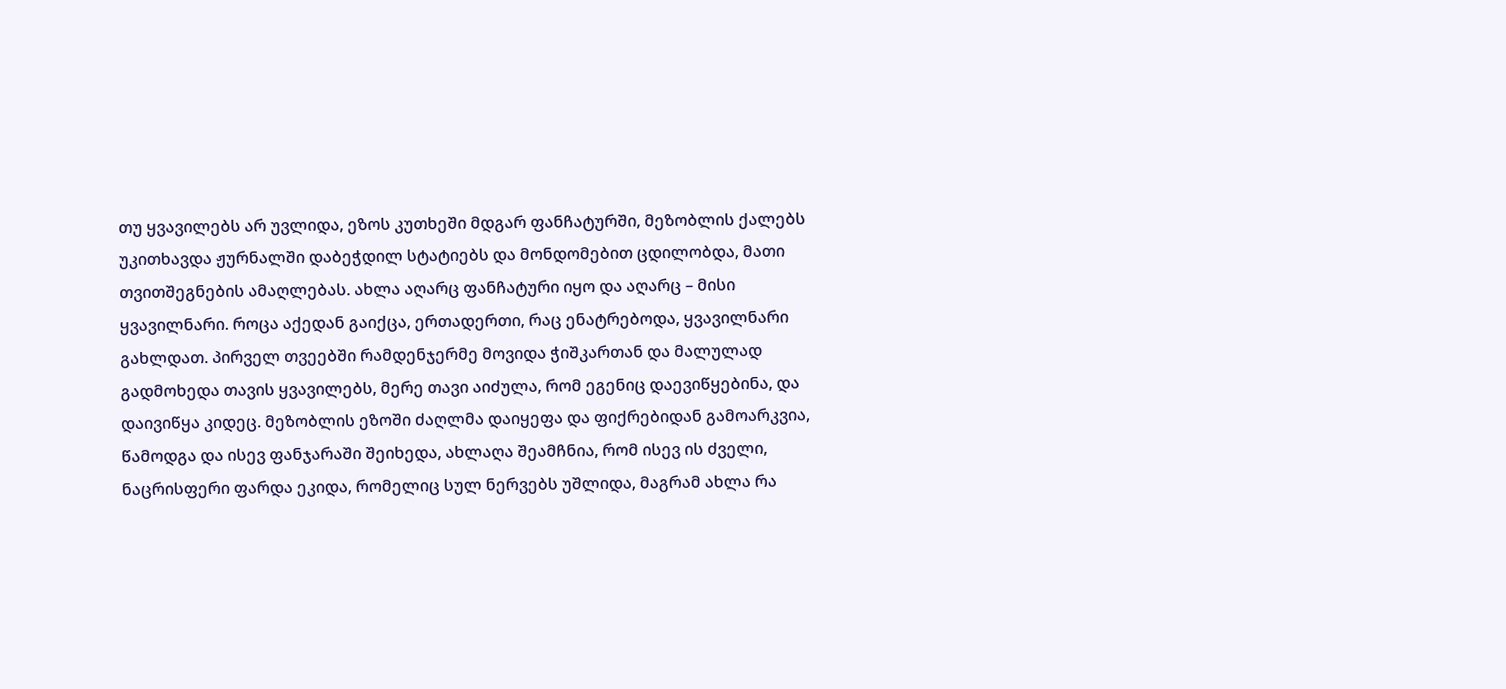თუ ყვავილებს არ უვლიდა, ეზოს კუთხეში მდგარ ფანჩატურში, მეზობლის ქალებს უკითხავდა ჟურნალში დაბეჭდილ სტატიებს და მონდომებით ცდილობდა, მათი თვითშეგნების ამაღლებას. ახლა აღარც ფანჩატური იყო და აღარც – მისი ყვავილნარი. როცა აქედან გაიქცა, ერთადერთი, რაც ენატრებოდა, ყვავილნარი გახლდათ. პირველ თვეებში რამდენჯერმე მოვიდა ჭიშკართან და მალულად გადმოხედა თავის ყვავილებს, მერე თავი აიძულა, რომ ეგენიც დაევიწყებინა, და დაივიწყა კიდეც. მეზობლის ეზოში ძაღლმა დაიყეფა და ფიქრებიდან გამოარკვია, წამოდგა და ისევ ფანჯარაში შეიხედა, ახლაღა შეამჩნია, რომ ისევ ის ძველი, ნაცრისფერი ფარდა ეკიდა, რომელიც სულ ნერვებს უშლიდა, მაგრამ ახლა რა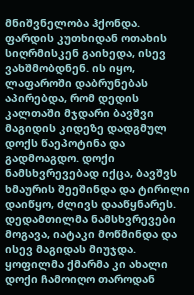მნიშვნელობა ჰქონდა. ფარდის კუთხიდან ოთახის სიღრმისკენ გაიხედა, ისევ ვახშმობდნენ. ის იყო, ლაფაროში დაბრუნებას აპირებდა, რომ დედის კალთაში მჯდარი ბავშვი მაგიდის კიდეზე დადგმულ დოქს წაეპოტინა და გადმოაგდო. დოქი ნამსხვრევებად იქცა, ბავშვს ხმაურის შეეშინდა და ტირილი დაიწყო, ძლივს დააწყნარეს. დედამთილმა ნამსხვრევები მოგავა, იატაკი მოწმინდა და ისევ მაგიდას მიუჯდა. ყოფილმა ქმარმა კი ახალი დოქი ჩამოიღო თაროდან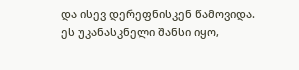და ისევ დერეფნისკენ წამოვიდა. ეს უკანასკნელი შანსი იყო,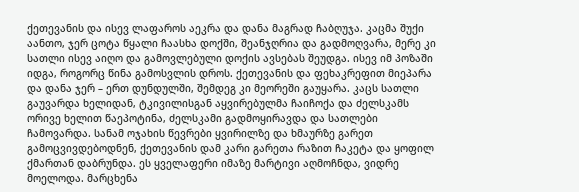ქეთევანის და ისევ ლაფაროს აეკრა და დანა მაგრად ჩაბღუჯა. კაცმა შუქი აანთო, ჯერ ცოტა წყალი ჩაასხა დოქში, შეანჯღრია და გადმოღვარა, მერე კი სათლი ისევ აიღო და გამოვლებული დოქის ავსებას შეუდგა. ისევ იმ პოზაში იდგა, როგორც წინა გამოსვლის დროს. ქეთევანის და ფეხაკრეფით მიეპარა და დანა ჯერ – ერთ დუნდულში, შემდეგ კი მეორეში გაუყარა. კაცს სათლი გაუვარდა ხელიდან, ტკივილისგან აყვირებულმა ჩაიჩოქა და ძელსკამს ორივე ხელით წაეპოტინა, ძელსკამი გადმოყირავდა და სათლები ჩამოვარდა. სანამ ოჯახის წევრები ყვირილზე და ხმაურზე გარეთ გამოცვივდებოდნენ, ქეთევანის დამ კარი გარეთა რაზით ჩაკეტა და ყოფილ ქმართან დაბრუნდა. ეს ყველაფერი იმაზე მარტივი აღმოჩნდა, ვიდრე მოელოდა. მარცხენა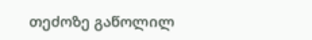თეძოზე გაწოლილ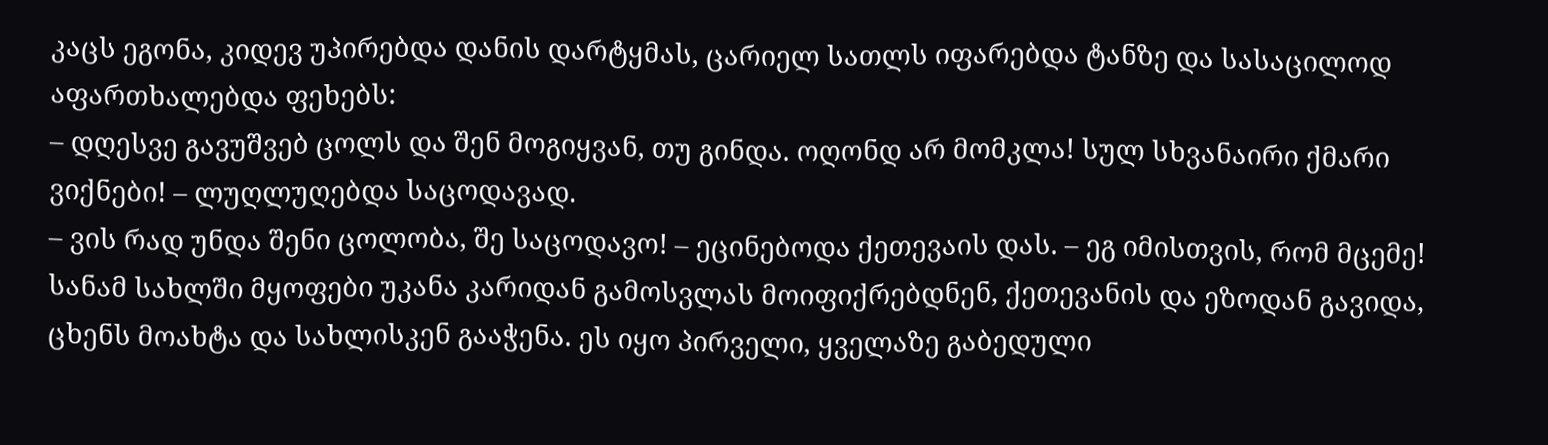კაცს ეგონა, კიდევ უპირებდა დანის დარტყმას, ცარიელ სათლს იფარებდა ტანზე და სასაცილოდ აფართხალებდა ფეხებს:
– დღესვე გავუშვებ ცოლს და შენ მოგიყვან, თუ გინდა. ოღონდ არ მომკლა! სულ სხვანაირი ქმარი ვიქნები! – ლუღლუღებდა საცოდავად.
– ვის რად უნდა შენი ცოლობა, შე საცოდავო! – ეცინებოდა ქეთევაის დას. – ეგ იმისთვის, რომ მცემე!
სანამ სახლში მყოფები უკანა კარიდან გამოსვლას მოიფიქრებდნენ, ქეთევანის და ეზოდან გავიდა, ცხენს მოახტა და სახლისკენ გააჭენა. ეს იყო პირველი, ყველაზე გაბედული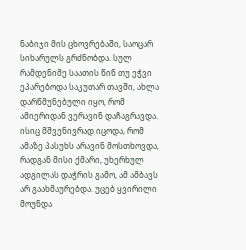ნაბიჯი მის ცხოვრებაში, საოცარ სიხარულს გრძნობდა. სულ რამდენიმე საათის წინ თუ ეჭვი ეპარებოდა საკუთარ თავში, ახლა დარწმუნებული იყო, რომ ამიერიდან ვერავინ დაჩაგრავდა. ისიც მშვენივრად იცოდა, რომ ამაზე პასუხს არავინ მოსთხოვდა, რადგან მისი ქმარი, უხერხულ ადგილას დაჭრის გამო, ამ ამბავს არ გაახმაურებდა. უცებ ყვირილი მოუნდა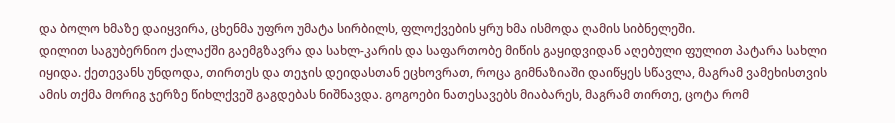და ბოლო ხმაზე დაიყვირა, ცხენმა უფრო უმატა სირბილს, ფლოქვების ყრუ ხმა ისმოდა ღამის სიბნელეში.
დილით საგუბერნიო ქალაქში გაემგზავრა და სახლ-კარის და საფართობე მიწის გაყიდვიდან აღებული ფულით პატარა სახლი იყიდა. ქეთევანს უნდოდა, თირთეს და თეჯის დეიდასთან ეცხოვრათ, როცა გიმნაზიაში დაიწყეს სწავლა, მაგრამ ვამეხისთვის ამის თქმა მორიგ ჯერზე წიხლქვეშ გაგდებას ნიშნავდა. გოგოები ნათესავებს მიაბარეს, მაგრამ თირთე, ცოტა რომ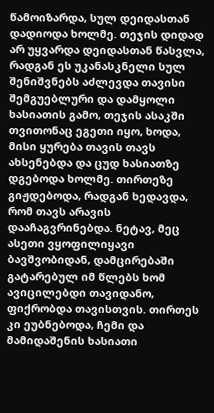წამოიზარდა, სულ დეიდასთან დადიოდა ხოლმე. თეჯის დიდად არ უყვარდა დეიდასთან წასვლა, რადგან ეს უკანასკნელი სულ შენიშვნებს აძლევდა თავისი შემგუებლური და დამყოლი ხასიათის გამო, თეჯის ასაკში თვითონაც ეგეთი იყო, ხოდა, მისი ყურება თავის თავს ახსენებდა და ცუდ ხასიათზე დგებოდა ხოლმე. თირთეზე გიჟდებოდა, რადგან ხედავდა, რომ თავს არავის დააჩაგვრინებდა. ნეტავ, მეც ასეთი ვყოფილიყავი ბავშვობიდან, დამცირებაში გატარებულ იმ წლებს ხომ ავიცილებდი თავიდანო, ფიქრობდა თავისთვის. თირთეს კი ეუბნებოდა, ჩემი და მამიდაშენის ხასიათი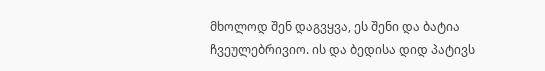მხოლოდ შენ დაგვყვა, ეს შენი და ბატია ჩვეულებრივიო. ის და ბედისა დიდ პატივს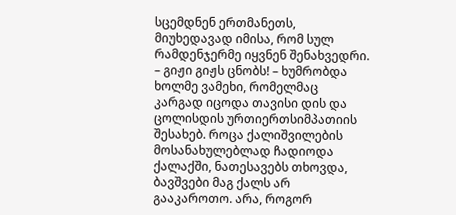სცემდნენ ერთმანეთს, მიუხედავად იმისა, რომ სულ რამდენჯერმე იყვნენ შენახვედრი.
– გიჟი გიჟს ცნობს! – ხუმრობდა ხოლმე ვამეხი, რომელმაც კარგად იცოდა თავისი დის და ცოლისდის ურთიერთსიმპათიის შესახებ. როცა ქალიშვილების მოსანახულებლად ჩადიოდა ქალაქში, ნათესავებს თხოვდა, ბავშვები მაგ ქალს არ გააკაროთო. არა, როგორ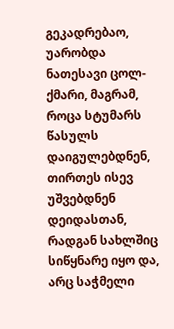გეკადრებაო, უარობდა ნათესავი ცოლ-ქმარი, მაგრამ, როცა სტუმარს წასულს დაიგულებდნენ, თირთეს ისევ უშვებდნენ დეიდასთან, რადგან სახლშიც სიწყნარე იყო და, არც საჭმელი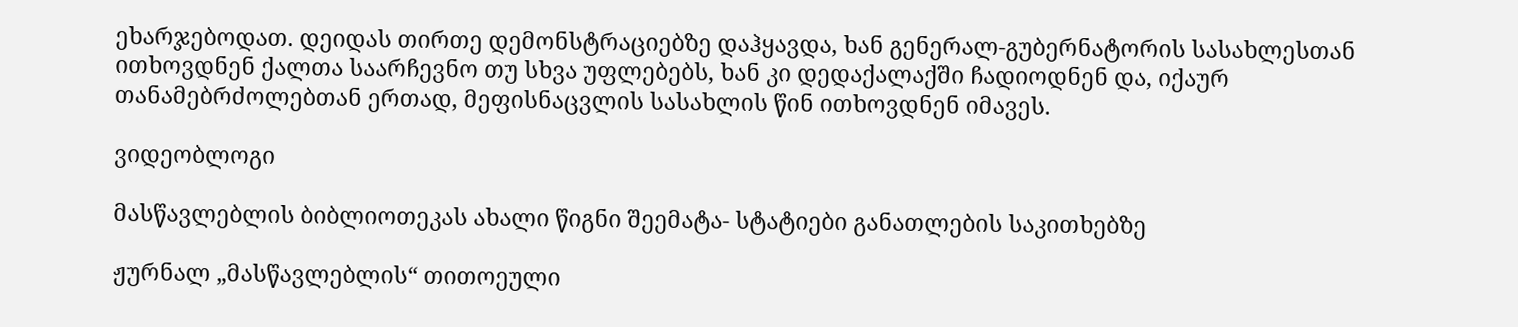ეხარჯებოდათ. დეიდას თირთე დემონსტრაციებზე დაჰყავდა, ხან გენერალ-გუბერნატორის სასახლესთან ითხოვდნენ ქალთა საარჩევნო თუ სხვა უფლებებს, ხან კი დედაქალაქში ჩადიოდნენ და, იქაურ თანამებრძოლებთან ერთად, მეფისნაცვლის სასახლის წინ ითხოვდნენ იმავეს.

ვიდეობლოგი

მასწავლებლის ბიბლიოთეკას ახალი წიგნი შეემატა- სტატიები განათლების საკითხებზე

ჟურნალ „მასწავლებლის“ თითოეული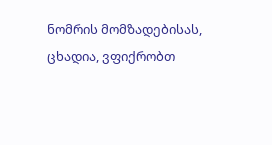ნომრის მომზადებისას, ცხადია, ვფიქრობთ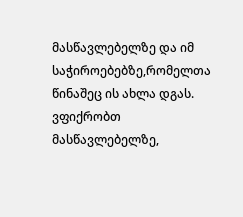მასწავლებელზე და იმ საჭიროებებზე,რომელთა წინაშეც ის ახლა დგას. ვფიქრობთ მასწავლებელზე,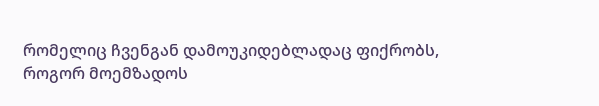რომელიც ჩვენგან დამოუკიდებლადაც ფიქრობს, როგორ მოემზადოს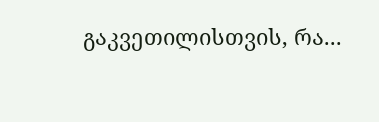გაკვეთილისთვის, რა...